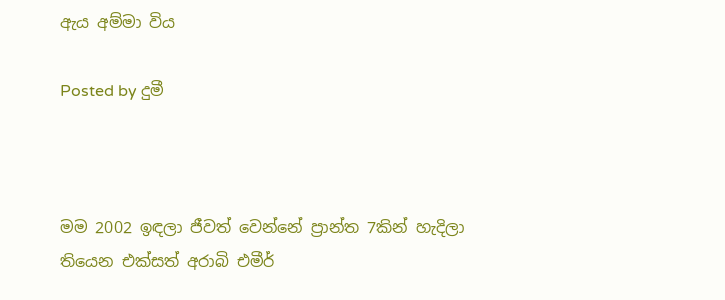ඇය අම්මා විය

Posted by දුමී



මම 2002 ඉඳලා ජීවත් වෙන්නේ ප්‍රාන්ත 7කින් හැදිලා තියෙන එක්සත් අරාබි එමීර්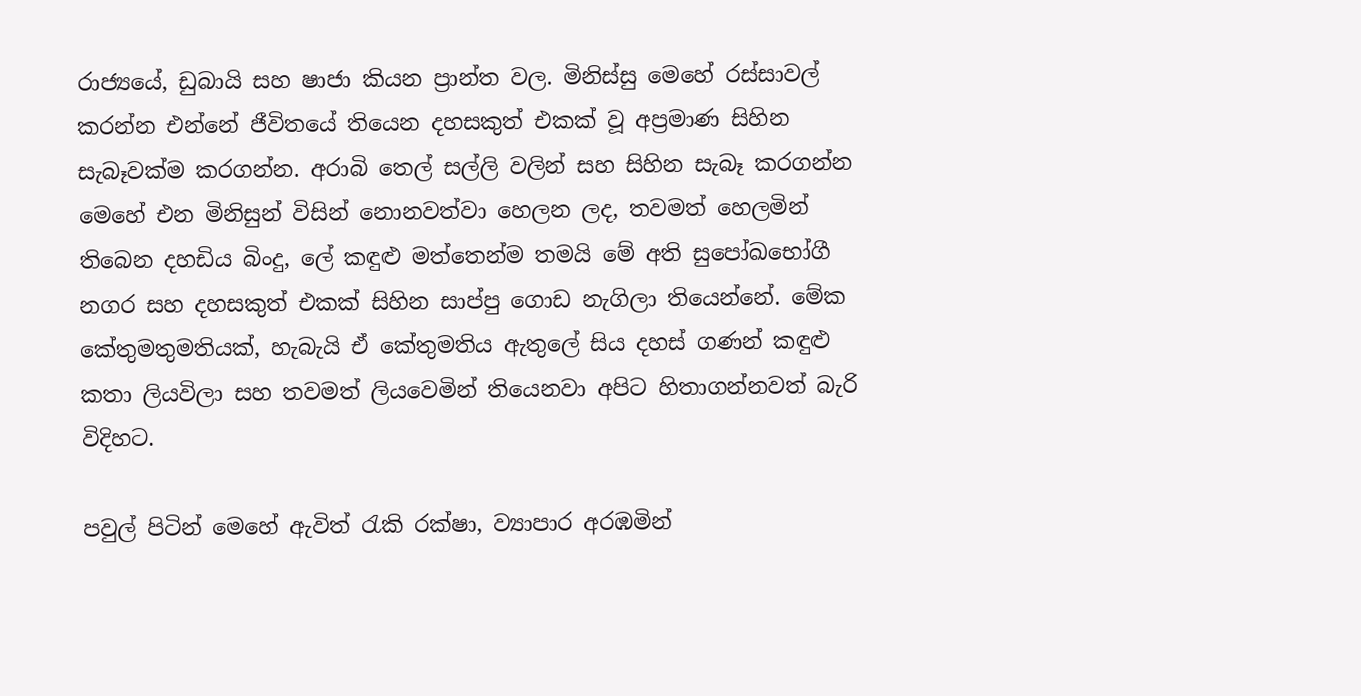රාජ්‍යයේ, ඩුබායි සහ ෂාජා කියන ප්‍රාන්ත වල. මිනිස්සු මෙහේ රස්සාවල් කරන්න එන්නේ ජීවිතයේ තියෙන දහසකුත් එකක් වූ අප්‍රමාණ සිහින සැබෑවක්ම කරගන්න. අරාබි තෙල් සල්ලි වලින් සහ සිහින සැබෑ කරගන්න මෙහේ එන මිනිසුන් විසින් නොනවත්වා හෙලන ලද, තවමත් හෙලමින් තිබෙන දහඩිය බිංදු, ලේ කඳුළු මත්තෙන්ම තමයි මේ අති සුපෝඛභෝගී නගර සහ දහසකුත් එකක් සිහින සාප්පු ගොඩ නැගිලා තියෙන්නේ. මේක කේතුමතුමතියක්, හැබැයි ඒ කේතුමතිය ඇතුලේ සිය දහස් ගණන් කඳුළු කතා ලියවිලා සහ තවමත් ලියවෙමින් තියෙනවා අපිට හිතාගන්නවත් බැරි විදිහට.

පවුල් පිටින් මෙහේ ඇවිත් රැකි රක්ෂා, ව්‍යාපාර අරඹමින්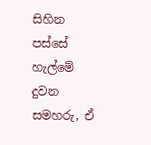සිහින පස්සේ හැල්මේ දුවන සමහරු, ඒ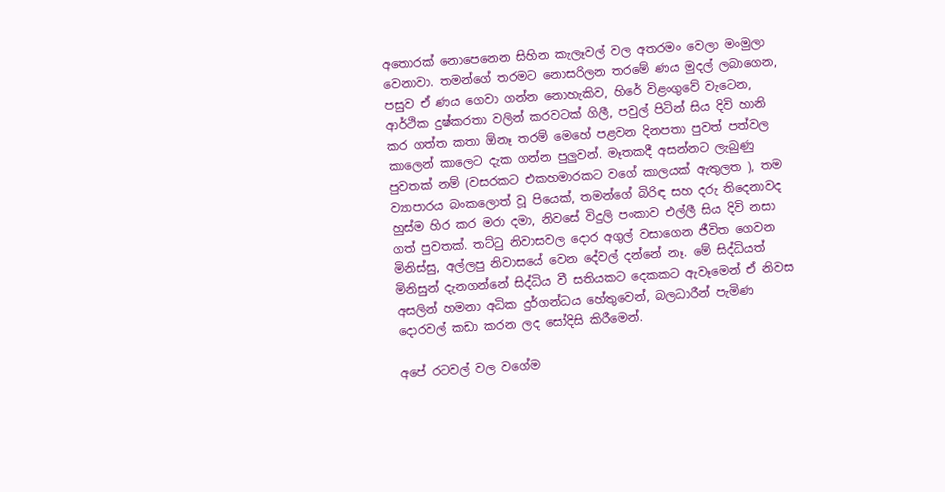අතොරක් නොපෙනෙන සිහින කැලෑවල් වල අතරමං වෙලා මංමුලා වෙනාවා. තමන්ගේ තරමට නොසරිලන තරමේ ණය මුදල් ලබාගෙන, පසුව ඒ ණය ගෙවා ගන්න නොහැකිව, හිරේ විළංගුවේ වැටෙන, ආර්ථික දුෂ්කරතා වලින් කරවටක් ගිලී, පවුල් පිටින් සිය දිවි හානි කර ගත්ත කතා ඕනෑ තරම් මෙහේ පළවන දිනපතා පුවත් පත්වල කාලෙන් කාලෙට දැක ගන්න පුලුවන්. මෑතකදී අසන්නට ලැබුණු පුවතක් නම් (වසරකට එකහමාරකට වගේ කාලයක් ඇතුලත ), තම ව්‍යාපාරය බංකලොත් වූ පියෙක්, තමන්ගේ බිරිඳ සහ දරු තිදෙනාවද හුස්ම හිර කර මරා දමා, නිවසේ විදුලි පංකාව එල්ලී සිය දිවි නසා ගත් පුවතක්. තට්ටු නිවාසවල දොර අගුල් වසාගෙන ජීවිත ගෙවන මිනිස්සු, අල්ලපු නිවාසයේ වෙන දේවල් දන්නේ නෑ. මේ සිද්ධියත් මිනිසුන් දැනගන්නේ සිද්ධිය වී සතියකට දෙකකට ඇවෑමෙන් ඒ නිවස අසලින් හමනා අධික දුර්ගන්ධය හේතුවෙන්, බලධාරීන් පැමිණ දොරවල් කඩා කරන ලද සෝදිසි කිරීමෙන්.

අපේ රටවල් වල වගේම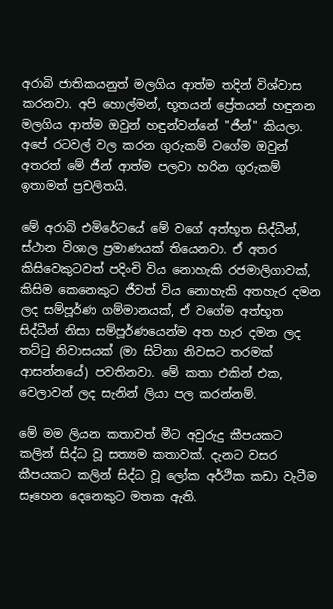අරාබි ජාතිකයනුත් මලගිය ආත්ම තදින් විශ්වාස කරනවා. අපි හොල්මන්, භූතයන් ප්‍රේතයන් හඳුනන මලගිය ආත්ම ඔවුන් හඳුන්වන්නේ "ජීන්" කියලා. අපේ රටවල් වල කරන ගුරුකම් වගේම ඔවුන් අතරත් මේ ජීන් ආත්ම පලවා හරින ගුරුකම් ඉතාමත් ප්‍රචලිතයි.

මේ අරාබි එමිරේටයේ මේ වගේ අත්භූත සිද්ධීන්, ස්ථාන විශාල ප්‍රමාණයක් තියෙනවා. ඒ අතර කිසිවෙකුටවත් පදිංචි විය නොහැකි රජමාලිගාවක්, කිසිම කෙනෙකුට ජීවත් විය නොහැකි අතහැර දමන ලද සම්පූර්ණ ගම්මානයක්, ඒ වගේම අත්භූත සිද්ධීන් නිසා සම්පූර්ණයෙන්ම අත හැර දමන ලද තට්ටු නිවාසයක් (මා සිටිනා නිවසට තරමක් ආසන්නයේ) පවතිනවා. මේ කතා එකින් එක, වෙලාවන් ලද සැනින් ලියා පල කරන්නම්.

මේ මම ලියන කතාවත් මීට අවුරුදු කීපයකට කලින් සිද්ධ වූ සත්‍යම කතාවක්. දැනට වසර කීපයකට කලින් සිද්ධ වූ ලෝක අර්ථික කඩා වැටීම සෑහෙන දෙනෙකුට මතක ඇති.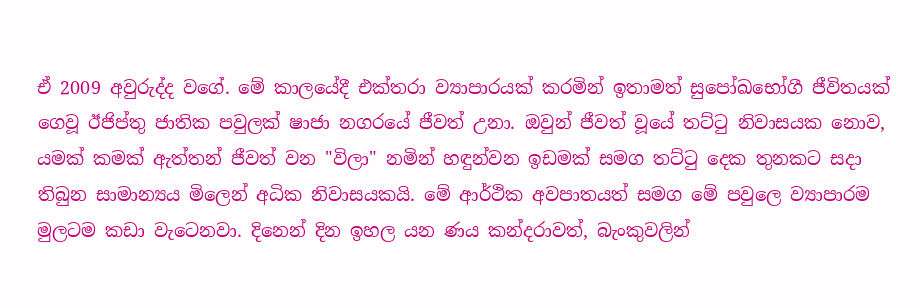ඒ 2009 අවුරුද්ද වගේ. මේ කාලයේදී එක්තරා ව්‍යාපාරයක් කරමින් ඉතාමත් සුපෝඛභෝගී ජීවිතයක් ගෙවූ ඊජිප්තු ජාතික පවුලක් ෂාජා නගරයේ ජීවත් උනා. ඔවුන් ජීවත් වූයේ තට්ටු නිවාසයක නොව, යමක් කමක් ඇත්තන් ජීවත් වන "විලා" නමින් හඳුන්වන ඉඩමක් සමග තට්ටු දෙක තුනකට සදා තිබුන සාමාන්‍යය මිලෙන් අධික නිවාසයකයි. මේ ආර්ථික අවපාතයත් සමග මේ පවුලෙ ව්‍යාපාරම මුලටම කඩා වැටෙනවා. දිනෙන් දින ඉහල යන ණය කන්දරාවත්, බැංකුවලින්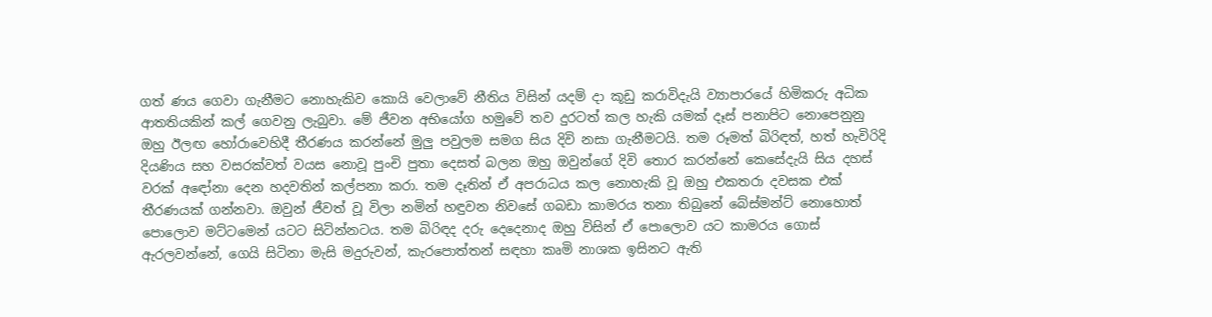ගත් ණය ගෙවා ගැනීමට නොහැකිව කොයි වෙලාවේ නීතිය විසින් යදම් දා කූඩු කරාවිදැයි ව්‍යාපාරයේ හිමිකරු අධික ආතතියකින් කල් ගෙවනු ලැබුවා. මේ ජීවන අභියෝග හමුවේ තව දුරටත් කල හැකි යමක් දෑස් පනාපිට නොපෙනුනු ඔහු ඊලඟ හෝරාවෙහිදී තීරණය කරන්නේ මුලු පවුලම සමග සිය දිවි නසා ගැනීමටයි. තම රූමත් බිරිඳත්, හත් හැවිරිදි දියණිය සහ වසරක්වත් වයස නොවූ පුංචි පුතා දෙසත් බලන ඔහු ඔවුන්ගේ දිවි තොර කරන්නේ කෙසේදැයි සිය දහස් වරක් අඳෝනා දෙන හදවතින් කල්පනා කරා. තම දෑතින් ඒ අපරාධය කල නොහැකි වූ ඔහු එකතරා දවසක එක් තීරණයක් ගන්නවා. ඔවුන් ජීවත් වූ විලා නමින් හඳුවන නිවසේ ගබඩා කාමරය තනා තිබුනේ බේස්මන්ට් නොහොත් පොලොව මට්ටමෙන් යටට සිටින්නටය. තම බිරිඳද දරු දෙදෙනාද ඔහු විසින් ඒ පොලොව යට කාමරය ගොස් ඇරලවන්නේ, ගෙයි සිටිනා මැසි මදුරුවන්, කැරපොත්තන් සඳහා කෘමි නාශක ඉසිනට ඇති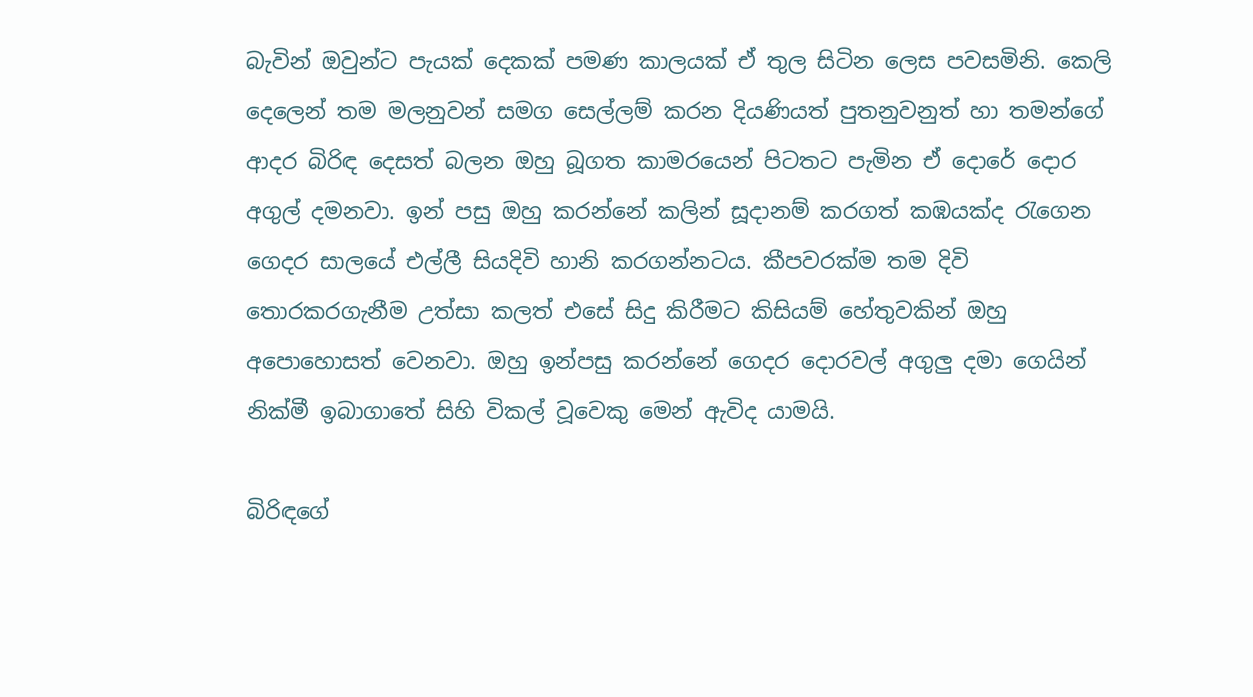බැවින් ඔවුන්ට පැයක් දෙකක් පමණ කාලයක් ඒ තුල සිටින ලෙස පවසමිනි. කෙලි දෙලෙන් තම මලනුවන් සමග සෙල්ලම් කරන දියණියත් පුතනුවනුත් හා තමන්ගේ ආදර බිරිඳ දෙසත් බලන ඔහු බූගත කාමරයෙන් පිටතට පැමින ඒ දොරේ දොර අගුල් දමනවා. ඉන් පසු ඔහු කරන්නේ කලින් සූදානම් කරගත් කඹයක්ද රැගෙන ගෙදර සාලයේ එල්ලී සියදිවි හානි කරගන්නටය. කීපවරක්ම තම දිවි තොරකරගැනීම උත්සා කලත් එසේ සිදු කිරීමට කිසියම් හේතුවකින් ඔහු අපොහොසත් වෙනවා. ඔහු ඉන්පසු කරන්නේ ගෙදර දොරවල් අගුලු දමා ගෙයින් නික්මී ඉබාගාතේ සිහි විකල් වූවෙකු මෙන් ඇවිද යාමයි.

බිරිඳගේ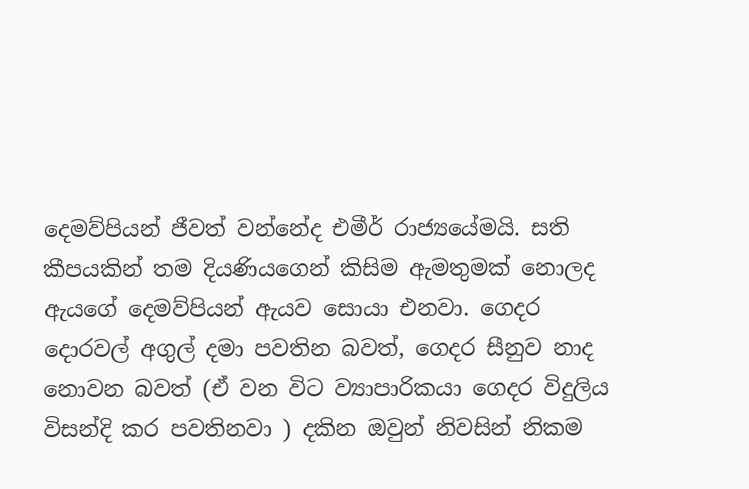දෙමව්පියන් ජීවත් වන්නේද එමීර් රාජ්‍යයේමයි. සති කීපයකින් තම දියණියගෙන් කිසිම ඇමතුමක් නොලද ඇයගේ දෙමව්පියන් ඇයව සොයා එනවා. ගෙදර දොරවල් අගුල් දමා පවතින බවත්, ගෙදර සීනුව නාද නොවන බවත් (ඒ වන විට ව්‍යාපාරිකයා ගෙදර විදුලිය විසන්දි කර පවතිනවා ) දකින ඔවුන් නිවසින් නිකම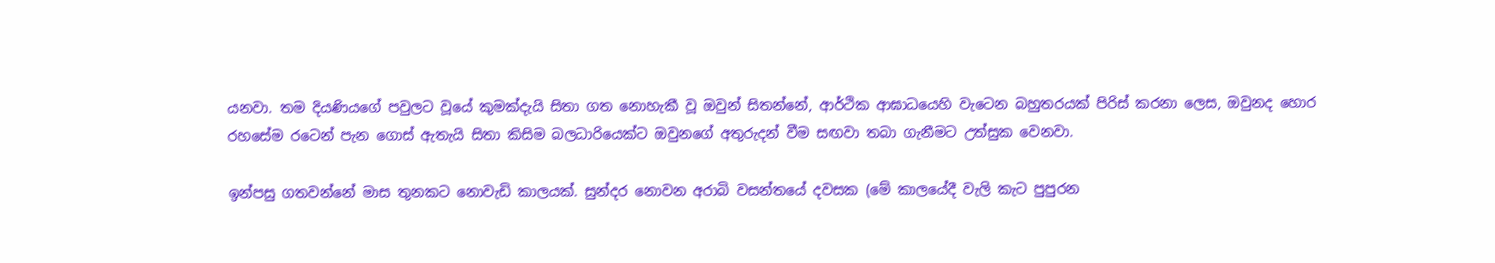යනවා. තම දියණියගේ පවුලට වූයේ කුමක්දැයි සිතා ගත නොහැකී වූ ඔවුන් සිතන්නේ, ආර්ථික ආඝාධයෙහි වැටෙන බහුතරයක් පිරිස් කරනා ලෙස, ඔවුනද හොර රහසේම රටෙන් පැන ගොස් ඇතැයි සිතා කිසිම බලධාරියෙක්ට ඔවුනගේ අතුරුදන් වීම සඟවා තබා ගැනීමට උත්සුක වෙනවා.

ඉන්පසු ගතවන්නේ මාස තුනකට නොවැඩි කාලයක්. සුන්දර නොවන අරාබි වසන්තයේ දවසක (මේ කාලයේදී වැලි කැට පුපුරන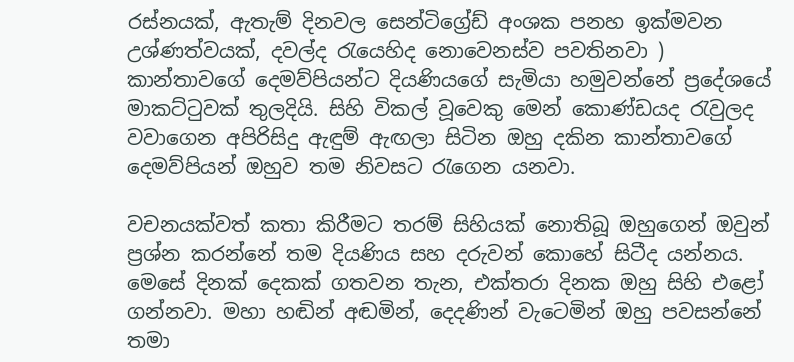රස්නයක්, ඇතැම් දිනවල සෙන්ටිග්‍රේඩ් අංශක පනහ ඉක්මවන උශ්ණත්වයක්, දවල්ද රැයෙහිද නොවෙනස්ව පවතිනවා ) කාන්තාවගේ දෙමව්පියන්ට දියණියගේ සැමියා හමුවන්නේ ප්‍රදේශයේ මාකට්ටුවක් තුලදියි. සිහි විකල් වූවෙකු මෙන් කොණ්ඩයද රැවුලද වවාගෙන අපිරිසිදු ඇඳුම් ඇඟලා සිටින ඔහු දකින කාන්තාවගේ දෙමව්පියන් ඔහුව තම නිවසට රැගෙන යනවා.

වචනයක්වත් කතා කිරීමට තරම් සිහියක් නොතිබූ ඔහුගෙන් ඔවුන් ප්‍රශ්න කරන්නේ තම දියණිය සහ දරුවන් කොහේ සිටීද යන්නය. මෙසේ දිනක් දෙකක් ගතවන තැන, එක්තරා දිනක ඔහු සිහි එළෝ ගන්නවා. මහා හඬින් අඬමින්, දෙදණින් වැටෙමින් ඔහු පවසන්නේ තමා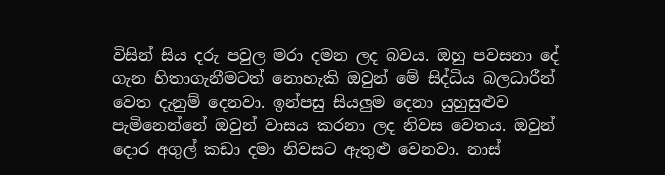විසින් සිය දරු පවුල මරා දමන ලද බවය. ඔහු පවසනා දේ ගැන හිතාගැනීමටත් නොහැකි ඔවුන් මේ සිද්ධිය බලධාරීන් වෙත දැනුම් දෙනවා. ඉන්පසු සියලුම දෙනා යුහුසුළුව පැමිනෙන්නේ ඔවුන් වාසය කරනා ලද නිවස වෙතය. ඔවුන් දොර අගුල් කඩා දමා නිවසට ඇතුළු වෙනවා. නාස්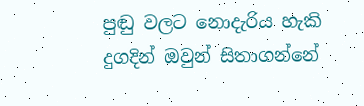පුඬු වලට නොදැරිය හැකි දුගදින් ඔවුන් සිතාගන්නේ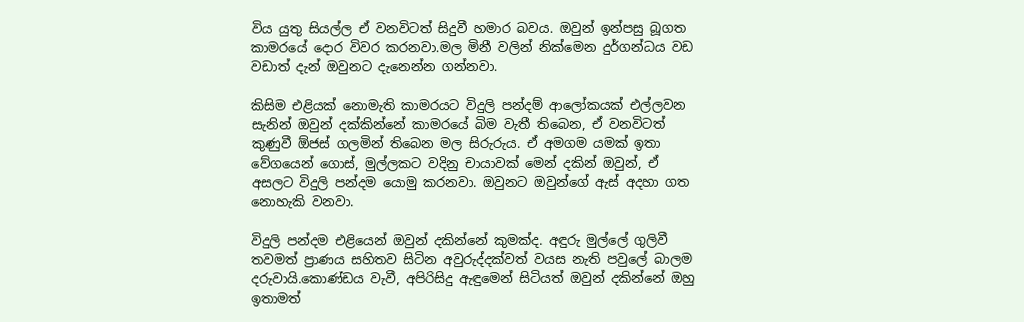විය යුතු සියල්ල ඒ වනවිටත් සිදුවී හමාර බවය. ඔවුන් ඉන්පසු බූගත කාමරයේ දොර විවර කරනවා.මල මිනී වලින් නික්මෙන දුර්ගන්ධය වඩ වඩාත් දැන් ඔවුනට දැනෙන්න ගන්නවා.

කිසිම එළියක් නොමැති කාමරයට විදුලි පන්දම් ආලෝකයක් එල්ලවන සැනින් ඔවුන් දක්කින්නේ කාමරයේ බිම වැතී තිබෙන, ඒ වනවිටත් කුණුවී ඕජස් ගලමින් තිබෙන මල සිරුරුය. ඒ අමගම යමක් ඉතා වේගයෙන් ගොස්, මුල්ලකට වදිනු චායාවක් මෙන් දකින් ඔවුන්, ඒ අසලට විදුලි පන්දම යොමු කරනවා. ඔවුනට ඔවුන්ගේ ඇස් අදහා ගත නොහැකි වනවා.

විදුලි පන්දම එළියෙන් ඔවුන් දකින්නේ කුමක්ද. අඳුරු මුල්ලේ ගුලිවී තවමත් ප්‍රාණය සහිතව සිටින අවුරුද්දක්වත් වයස නැති පවුලේ බාලම දරුවායි.කොණ්ඩය වැවී, අපිරිසිදු ඇඳුමෙන් සිටියත් ඔවුන් දකින්නේ ඔහු ඉතාමත්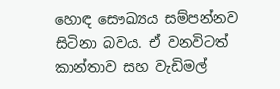හොඳ සෞඛ්‍යය සම්පන්නව සිටිනා බවය. ඒ වනවිටත් කාන්තාව සහ වැඩිමල්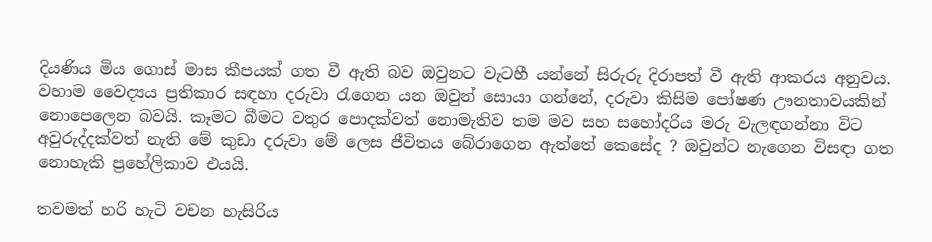දියණිය මිය ගොස් මාස කීපයක් ගත වී ඇති බව ඔවුනට වැටහී යන්නේ සිරුරු දිරාපත් වී ඇති ආකරය අනුවය. වහාම වෛද්‍යය ප්‍රතිකාර සඳහා දරුවා රැගෙන යන ඔවුන් සොයා ගන්නේ, දරුවා කිසිම පෝෂණ ඌනතාවයකින් නොපෙලෙන බවයි. කෑමට බීමට වතුර පොදක්වත් නොමැතිව තම මව සහ සහෝදරිය මරු වැලඳගන්නා විට අවුරුද්දක්වත් නැති මේ කුඩා දරුවා මේ ලෙස ජීවිතය බේරාගෙන ඇත්තේ කෙසේද ? ඔවුන්ට නැගෙන විසඳා ගත නොහැකි ප්‍රහේලිකාව එයයි.

තවමත් හරි හැටි වචන හැසිරිය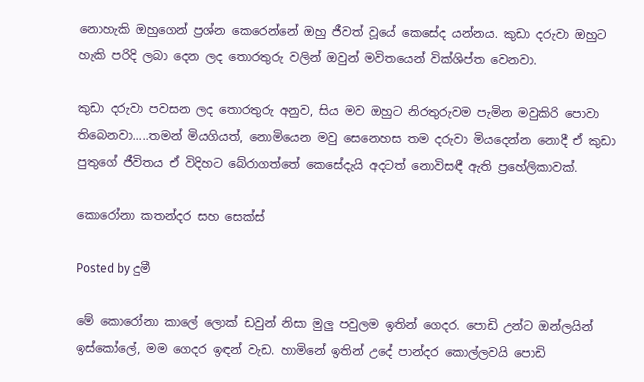නොහැකි ඔහුගෙන් ප්‍රශ්න කෙරෙන්නේ ඔහු ජීවත් වූයේ කෙසේද යන්නය. කුඩා දරුවා ඔහුට හැකි පරිදි ලබා දෙන ලද තොරතුරු වලින් ඔවුන් මවිතයෙන් වික්ශිප්ත වෙනවා.

කුඩා දරුවා පවසන ලද තොරතුරු අනුව, සිය මව ඔහුට නිරතුරුවම පැමින මවුකිරි පොවා තිබෙනවා.....තමන් මියගියත්, නොමියෙන මවු සෙනෙහස තම දරුවා මියදෙන්න නොදී ඒ කුඩා පුතුගේ ජීවිතය ඒ විදිහට බේරාගත්තේ කෙසේදැයි අදටත් නොවිසඳී ඇති ප්‍රහේලිකාවක්.

කොරෝනා කතන්දර සහ සෙක්ස්

Posted by දුමී

මේ කොරෝනා කාලේ ලොක් ඩවුන් නිසා මුලු පවුලම ඉතින් ගෙදර. පොඩි උන්ට ඔන්ලයින් ඉස්කෝලේ, මම ගෙදර ඉඳන් වැඩ. හාමිනේ ඉතින් උදේ පාන්දර කොල්ලවයි පොඩි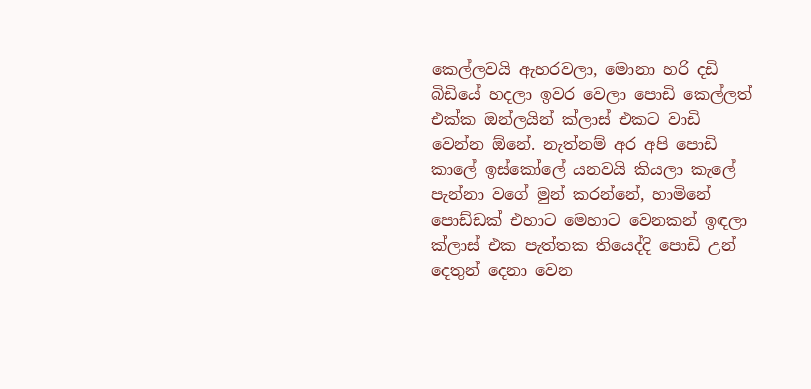කෙල්ලවයි ඇහරවලා, මොනා හරි දඩි බිඩියේ හදලා ඉවර වෙලා පොඩි කෙල්ලත් එක්ක ඔන්ලයින් ක්ලාස් එකට වාඩි වෙන්න ඕනේ. නැත්නම් අර අපි පොඩි කාලේ ඉස්කෝලේ යනවයි කියලා කැලේ පැන්නා වගේ මුන් කරන්නේ, හාමිනේ පොඩ්ඩක් එහාට මෙහාට වෙනකන් ඉඳලා ක්ලාස් එක පැත්තක තියෙද්දි පොඩි උන් දෙතුන් දෙනා වෙන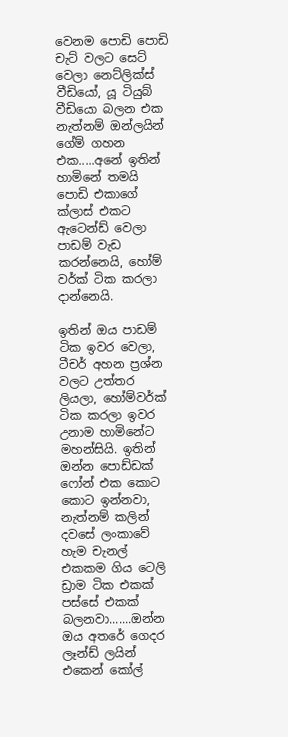වෙනම පොඩි පොඩි චැට් වලට සෙට් වෙලා නෙට්ලික්ස් වීඩියෝ, යූ ටියුබ් වීඩියො බලන එක නැත්නම් ඔන්ලයින් ගේම් ගහන එක.....අනේ ඉතින් හාමිනේ තමයි පොඩි එකාගේ ක්ලාස් එකට ඇටෙන්ඩ් වෙලා පාඩම් වැඩ කරන්නෙයි, හෝම් වර්ක් ටික කරලා දාන්නෙයි.

ඉතින් ඔය පාඩම් ටික ඉවර වෙලා, ටීචර් අහන ප්‍රශ්න වලට උත්තර ලියලා, හෝම්වර්ක් ටික කරලා ඉවර උනාම හාමිනේට මහන්සියි. ඉතින් ඔන්න පොඩ්ඩක් ෆෝන් එක කොට කොට ඉන්නවා, නැත්නම් කලින් දවසේ ලංකාවේ හැම චැනල් එකකම ගිය ටෙලි ඩ්‍රාම ටික එකක් පස්සේ එකක් බලනවා.......ඔන්න ඔය අතරේ ගෙදර ලෑන්ඩ් ලයින් එකෙන් කෝල්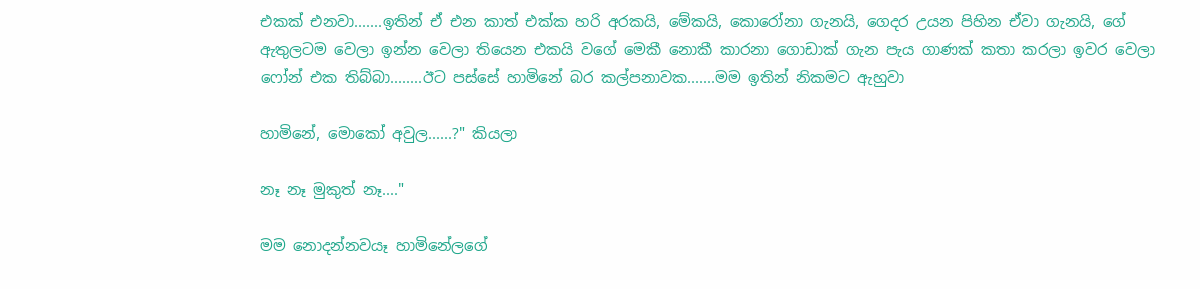එකක් එනවා.......ඉතින් ඒ එන කාත් එක්ක හරි අරකයි, මේකයි, කොරෝනා ගැනයි, ගෙදර උයන පිහින ඒවා ගැනයි, ගේ ඇතුලටම වෙලා ඉන්න වෙලා තියෙන එකයි වගේ මෙකී නොකී කාරනා ගොඩාක් ගැන පැය ගාණක් කතා කරලා ඉවර වෙලා ෆෝන් එක තිබ්බා........ඊට පස්සේ හාමිනේ බර කල්පනාවක.......මම ඉතින් නිකමට ඇහුවා

හාමිනේ, මොකෝ අවුල......?" කියලා

නෑ නෑ මුකුත් නෑ...."

මම නොදන්නවයෑ හාමිනේලගේ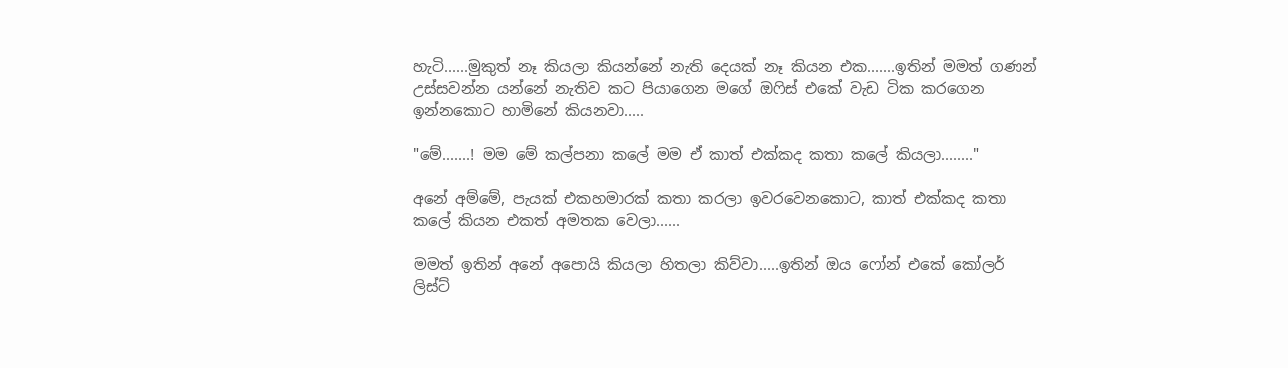හැටි......මුකුත් නෑ කියලා කියන්නේ නැති දෙයක් නෑ කියන එක.......ඉතින් මමත් ගණන් උස්සවන්න යන්නේ නැතිව කට පියාගෙන මගේ ඔෆිස් එකේ වැඩ ටික කරගෙන ඉන්නකොට හාමිනේ කියනවා.....

"මේ.......! මම මේ කල්පනා කලේ මම ඒ කාත් එක්කද කතා කලේ කියලා........"

අනේ අම්මේ, පැයක් එකහමාරක් කතා කරලා ඉවරවෙනකොට, කාත් එක්කද කතා කලේ කියන එකත් අමතක වෙලා......

මමත් ඉතින් අනේ අපොයි කියලා හිතලා කිව්වා.....ඉතින් ඔය ෆෝන් එකේ කෝලර් ලිස්ට්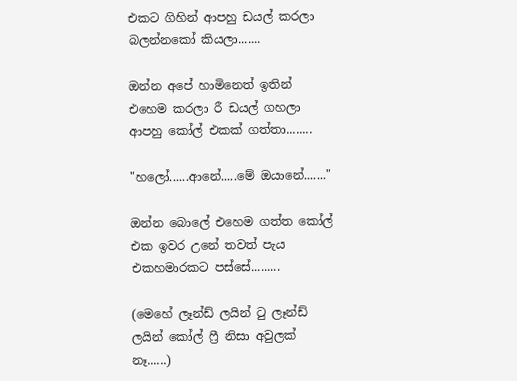එකට ගිහින් ආපහු ඩයල් කරලා බලන්නකෝ කියලා.......

ඔන්න අපේ හාමිනෙත් ඉතින් එහෙම කරලා රී ඩයල් ගහලා ආපහු කෝල් එකක් ගත්තා........

"හලෝ......ආනේ.....මේ ඔයානේ......."

ඔන්න බොලේ එහෙම ගත්ත කෝල් එක ඉවර උනේ තවත් පැය එකහමාරකට පස්සේ.........

(මෙහේ ලෑන්ඩ් ලයින් ටු ලෑන්ඩ් ලයින් කෝල් ෆ්‍රී නිසා අවුලක් නෑ......)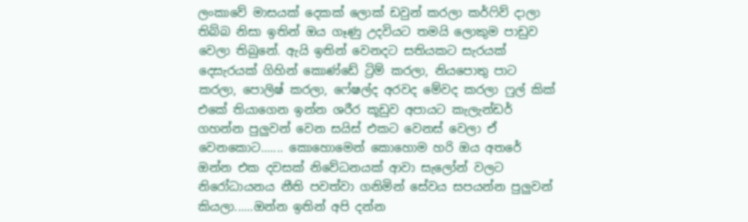ලංකාවේ මාසයක් දෙකක් ලොක් ඩවුන් කරලා කර්ෆිව් දාලා තිබ්බ නිසා ඉතින් ඔය ගෑණු උදවියට තමයි ලොකුම පාඩුව වෙලා තිබුනේ. ඇයි ඉතින් වෙනදට සතියකට සැරයක් දෙසැරයක් ගිහින් කොණ්ඩේ ට්‍රිම් කරලා, නියපොතු පාට කරලා, පොලිෂ් කරලා, ෆේෂල්ද අරවද මේවද කරලා ෆුල් කික් එකේ තියාගෙන ඉන්න ශරීර කූඩුව අපායට කැලැන්ඩර් ගහන්න පුලුවන් වෙන සයිස් එකට වෙනස් වෙලා ඒ වෙනකොට....... කොහොමෙන් කොහොම හරි ඔය අතරේ ඔන්න එක දවසක් නිවේධනයක් ආවා සැලෝන් වලට නිරෝධායනය නීති පවත්වා ගනිමින් සේවය සපයන්න පුලුවන් කියලා......ඔන්න ඉතින් අපි දන්න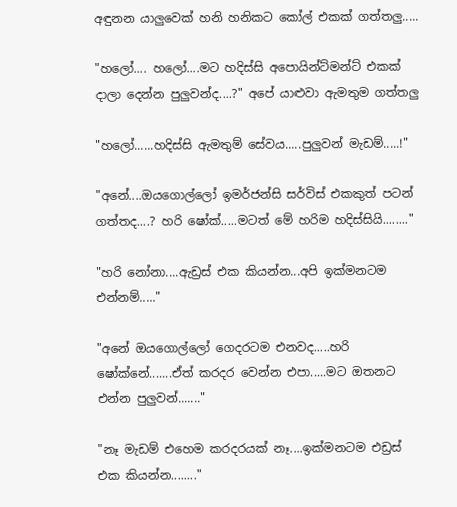අඳුනන යාලුවෙක් හනි හනිකට කෝල් එකක් ගත්තලු.....

"හලෝ.... හලෝ....මට හදිස්සි අපොයින්ට්මන්ට් එකක් දාලා දෙන්න පුලුවන්ද....?" අපේ යාළුවා ඇමතුම ගත්තලු

"හලෝ......හදිස්සි ඇමතුම් සේවය.....පුලුවන් මැඩම්.....!"

"අනේ....ඔයගොල්ලෝ ඉමර්ජන්සි සර්විස් එකකුත් පටන් ගත්තද....? හරි ෂෝක්.....මටත් මේ හරිම හදිස්සියි........"

"හරි නෝනා....ඇඩ්‍රස් එක කියන්න...අපි ඉක්මනටම එන්නම්....."

"අනේ ඔයගොල්ලෝ ගෙදරටම එනවද.....හරි ෂෝක්නේ.......ඒත් කරදර වෙන්න එපා.....මට ඔතනට එන්න පුලුවන්......."

"නෑ මැඩම් එහෙම කරදරයක් නෑ....ඉක්මනටම එඩ්‍රස් එක කියන්න........"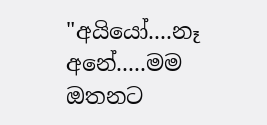"අයියෝ....නෑ අනේ.....මම ඔතනට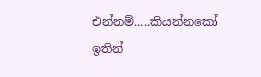එන්නම්.....කියන්නකෝ ඉතින්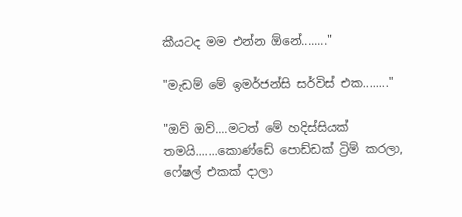කීයටද මම එන්න ඕනේ........"

"මැඩම් මේ ඉමර්ජන්සි සර්විස් එක........"

"ඔව් ඔව්....මටත් මේ හදිස්සියක් තමයි.......කොණ්ඩේ පොඩ්ඩක් ට්‍රිම් කරලා, ෆේෂල් එකක් දාලා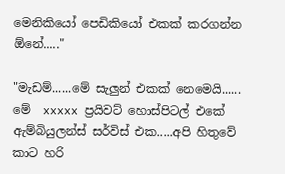මෙනිකියෝ පෙඩිකියෝ එකක් කරගන්න ඕනේ....."

"මැඩම්......මේ සැලුන් එකක් නෙමෙයි...... මේ  xxxxx ප්‍රයිවට් හොස්පිටල් එකේ ඇම්බියුලන්ස් සර්විස් එක.....අපි හිතුවේ කාට හරි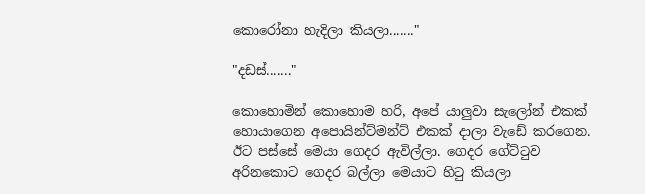කොරෝනා හැදිලා කියලා......."

"දඩස්......."

කොහොමින් කොහොම හරි, අපේ යාලුවා සැලෝන් එකක් හොයාගෙන අපොයින්ට්මන්ට් එකක් දාලා වැඩේ කරගෙන. ඊට පස්සේ මෙයා ගෙදර ඇවිල්ලා. ගෙදර ගේට්ටුව අරිනකොට ගෙදර බල්ලා මෙයාට හිටු කියලා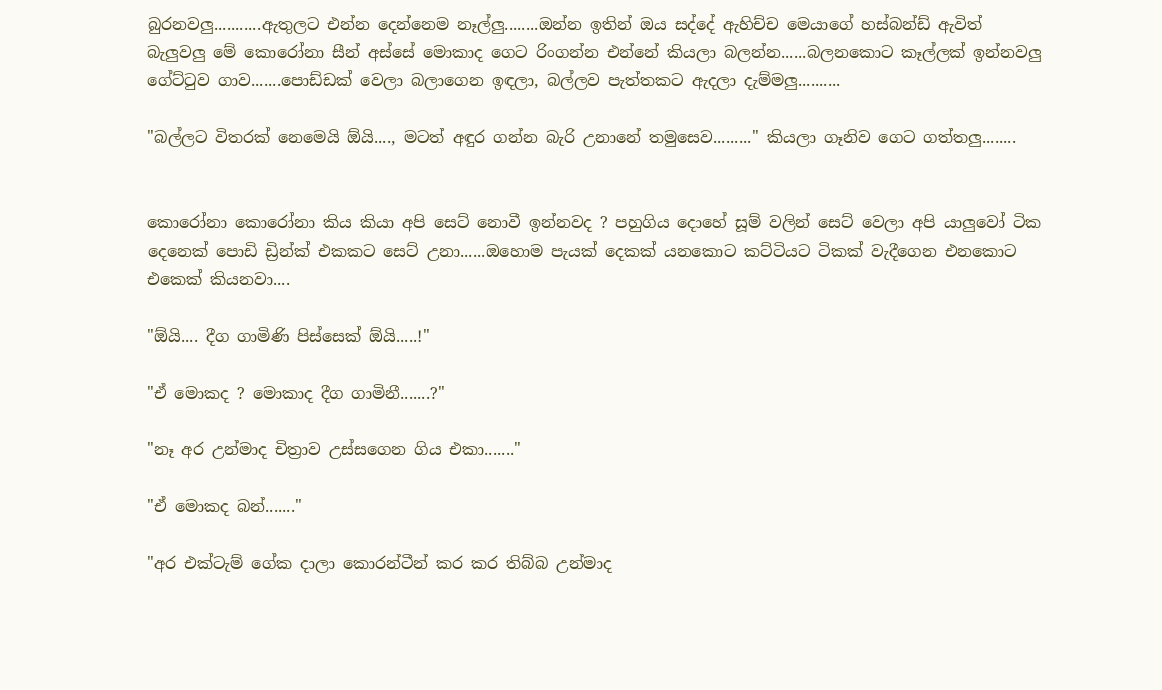බුරනවලු...........ඇතුලට එන්න දෙන්නෙම නෑල්ලු........ඔන්න ඉතින් ඔය සද්දේ ඇහිච්ච මෙයාගේ හස්බන්ඩ් ඇවිත් බැලුවලු මේ කොරෝනා සීන් අස්සේ මොකාද ගෙට රිංගන්න එන්නේ කියලා බලන්න......බලනකොට කෑල්ලක් ඉන්නවලු ගේට්ටුව ගාව.......පොඩ්ඩක් වෙලා බලාගෙන ඉඳලා, බල්ලව පැත්තකට ඇදලා දැම්මලු..........

"බල්ලට විතරක් නෙමෙයි ඕයි...., මටත් අඳුර ගන්න බැරි උනානේ තමුසෙව........." කියලා ගෑනිව ගෙට ගත්තලු........


කොරෝනා කොරෝනා කිය කියා අපි සෙට් නොවී ඉන්නවද ? පහුගිය දොහේ සූම් වලින් සෙට් වෙලා අපි යාලුවෝ ටික දෙනෙක් පොඩි ඩ්‍රින්ක් එකකට සෙට් උනා......ඔහොම පැයක් දෙකක් යනකොට කට්ටියට ටිකක් වැදීගෙන එනකොට එකෙක් කියනවා....

"ඕයි.... දීග ගාමිණි පිස්සෙක් ඕයි.....!"

"ඒ මොකද ? මොකාද දීග ගාමිනී.......?"

"නෑ අර උන්මාද චිත්‍රාව උස්සගෙන ගිය එකා......."

"ඒ මොකද බන්......."

"අර එක්ටැම් ගේක දාලා කොරන්ටීන් කර කර තිබ්බ උන්මාද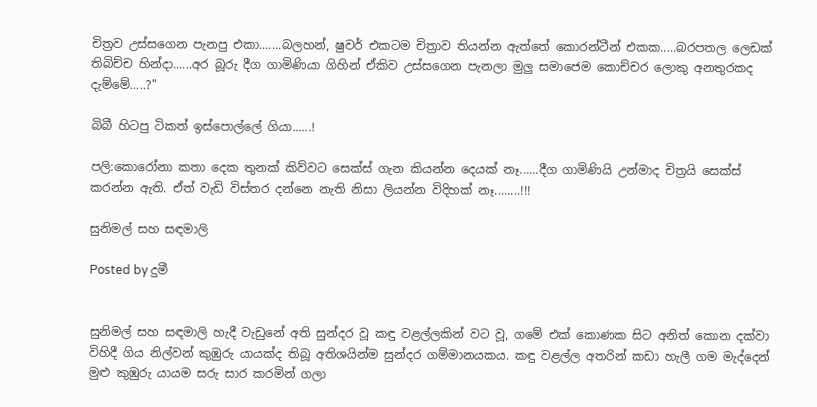චිත්‍රව උස්සගෙන පැනපු එකා.......බලහන්, ෂුවර් එකටම චිත්‍රාව තියන්න ඇත්තේ කොරන්ටීන් එකක.....බරපතල ලෙඩක් තිබිච්ච හින්දා......අර බූරු දීග ගාමිණියා ගිහින් ඒකිව උස්සගෙන පැනලා මුලු සමාජෙම කොච්චර ලොකු අනතුරකද දැම්මේ.....?"

බිබී හිටපු ටිකත් ඉස්පොල්ලේ ගියා......!

පලි:කොරෝනා කතා දෙක තුනක් කිව්වට සෙක්ස් ගැන කියන්න දෙයක් නෑ......දීග ගාමිණියි උන්මාද චිත්‍රයි සෙක්ස් කරන්න ඇති. ඒත් වැඩි විස්තර දන්නෙ නැති නිසා ලියන්න විදිහක් නෑ........!!!

සුනිමල් සහ සඳමාලි

Posted by දුමී


සුනිමල් සහ සඳමාලි හැදී වැඩුනේ අති සුන්දර වූ කඳු වළල්ලකින් වට වූ, ගමේ එක් කොණක සිට අනිත් කොන දක්වා විහිදී ගිය නිල්වන් කුඹුරු යායක්ද තිබූ අතිශයින්ම සුන්දර ගම්මානයකය. කඳු වළල්ල අතරින් කඩා හැලී ගම මැද්දෙන් මුළු කුඹුරු යායම සරු සාර කරමින් ගලා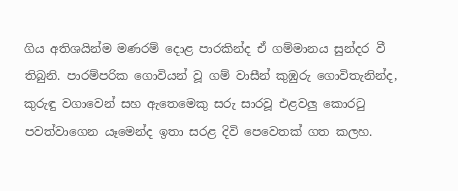ගිය අතිශයින්ම මණරම් දොළ පාරකින්ද ඒ ගම්මානය සුන්දර වී තිබුනි. පාරම්පරික ගොවියන් වූ ගම් වාසීන් කුඹුරු ගොවිතැනින්ද, කුරුඳු වගාවෙන් සහ ඇතෙමෙකු සරු සාරවූ එළවලු කොරටු පවත්වාගෙන යෑමෙන්ද ඉතා සරළ දිවි පෙවෙතක් ගත කලහ.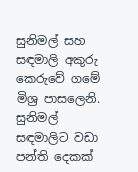සුනිමල් සහ සඳමාලි අකුරු කෙරුවේ ගමේ මිශ්‍ර පාසලෙනි. සුනිමල් සඳමාලිට වඩා පන්ති දෙකක්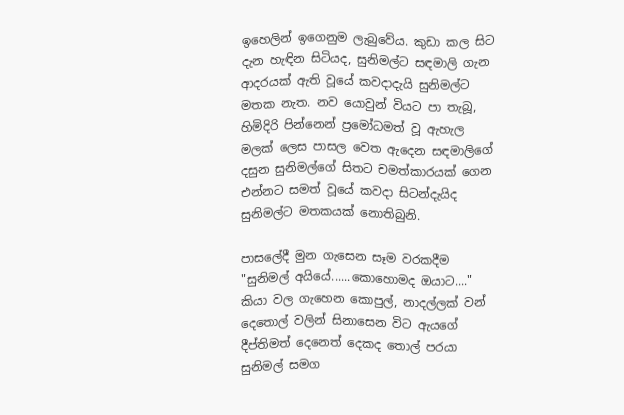ඉහෙලින් ඉගෙනුම ලැබුවේය. කුඩා කල සිට දැන හැඳින සිටියද, සුනිමල්ට සඳමාලි ගැන ආදරයක් ඇති වූයේ කවදාදැයි සුනිමල්ට මතක නැත. නව යොවුන් වියට පා තැබූ, හිමිදිරි පින්නෙන් ප්‍රමෝධමත් වූ ඇහැල මලක් ලෙස පාසල වෙත ඇදෙන සඳමාලිගේ දසුන සුනිමල්ගේ සිතට චමත්කාරයක් ගෙන එන්නට සමත් වූයේ කවදා සිටන්දැයිද සුනිමල්ට මතකයක් නොතිබුනි.

පාසලේදී මුන ගැසෙන සෑම වරකදීම "සුනිමල් අයියේ......කොහොමද ඔයාට...." කියා වල ගැහෙන කොපුල්, නාදල්ලක් වන් දෙතොල් වලින් සිනාසෙන විට ඇයගේ දීප්තිමත් දෙනෙත් දෙකද තොල් පරයා සුනිමල් සමග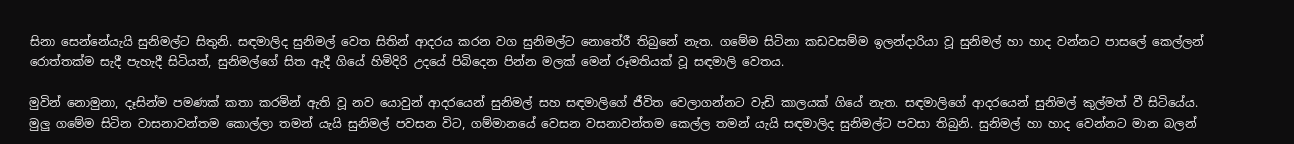සිනා සෙන්නේයැයි සුනිමල්ට සිතුනි. සඳමාලිද සුනිමල් වෙත සිතින් ආදරය කරන වග සුනිමල්ට නොතේරී තිබුනේ නැත. ගමේම සිටිනා කඩවසම්ම ඉලන්දාරියා වූ සුනිමල් හා හාද වන්නට පාසලේ කෙල්ලන් රොත්තක්ම සැදී පැහැදී සිටියත්, සුනිමල්ගේ සිත ඇදී ගියේ හිමිදිරි උදයේ පිබිදෙන පින්න මලක් මෙන් රූමතියක් වූ සඳමාලි වෙතය.

මුවින් නොමුනා, දෑසින්ම පමණක් කතා කරමින් ඇති වූ නව යොවුන් ආදරයෙන් සුනිමල් සහ සඳමාලිගේ ජීවිත වෙලාගන්නට වැඩි කාලයක් ගියේ නැත. සඳමාලිගේ ආදරයෙන් සුනිමල් කුල්මත් වී සිටියේය. මුලු ගමේම සිටින වාසනාවන්තම කොල්ලා තමන් යැයි සුනිමල් පවසන විට, ගම්මානයේ වෙසන වසනාවන්තම කෙල්ල තමන් යැයි සඳමාලිද සුනිමල්ට පවසා තිබුනි. සුනිමල් හා හාද වෙන්නට මාන බලන්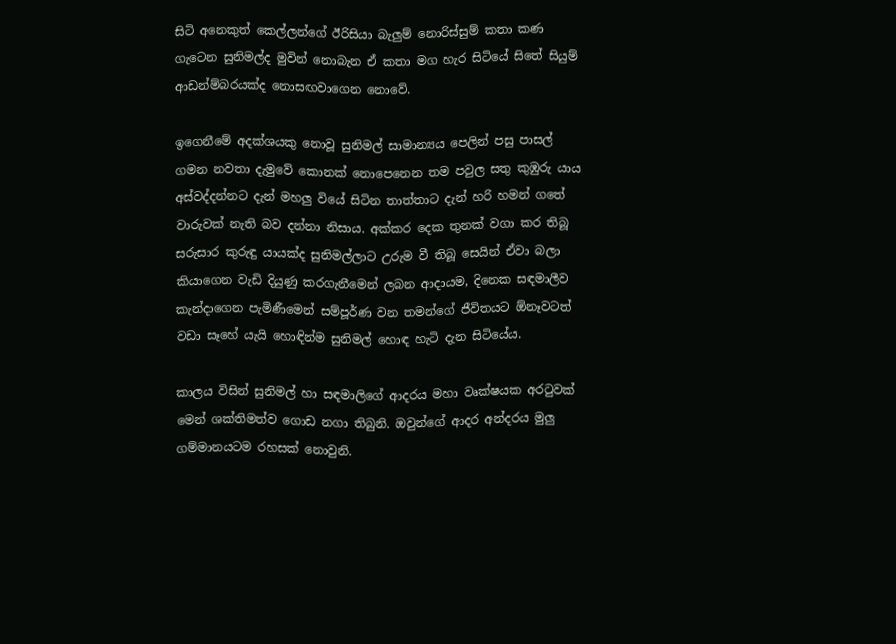සිටි අනෙකුත් කෙල්ලන්ගේ ඊරිසියා බැලුම් නොරිස්සුම් කතා කණ ගැටෙන සුනිමල්ද මුවින් නොබැන ඒ කතා මග හැර සිටියේ සිතේ සියුම් ආඩන්ම්බරයක්ද නොසඟවාගෙන නොවේ.

ඉගෙනීමේ අදක්ශයකු නොවූ සුනිමල් සාමාන්‍යය පෙලින් පසු පාසල් ගමන නවතා දැමුවේ කොනක් නොපෙනෙන තම පවුල සතු කුඹුරු යාය අස්වද්දන්නට දැන් මහලු වියේ සිටින තාත්තාට දැන් හරි හමන් ගතේ වාරුවක් නැති බව දන්නා නිසාය. අක්කර දෙක තුනක් වගා කර තිබූ සරුසාර කුරුඳු යායක්ද සුනිමල්ලාට උරුම වී තිබූ සෙයින් ඒවා බලා කියාගෙන වැඩි දියුණු කරගැනීමෙන් ලබන ආදායම, දිනෙක සඳමාලීව කැන්දාගෙන පැමිණීමෙන් සම්පූර්ණ වන තමන්ගේ ජීවිතයට ඕනෑවටත් වඩා සෑහේ යැයි හොඳින්ම සුනිමල් හොඳ හැටි දැන සිටියේය.

කාලය විසින් සුනිමල් හා සඳමාලිගේ ආදරය මහා වෘක්ෂයක අරටුවක් මෙන් ශක්තිමත්ව ගොඩ නගා තිබුනි. ඔවුන්ගේ ආදර අන්දරය මුලු ගම්මානයටම රහසක් නොවුනි.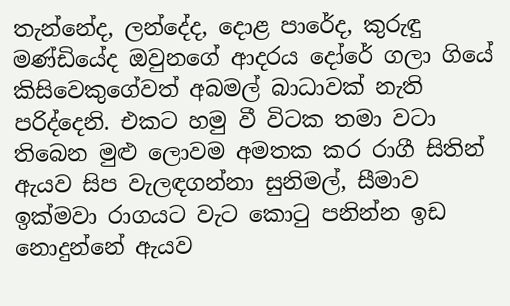තැන්නේද, ලන්දේද, දොළ පාරේද, කුරුඳු මණ්ඩියේද ඔවුනගේ ආදරය දෝරේ ගලා ගියේ කිසිවෙකුගේවත් අබමල් බාධාවක් නැති පරිද්දෙනි. එකට හමු වී විටක තමා වටා තිබෙන මුළු ලොවම අමතක කර රාගී සිතින් ඇයව සිප වැලඳගන්නා සුනිමල්, සීමාව ඉක්මවා රාගයට වැට කොටු පනින්න ඉඩ නොදුන්නේ ඇයව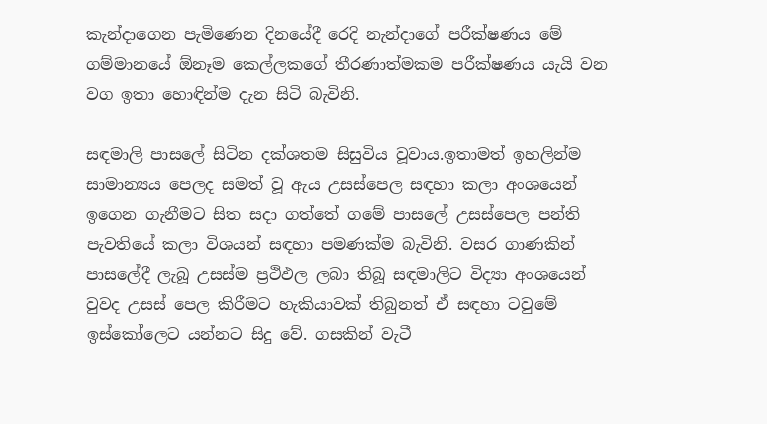කැන්දාගෙන පැමිණෙන දිනයේදී රෙදි නැන්දාගේ පරීක්ෂණය මේ ගම්මානයේ ඕනෑම කෙල්ලකගේ තීරණාත්මකම පරීක්ෂණය යැයි වන වග ඉතා හොඳින්ම දැන සිටි බැවිනි.

සඳමාලි පාසලේ සිටින දක්ශතම සිසුවිය වූවාය.ඉතාමත් ඉහලින්ම සාමාන්‍යය පෙලද සමත් වූ ඇය උසස්පෙල සඳහා කලා අංශයෙන් ඉගෙන ගැනීමට සිත සදා ගත්තේ ගමේ පාසලේ උසස්පෙල පන්ති පැවතියේ කලා විශයන් සඳහා පමණක්ම බැවිනි. වසර ගාණකින් පාසලේදී ලැබූ උසස්ම ප්‍රථිඵල ලබා තිබූ සඳමාලිට විද්‍යා අංශයෙන් වුවද උසස් පෙල කිරීමට හැකියාවක් තිබුනත් ඒ සඳහා ටවුමේ ඉස්කෝලෙට යන්නට සිදු වේ. ගසකින් වැටී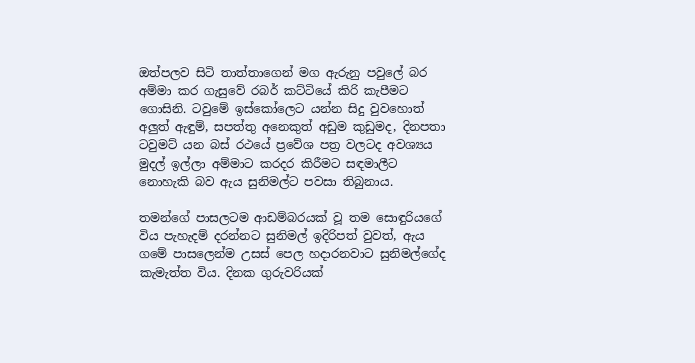ඔත්පලව සිටි තාත්තාගෙන් මග ඇරුනු පවුලේ බර අම්මා කර ගැසුවේ රබර් කට්ටියේ කිරි කැපීමට ගොසිනි. ටවුමේ ඉස්කෝලෙට යන්න සිදු වුවහොත් අලුත් ඇඳුම්, සපත්තු අනෙකුත් අඩුම කුඩුමද, දිනපතා ටවුමට් යන බස් රථයේ ප්‍රවේශ පත්‍ර වලටද අවශ්‍යය මුදල් ඉල්ලා අම්මාට කරදර කිරීමට සඳමාලීට නොහැකි බව ඇය සුනිමල්ට පවසා තිබුනාය.

තමන්ගේ පාසලටම ආඩම්බරයක් වූ තම සොඳුරියගේ විය පැහැදම් දරන්නට සුනිමල් ඉදිරිපත් වුවත්, ඇය ගමේ පාසලෙන්ම උසස් පෙල හදාරනවාට සුනිමල්ගේද කැමැත්ත විය. දිනක ගුරුවරියක්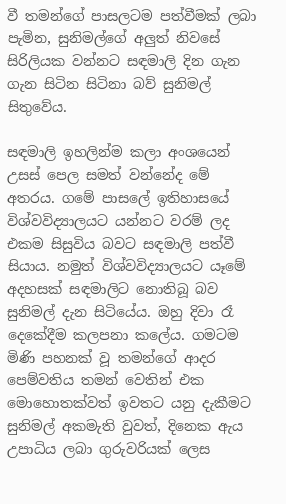වී තමන්ගේ පාසලටම පත්වීමක් ලබා පැමින, සුනිමල්ගේ අලුත් නිවසේ සිරිලියක වන්නට සඳමාලි දින ගැන ගැන සිටින සිටිනා බව් සුනිමල් සිතුවේය.

සඳමාලි ඉහලින්ම කලා අංශයෙන් උසස් පෙල සමත් වන්නේද මේ අතරය. ගමේ පාසලේ ඉතිහාසයේ විශ්වවිද්‍යාලයට යන්නට වරම් ලද එකම සිසුවිය බවට සඳමාලි පත්වී සියාය. නමුත් විශ්වවිද්‍යාලයට යෑමේ අදහසක් සඳමාලිට නොතිබූ බව සුනිමල් දැන සිටියේය. ඔහු දිවා රෑ දෙකේදීම කලපනා කලේය. ගමටම මිණි පහනක් වූ තමන්ගේ ආදර පෙම්වතිය තමන් වෙතින් එක මොහොතක්වත් ඉවතට යනු දැකීමට සුනිමල් අකමැති වුවත්, දිනෙක ඇය උපාධිය ලබා ගුරුවරියක් ලෙස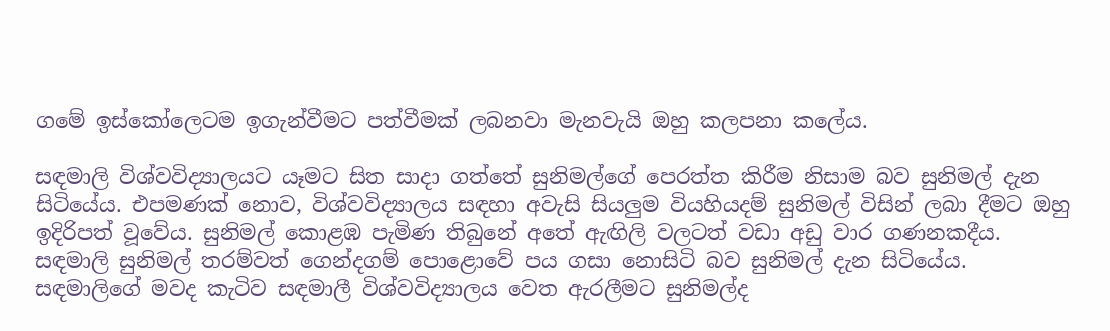ගමේ ඉස්කෝලෙටම ඉගැන්වීමට පත්වීමක් ලබනවා මැනවැයි ඔහු කලපනා කලේය.

සඳමාලි විශ්වවිද්‍යාලයට යෑමට සිත සාදා ගත්තේ සුනිමල්ගේ පෙරත්ත කිරීම නිසාම බව සුනිමල් දැන සිටියේය. එපමණක් නොව, විශ්වවිද්‍යාලය සඳහා අවැසි සියලුම වියහියදම් සුනිමල් විසින් ලබා දීමට ඔහු ඉදිරිපත් වූවේය. සුනිමල් කොළඹ පැමිණ තිබුනේ අතේ ඇඟිලි වලටත් වඩා අඩු වාර ගණනකදීය. සඳමාලි සුනිමල් තරම්වත් ගෙන්දගම් පොළොවේ පය ගසා නොසිටි බව සුනිමල් දැන සිටියේය. සඳමාලිගේ මවද කැටිව සඳමාලී විශ්වවිද්‍යාලය වෙත ඇරලීමට සුනිමල්ද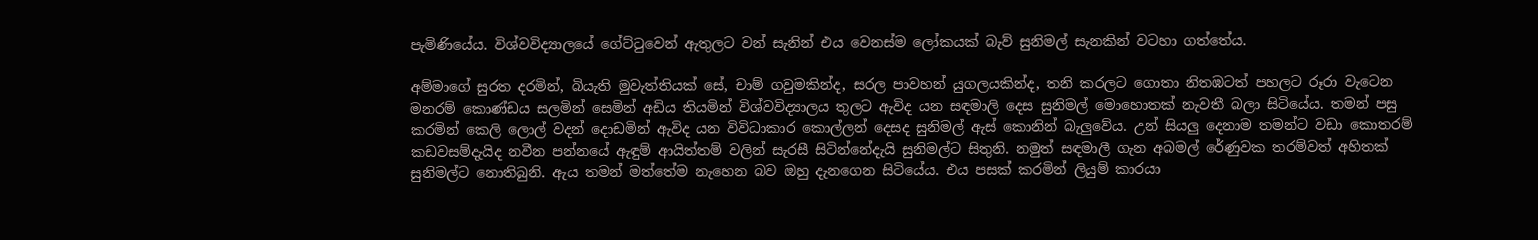පැමිණියේය. විශ්වවිද්‍යාලයේ ගේට්ටුවෙන් ඇතුලට වන් සැනින් එය වෙනස්ම ලෝකයක් බැව් සුනිමල් සැනකින් වටහා ගත්තේය.

අම්මාගේ සුරත දරමින්, බියැති මුවැත්තියක් සේ, චාම් ගවුමකින්ද, සරල පාවහන් යුගලයකින්ද, තනි කරලට ගොතා නිතඹටත් පහලට රූරා වැටෙන මනරම් කොණ්ඩය සලමින් සෙමින් අඩිය තියමින් විශ්වවිද්‍යාලය තුලට ඇවිද යන සඳමාලි දෙස සුනිමල් මොහොතක් නැවතී බලා සිටියේය. තමන් පසු කරමින් කෙලි ලොල් වදන් දොඩමින් ඇවිද යන විවිධාකාර කොල්ලන් දෙසද සුනිමල් ඇස් කොනින් බැලුවේය. උන් සියලු දෙනාම තමන්ට වඩා කොතරම් කඩවසම්දැයිද නවීන පන්නයේ ඇඳුම් ආයිත්තම් වලින් සැරසී සිටින්නේදැයි සුනිමල්ට සිතුනි. නමුත් සඳමාලී ගැන අබමල් රේණුවක තරම්වත් අහිතක් සුනිමල්ට නොතිබුනි. ඇය තමන් මත්තේම නැහෙන බව ඔහු දැනගෙන සිටියේය. එය පසක් කරමින් ලියුම් කාරයා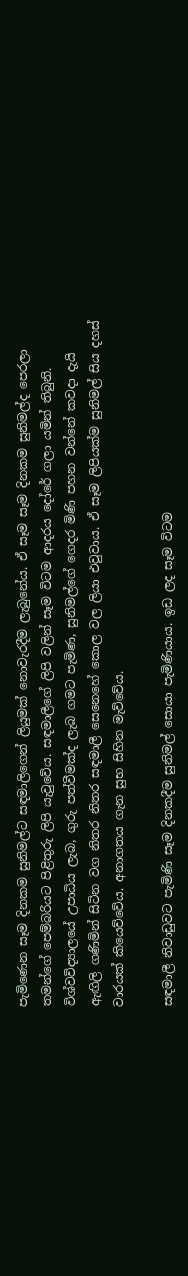පැමිණෙන සෑම දිනකම සුනිමල්ට සඳමාලිගෙන් ලියුමක් නොවැරදීම ලැබුනේය. ඒ සෑම සෑම දිනකම සුනිමල්ද පෙරලා තමන්ගේ පෙම්බරියට පිළිතුරු ලිපි යැවුවේය. සඳමාලීගේ ලිපි වලින් සෑම විටම ආදරය දෝරේ ගලා යමින් තිබුනි. විශ්වවිද්‍යාලයේ උපාධිය ලැබ, ගුරු පත්වීමක්ද ලැබ ගමට පැමිණ, සුනිමල්ගේ ගෙදර මිණි පහන වන්නේ කවදා දැයි ඇඟිලි ගණිමින් සිටින වග නිතර නිතර සඳමාලී සෙනෙහේ කොල වල ලියා එවුවාය. ඒ සෑම ලිපියක්ම සුනිමල් සිය දහස් වාරයක් කියෙව්වේය. අනාගතය ගැන සුභ සිහින මැව්වේය.

සඳමාලී නිවාඩුවට පැමිණි සෑම දිනකදීම සුනිමල් සොයා පැමිණියාය. ඉඩ ලද සෑම විටම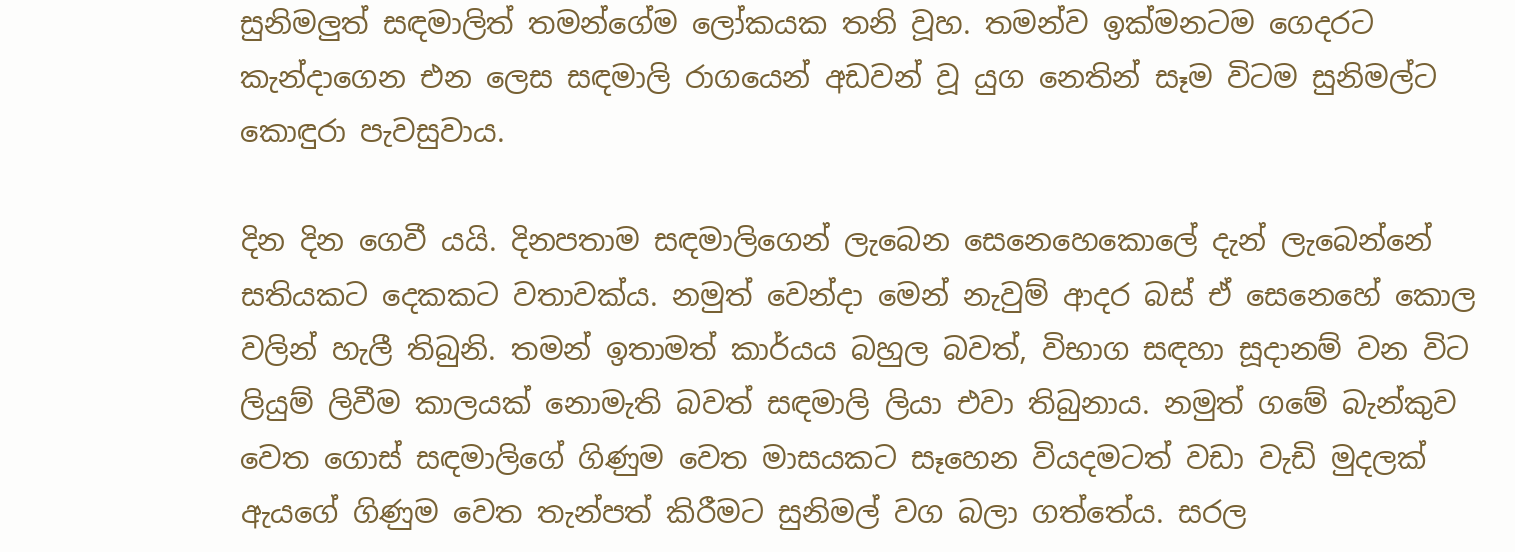සුනිමලුත් සඳමාලිත් තමන්ගේම ලෝකයක තනි වූහ. තමන්ව ඉක්මනටම ගෙදරට කැන්දාගෙන එන ලෙස සඳමාලි රාගයෙන් අඩවන් වූ යුග නෙතින් සෑම විටම සුනිමල්ට කොඳුරා පැවසුවාය.

දින දින ගෙවී යයි. දිනපතාම සඳමාලිගෙන් ලැබෙන සෙනෙහෙකොලේ දැන් ලැබෙන්නේ සතියකට දෙකකට වතාවක්ය. නමුත් වෙන්දා මෙන් නැවුම් ආදර බස් ඒ සෙනෙහේ කොල වලින් හැලී තිබුනි. තමන් ඉතාමත් කාර්යය බහුල බවත්, විභාග සඳහා සූදානම් වන විට ලියුම් ලිවීම කාලයක් නොමැති බවත් සඳමාලි ලියා එවා තිබුනාය. නමුත් ගමේ බැන්කුව වෙත ගොස් සඳමාලිගේ ගිණුම වෙත මාසයකට සෑහෙන වියදමටත් වඩා වැඩි මුදලක් ඇයගේ ගිණුම වෙත තැන්පත් කිරීමට සුනිමල් වග බලා ගත්තේය. සරල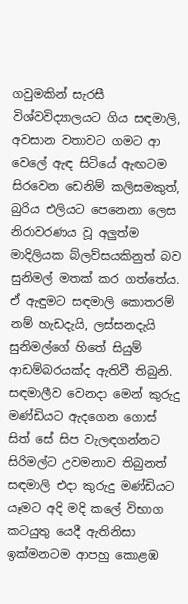ගවුමකින් සැරසී විශ්වවිද්‍යාලයට ගිය සඳමාලි, අවසාන වතාවට ගමට ආ වෙලේ ඇඳ සිටියේ ඇඟටම සිරවෙන ඩෙනිම් කලිසමකුත්, බුරිය එලියට පෙනෙනා ලෙස නිරාවරණය වූ අලුත්ම මාදිලියක බ්ලව්සයකිනුත් බව සුනිමල් මතක් කර ගත්තේය. ඒ ඇඳුමට සඳමාලි කොතරම් නම් හැඩදැයි, ලස්සනදැයි සුනිමල්ගේ හිතේ සියුම් ආඩම්බරයක්ද ඇතිවී තිබුනි. සඳමාලීව වෙනදා මෙන් කුරුදු මණ්ඩියට ඇදගෙන ගොස් සිත් සේ සිප වැලඳගන්නට සිරිමල්ට උවමනාව තිබුනත් සඳමාලි එදා කුරුදු මණ්ඩියට යෑමට අදි මදි කලේ විභාග කටයුතු යෙදී ඇතිනිසා ඉක්මනටම ආපහු කොළඹ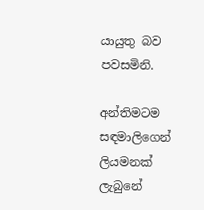යායුතු බව පවසමිනි.

අන්තිමටම සඳමාලිගෙන් ලියමනක් ලැබුනේ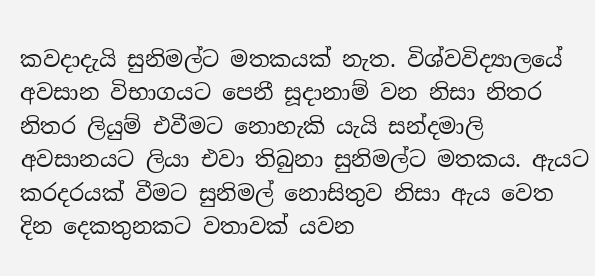කවදාදැයි සුනිමල්ට මතකයක් නැත. විශ්වවිද්‍යාලයේ අවසාන විභාගයට පෙනී සූදානාම් වන නිසා නිතර නිතර ලියුම් එවීමට නොහැකි යැයි සන්දමාලි අවසානයට ලියා එවා තිබුනා සුනිමල්ට මතකය. ඇයට කරදරයක් වීමට සුනිමල් නොසිතුව නිසා ඇය වෙත දින දෙකතුනකට වතාවක් යවන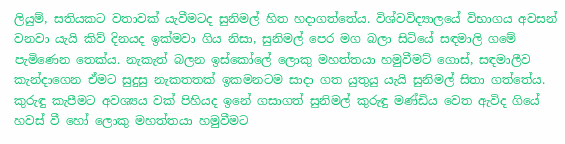ලියුම්, සතියකට වතාවක් යැවීමටද සුනිමල් හිත හදාගත්තේය. විශ්වවිද්‍යාලයේ විභාගය අවසන් වනවා යැයි කිව් දිනයද ඉක්මවා ගිය නිසා, සුනිමල් පෙර මග බලා සිටියේ සඳමාලි ගමේ පැමිණෙන තෙක්ය. නැකැත් බලන ඉස්කෝලේ ලොකු මහත්තයා හමුවීමට් ගොස්, සඳමාලීව කැන්දාගෙන ඒමට සුදුසු නැකතතක් ඉකමනටම සාදා ගත යුතුයු යැයි සුනිමල් සිතා ගත්තේය. කුරුඳු කැපීමට අවශ්‍යය වක් පිහියද ඉනේ ගසාගත් සුනිමල් කුරුඳු මණ්ඩිය වෙත ඇවිද ගියේ හවස් වී හෝ ලොකු මහත්තයා හමුවීමට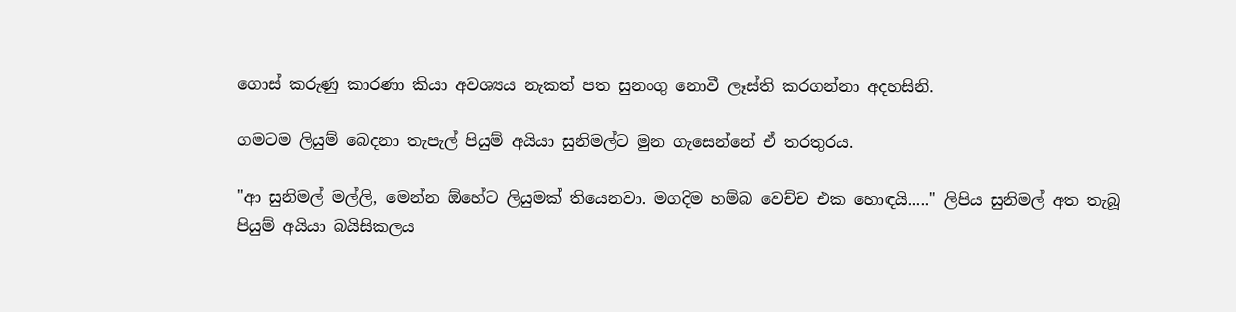ගොස් කරුණු කාරණා කියා අවශ්‍යය නැකත් පත සුනංගු නොවී ලෑස්ති කරගන්නා අදහසිනි.

ගමටම ලියුම් බෙදනා තැපැල් පියුම් අයියා සුනිමල්ට මුන ගැසෙන්නේ ඒ තරතුරය.

"ආ සුනිමල් මල්ලි, මෙන්න ඕහේට ලියුමක් තියෙනවා. මගදිම හම්බ වෙච්ච එක හොඳයි....." ලිපිය සුනිමල් අත තැබූ පියුම් අයියා බයිසිකලය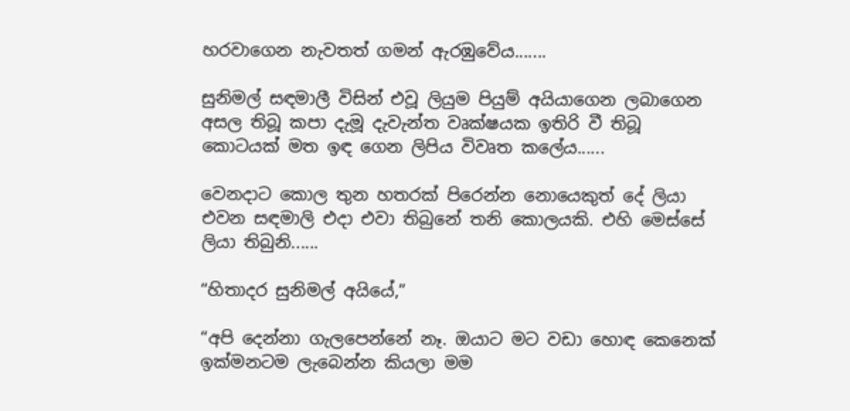හරවාගෙන නැවතත් ගමන් ඇරඹුවේය.......

සුනිමල් සඳමාලී විසින් එවූ ලියුම පියුම් අයියාගෙන ලබාගෙන අසල තිබූ කපා දැමූ දැවැන්ත වෘක්ෂයක ඉතිරි වී තිබූ කොටයක් මත ඉඳ ගෙන ලිපිය විවෘත කලේය......

වෙනදාට කොල තුන හතරක් පිරෙන්න නොයෙකුත් දේ ලියා එවන සඳමාලි එදා එවා තිබුනේ තනි කොලයකි. එහි මෙස්සේ ලියා තිබුනි......

“හිතාදර සුනිමල් අයියේ,”

“අපි දෙන්නා ගැලපෙන්නේ නෑ. ඔයාට මට වඩා හොඳ කෙනෙක් ඉක්මනටම ලැබෙන්න කියලා මම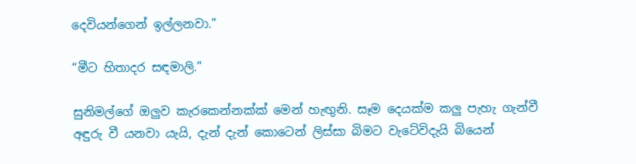දෙවියන්ගෙන් ඉල්ලනවා.”

“මීට හිතාදර සඳමාලි.”

සුනිමල්ගේ ඔලුව කැරකෙන්නක්ක් මෙන් හැඟුනි. සෑම දෙයක්ම කලු පැහැ ගැන්වී අඳුරු වී යනවා යැයි, දැන් දැන් කොටෙන් ලිස්සා බිමට වැටේවිදැයි බියෙන්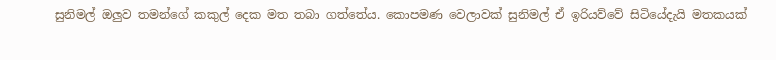සුනිමල් ඔලුව තමන්ගේ කකුල් දෙක මත තබා ගත්තේය. කොපමණ වෙලාවක් සුනිමල් ඒ ඉරියව්වේ සිටියේදැයි මතකයක්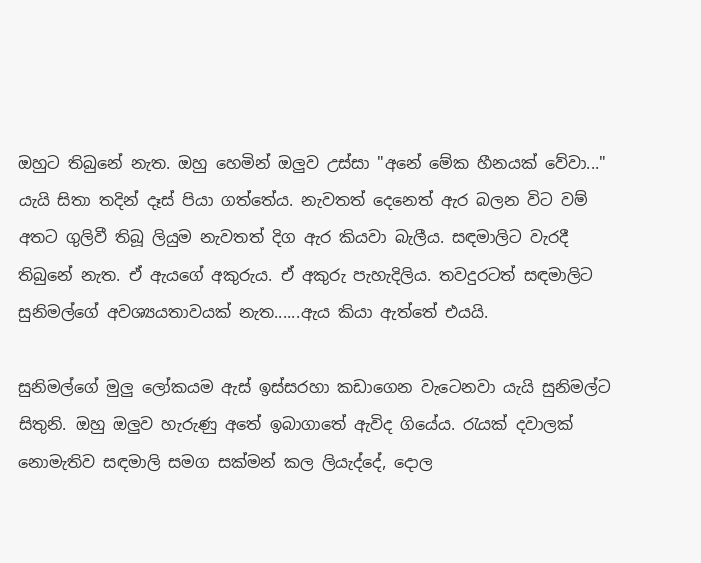ඔහුට තිබුනේ නැත. ඔහු හෙමින් ඔලුව උස්සා "අනේ මේක හීනයක් වේවා..." යැයි සිතා තදින් දෑස් පියා ගත්තේය. නැවතත් දෙනෙත් ඇර බලන විට වම් අතට ගුලිවී තිබූ ලියුම නැවතත් දිග ඇර කියවා බැලීය. සඳමාලිට වැරදී තිබුනේ නැත. ඒ ඇයගේ අකුරුය. ඒ අකුරු පැහැදිලිය. තවදුරටත් සඳමාලිට සුනිමල්ගේ අවශ්‍යයතාවයක් නැත......ඇය කියා ඇත්තේ එයයි.

සුනිමල්ගේ මුලු ලෝකයම ඇස් ඉස්සරහා කඩාගෙන වැටෙනවා යැයි සුනිමල්ට සිතුනි. ඔහු ඔලුව හැරුණු අතේ ඉබාගාතේ ඇවිද ගියේය. රැයක් දවාලක් නොමැතිව සඳමාලි සමග සක්මන් කල ලියැද්දේ, දොල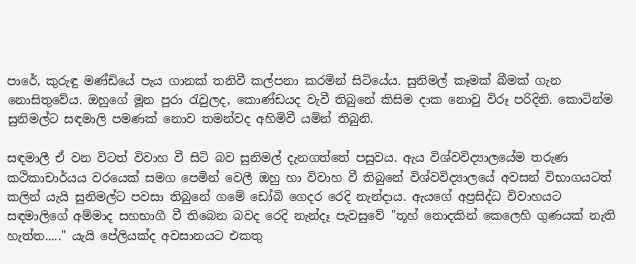පාරේ, කුරුඳු මණ්ඩියේ පැය ගානක් තනිවී කල්පනා කරමින් සිටියේය. සුනිමල් කෑමක් බීමක් ගැන නොසිතුවේය. ඔහුගේ මූන පුරා රැවුලද, කොණ්ඩයද වැවී තිබුනේ කිසිම දාක නොවු විරූ පරිදිනි. කොටින්ම සුනිමල්ට සඳමාලි පමණක් නොව තමන්වද අහිමිවී යමින් තිබුනි.

සඳමාලී ඒ වන විටත් විවාහ වී සිටි බව සුනිමල් දැනගත්තේ පසුවය. ඇය විශ්වවිද්‍යාලයේම තරුණ කථිකාචාර්යය වරයෙක් සමග පෙමින් වෙලී ඔහු හා විවාහ වී තිබුනේ විශ්වවිද්‍යාලයේ අවසන් විභාගයටත් කලින් යැයි සුනිමල්ට පවසා තිබුනේ ගමේ ඩෝබි ගෙදර රෙදි නැන්දාය. ඇයගේ අප්‍රසිද්ධ විවාහයට සඳමාලිගේ අම්මාද සහභාගී වී තිබෙන බවද රෙදි නැන්දෑ පැවසුවේ "තූහ් නොදකින් කෙලෙහි ගුණයක් නැති හැත්ත....." යැයි පේලියක්ද අවසානයට එකතු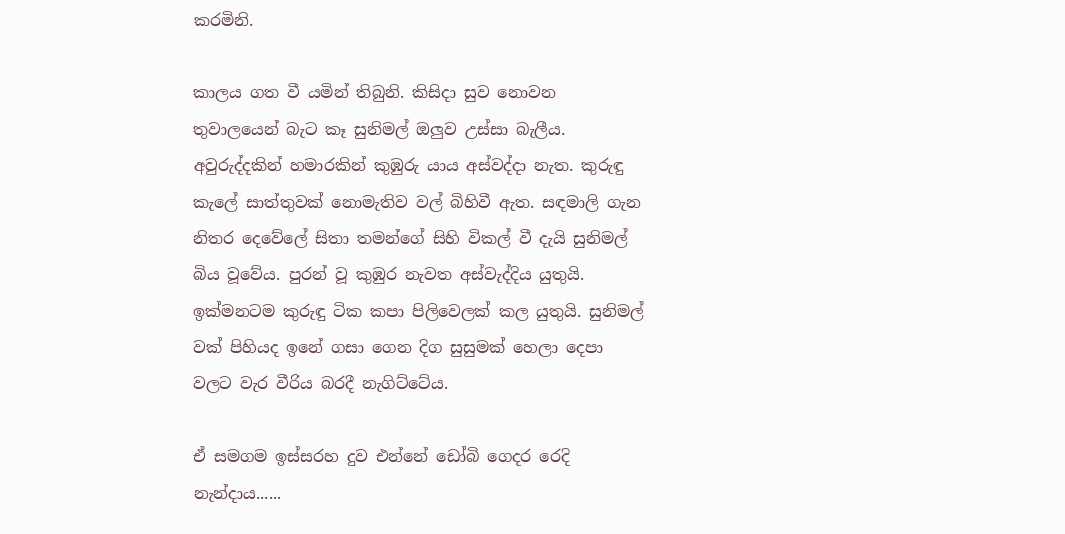කරමිනි.

කාලය ගත වී යමින් තිබුනි. කිසිදා සුව නොවන තුවාලයෙන් බැට කෑ සුනිමල් ඔලුව උස්සා බැලීය. අවුරුද්දකින් හමාරකින් කුඹුරු යාය අස්වද්දා නැත. කුරුඳු කැලේ සාත්තුවක් නොමැතිව වල් බිහිවී ඇත. සඳමාලි ගැන නිතර දෙවේලේ සිතා තමන්ගේ සිහි විකල් වී දැයි සුනිමල් බිය වූවේය. පුරන් වූ කුඹුර නැවත අස්වැද්දිය යුතුයි. ඉක්මනටම කුරුඳු ටික කපා පිලිවෙලක් කල යුතුයි. සුනිමල් වක් පිහියද ඉනේ ගසා ගෙන දිග සුසුමක් හෙලා දෙපා වලට වැර වීරිය බරදී නැගිට්ටේය.

ඒ සමගම ඉස්සරහ දුව එන්නේ ඩෝබි ගෙදර රෙදි නැන්දාය......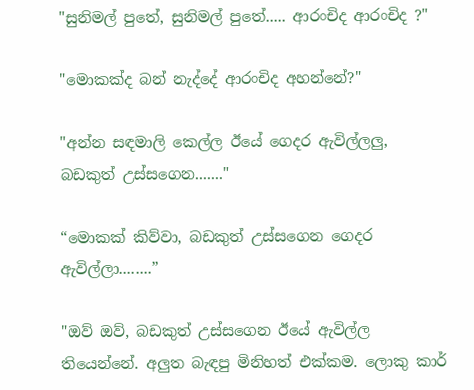"සුනිමල් පුතේ, සුනිමල් පුතේ..... ආරංචිද ආරංචිද ?"

"මොකක්ද බන් නැද්දේ ආරංචිද අහන්නේ?"

"අන්න සඳමාලි කෙල්ල ඊයේ ගෙදර ඇවිල්ලලු, බඩකුත් උස්සගෙන......."

“මොකක් කිව්වා, බඩකුත් උස්සගෙන ගෙදර ඇවිල්ලා........”

"ඔව් ඔව්, බඩකුත් උස්සගෙන ඊයේ ඇවිල්ල තියෙන්නේ. අලුත බැඳපු මිනිහත් එක්කම. ලොකු කාර්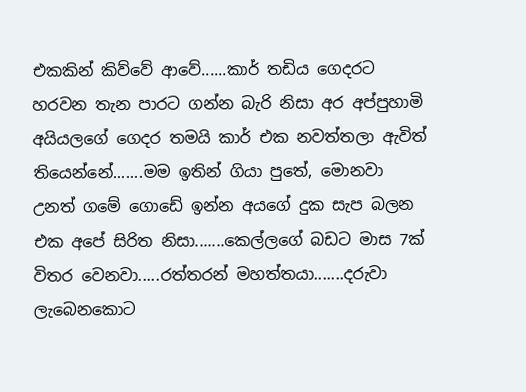එකකින් කිව්වේ ආවේ......කාර් තඩිය ගෙදරට හරවන තැන පාරට ගන්න බැරි නිසා අර අප්පුහාමි අයියලගේ ගෙදර තමයි කාර් එක නවත්තලා ඇවිත් තියෙන්නේ.......මම ඉතින් ගියා පුතේ, මොනවා උනත් ගමේ ගොඩේ ඉන්න අයගේ දුක සැප බලන එක අපේ සිරිත නිසා.......කෙල්ලගේ බඩට මාස 7ක් විතර වෙනවා.....රත්තරන් මහත්තයා.......දරුවා ලැබෙනකොට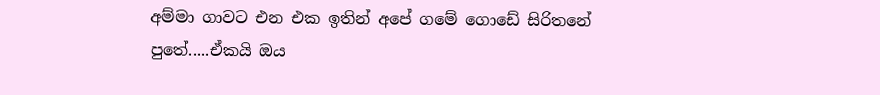අම්මා ගාවට එන එක ඉතින් අපේ ගමේ ගොඩේ සිරිතනේ පුතේ.....ඒකයි ඔය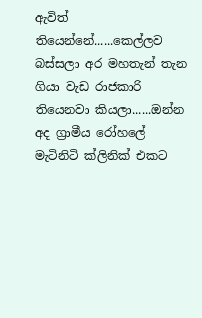ඇවිත් තියෙන්නේ......කෙල්ලව බස්සලා අර මහතැන් තැන ගියා වැඩ රාජකාරි තියෙනවා කියලා......ඔන්න අද ග්‍රාමීය රෝහලේ මැටිනිටි ක්ලිනික් එකට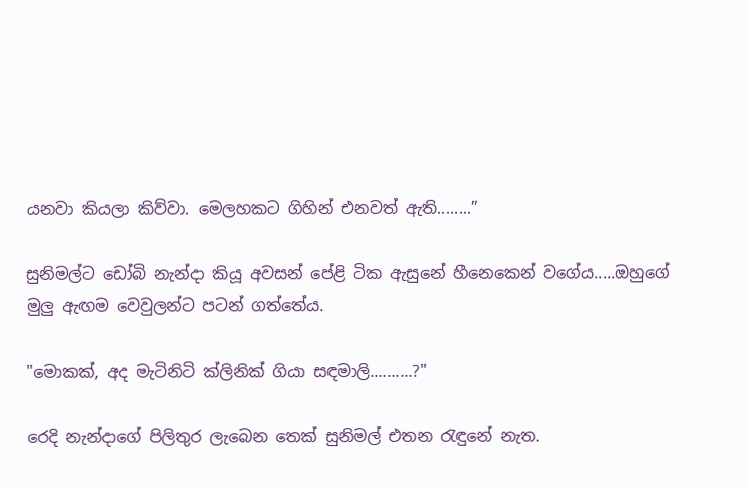යනවා කියලා කිව්වා. මෙලහකට ගිහින් එනවත් ඇති........”

සුනිමල්ට ඩෝබි නැන්දා කියූ අවසන් පේළි ටික ඇසුනේ හීනෙකෙන් වගේය.....ඔහුගේ මුලු ඇඟම වෙවුලන්ට පටන් ගත්තේය.

"මොකක්, අද මැටිනිටි ක්ලිනික් ගියා සඳමාලි..........?"

රෙදි නැන්දාගේ පිලිතුර ලැබෙන තෙක් සුනිමල් එතන රැඳුනේ නැත.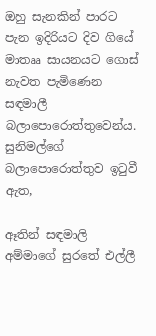ඔහු සැනකින් පාරට පැන ඉදිරියට දිව ගියේ මාතෲ සායනයට ගොස් නැවත පැමිණෙන සඳමාලී බලාපොරොත්තුවෙන්ය. සුනිමල්ගේ බලාපොරොත්තුව ඉටුවී ඇත,

ඈතින් සඳමාලි අම්මාගේ සුරතේ එල්ලී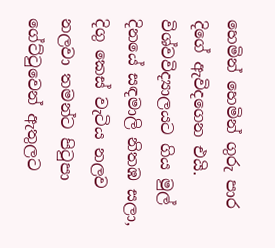හෙමින් හෙමින් ගුරු පාර දිගේ ඇවිදගෙන එයි. විශ්වවිද්‍යාලයට ගිය මුල් දිනයේ සඳමාලි නිතඹ සලා, දිගු කෙස් වැටිය නලව නලවා තමන්ට පිටුපා ගේට්ටුවෙන් ඇතුලට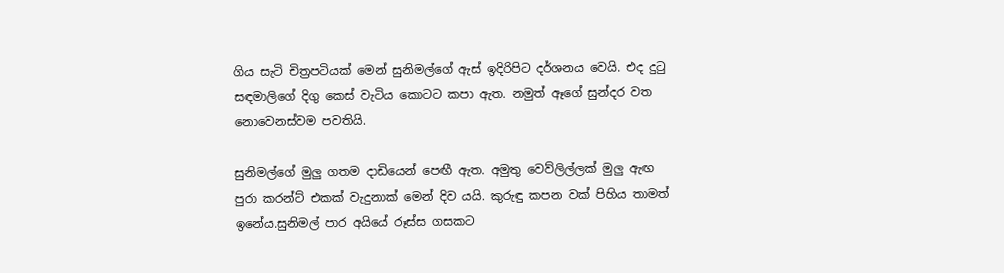ගිය සැටි චිත්‍රපටියක් මෙන් සුනිමල්ගේ ඇස් ඉදිරිපිට දර්ශනය වෙයි. එද දුටු සඳමාලිගේ දිගු කෙස් වැටිය කොටට කපා ඇත. නමුත් ඈගේ සුන්දර වත නොවෙනස්වම පවතියි.

සුනිමල්ගේ මුලු ගතම දාඩියෙන් පෙඟී ඇත. අමුතු වෙව්ලිල්ලක් මුලු ඇඟ පුරා කරන්ට් එකක් වැදුනාක් මෙන් දිව යයි. කුරුඳු කපන වක් පිහිය තාමත් ඉනේය.සුනිමල් පාර අයියේ රූස්ස ගසකට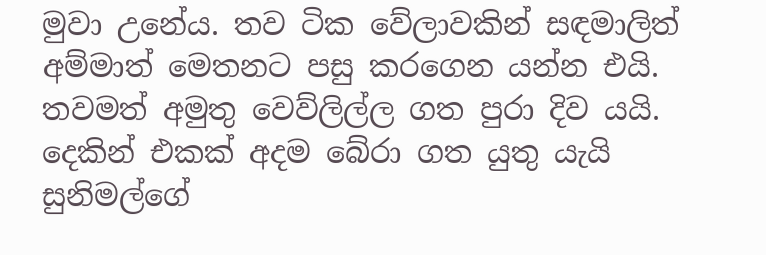මුවා උනේය. තව ටික වේලාවකින් සඳමාලිත් අම්මාත් මෙතනට පසු කරගෙන යන්න එයි. තවමත් අමුතු වෙව්ලිල්ල ගත පුරා දිව යයි. දෙකින් එකක් අදම බේරා ගත යුතු යැයි සුනිමල්ගේ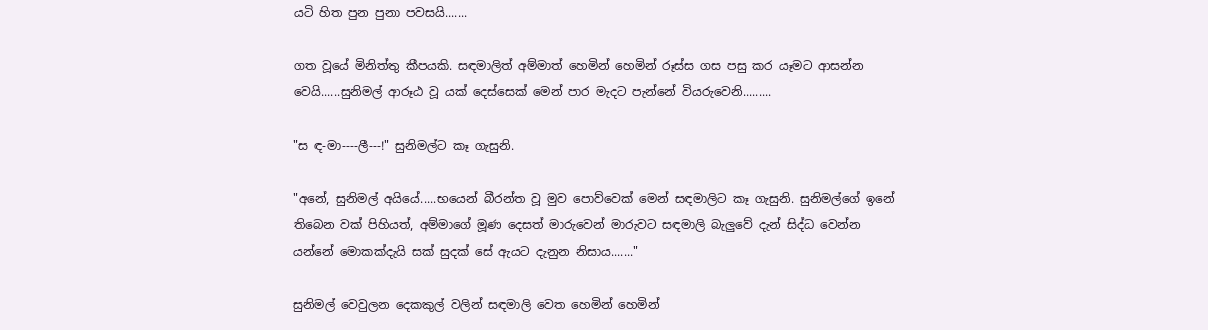යටි හිත පුන පුනා පවසයි.......

ගත වූයේ මිනිත්තු කීපයකි. සඳමාලිත් අම්මාත් හෙමින් හෙමින් රූස්ස ගස පසු කර යෑමට ආසන්න වෙයි......සුනිමල් ආරූඨ වූ යක් දෙස්සෙක් මෙන් පාර මැදට පැන්නේ වියරුවෙනි.........

"ස ඳ-මා----ලී---!" සුනිමල්ට කෑ ගැසුනි.

"අනේ, සුනිමල් අයියේ.....භයෙන් බීරන්ත වූ මුව පොව්වෙක් මෙන් සඳමාලිට කෑ ගැසුනි. සුනිමල්ගේ ඉනේ තිබෙන වක් පිහියත්, අම්මාගේ මූණ දෙසත් මාරුවෙන් මාරුවට සඳමාලි බැලුවේ දැන් සිද්ධ වෙන්න යන්නේ මොකක්දැයි සක් සුදක් සේ ඇයට දැනුන නිසාය......."

සුනිමල් වෙවුලන දෙකකුල් වලින් සඳමාලි වෙත හෙමින් හෙමින්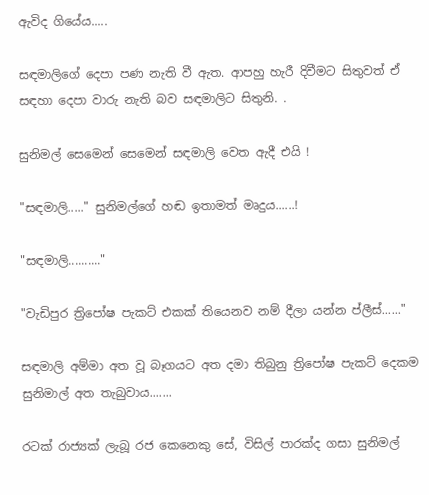ඇවිද ගියේය.....

සඳමාලිගේ දෙපා පණ නැති වී ඇත. ආපහු හැරී දිවීමට සිතුවත් ඒ සඳහා දෙපා වාරු නැති බව සඳමාලිට සිතුනි. .

සුනිමල් සෙමෙන් සෙමෙන් සඳමාලි වෙත ඇදී එයි !

"සඳමාලි....." සුනිමල්ගේ හඬ ඉතාමත් මෘදුය......!

"සඳමාලි.........."

"වැඩිපුර ත්‍රිපෝෂ පැකට් එකක් තියෙනව නම් දීලා යන්න ප්ලීස්......"

සඳමාලි අම්මා අත වූ බෑගයට අත දමා තිබුනු ත්‍රිපෝෂ පැකට් දෙකම සුනිමාල් අත තැබුවාය.......

රටක් රාජ්‍යක් ලැබූ රජ කෙනෙකු සේ, විසිල් පාරක්ද ගසා සුනිමල්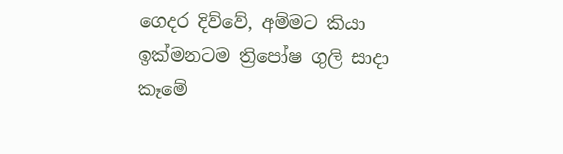ගෙදර දිව්වේ, අම්මට කියා ඉක්මනටම ත්‍රිපෝෂ ගුලි සාදා කෑමේ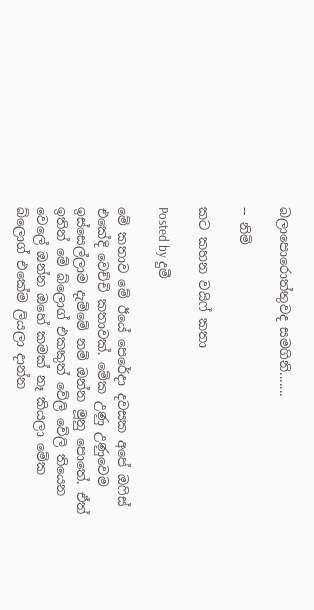බලාපොරොත්තුවද සමගිනි.......

-- නිමි

කට කහන වයිෆ් කතා

Posted by දුමී

මේ කතාව මේ ඊයේ පෙරේදා දවසක අපේ ඔෆිස් එකේදි වෙච්චි කතාවක්. මේක උණු උණුවෙම ඉස්සෙල්ලාම දැම්මේ නම් ඔන්න මූනු පොතේ. ඒත් ඉතින් මේ බ්ලොග් එකකුත් වේලි වේලි තියෙන වෙලේ ඔන්න ඔහේ කමක් නෑ කියලා මේක බ්ලොග් එකේම ලියලා දාන්න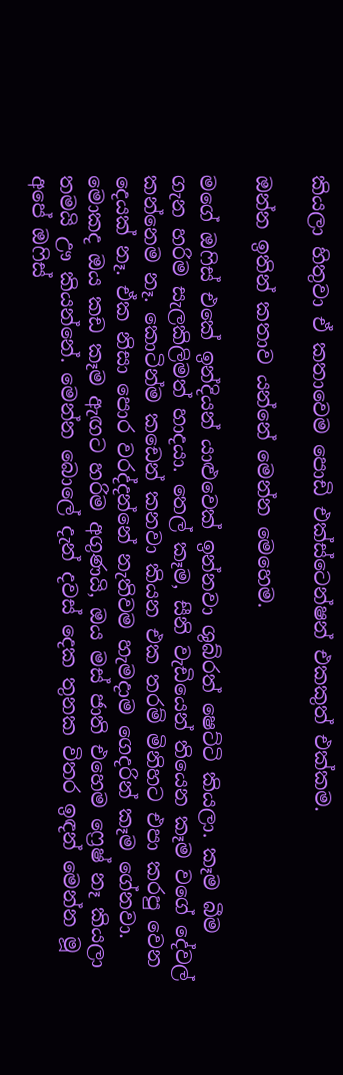කියලා හිතුවා ඒ කතාවෙම පොඩි එක්ස්ටෙන්ෂන් එකකුත් එක්කම.

ඔන්න ඉතින් කතාව යන්නේ මෙන්න මෙහෙම.

මගේ ඔෆිස් එකේ ඉන්දියන් යාළුවෙක් ඉන්නවා ශුබ්රත් ෂෙට්ටි කියලා. කෑම බීම ගැන හරිම සැලකිලිමත් හාදයා. තෙල් කෑම, සීනි වැඩියෙන් තියෙන කෑම වගේ දේවල් කන්නෙම නෑ. කොටින්ම කඩෙන් කනවා කියන එක තරම් මිනිහට එපා කරපු වෙන දෙයක් නෑ. ඒක නිසා පොර වරද්දන්නේ නැතිවම හැමදාම ගෙදරින් කෑම ගේනවා. මොකද ඔය කඩ කෑම ඇඟට හරිම අගුණයි, ඔය මස් ජාති එහෙම ෆ්‍රෙෂ් නෑ කියලා තමයි ඌ කියන්නේ. මෙන්න බොලේ දැන් දවස් දෙක තුනක විතර ඉඳන් මෙන්න මූ අපේ ඔෆිස්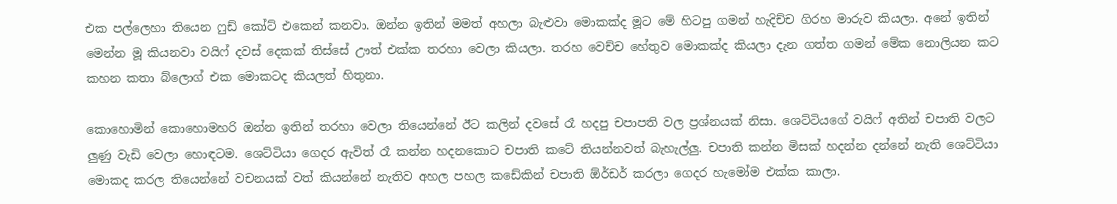එක පල්ලෙහා තියෙන ෆුඩ් කෝට් එකෙන් කනවා. ඔන්න ඉතින් මමත් අහලා බැළුවා මොකක්ද මූට මේ හිටපු ගමන් හැදිච්ච ගිරහ මාරුව කියලා. අනේ ඉතින් මෙන්න මූ කියනවා වයිෆ් දවස් දෙකක් තිස්සේ ඌත් එක්ක තරහා වෙලා කියලා. තරහ වෙච්ච හේතුව මොකක්ද කියලා දැන ගත්ත ගමන් මේක නොලියන කට කහන කතා බ්ලොග් එක මොකටද කියලත් හිතුනා.

කොහොමින් කොහොමහරි ඔන්න ඉතින් තරහා වෙලා තියෙන්නේ ඊට කලින් දවසේ රෑ හදපු චපාපති වල ප්‍රශ්නයක් නිසා. ශෙට්ටියගේ වයිෆ් අතින් චපාති වලට ලුණු වැඩි වෙලා හොඳටම. ශෙට්ටියා ගෙදර ඇවිත් රෑ කන්න හදනකොට චපාති කටේ තියන්නවත් බැහැල්ලු. චපාති කන්න මිසක් හදන්න දන්නේ නැති ශෙට්ටියා මොකද කරල තියෙන්නේ වචනයක් වත් කියන්නේ නැතිව අහල පහල කඩේකින් චපාති ඕර්ඩර් කරලා ගෙදර හැමෝම එක්ක කාලා.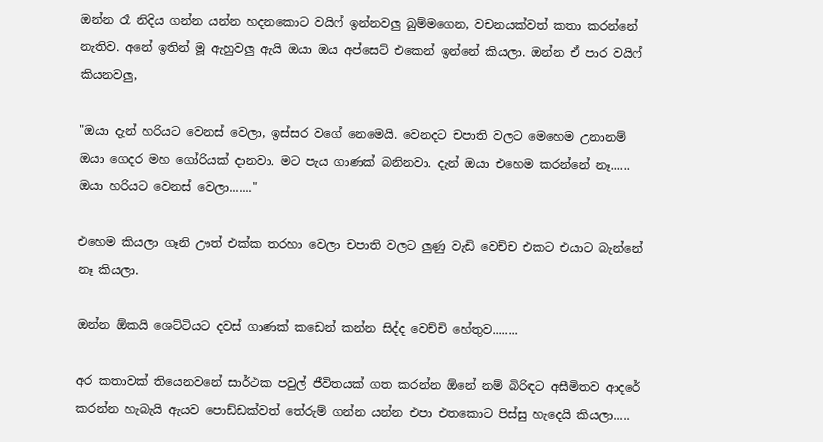ඔන්න රෑ නිදිය ගන්න යන්න හදනකොට වයිෆ් ඉන්නවලු බුම්මගෙන, වචනයක්වත් කතා කරන්නේ නැතිව. අනේ ඉතින් මූ ඇහුවලු ඇයි ඔයා ඔය අප්සෙට් එකෙන් ඉන්නේ කියලා. ඔන්න ඒ පාර වයිෆ් කියනවලු,

"ඔයා දැන් හරියට වෙනස් වෙලා, ඉස්සර වගේ නෙමෙයි. වෙනදට චපාති වලට මෙහෙම උනානම් ඔයා ගෙදර මහ ගෝරියක් දානවා. මට පැය ගාණක් බනිනවා. දැන් ඔයා එහෙම කරන්නේ නෑ...... ඔයා හරියට වෙනස් වෙලා......."

එහෙම කියලා ගෑනි ඌත් එක්ක තරහා වෙලා චපාති වලට ලුණු වැඩි වෙච්ච එකට එයාට බැන්නේ නෑ කියලා.

ඔන්න ඕකයි ශෙට්ටියට දවස් ගාණක් කඩෙන් කන්න සිද්ද වෙච්චි හේතුව........

අර කතාවක් තියෙනවනේ සාර්ථක පවුල් ජීවිතයක් ගත කරන්න ඕනේ නම් බිරිඳට අසීමිතව ආදරේ කරන්න හැබැයි ඇයව පොඩ්ඩක්වත් තේරුම් ගන්න යන්න එපා එතකොට පිස්සු හැදෙයි කියලා.....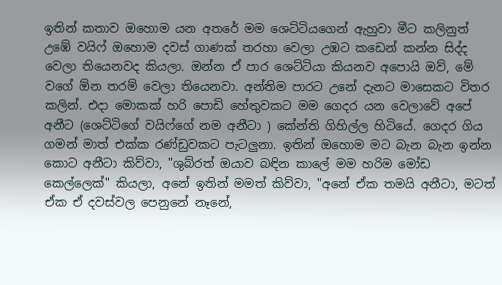ඉතින් කතාව ඔහොම යන අතරේ මම ශෙට්ටියගෙන් ඇහුවා මීට කලිනුත් උඹේ වයිෆ් ඔහොම දවස් ගාණක් තරහා වෙලා උඹට කඩෙන් කන්න සිද්ද වෙලා තියෙනවද කියලා. ඔන්න ඒ පාර ශෙට්ටියා කියනව අපොයි ඔව්, මේ වගේ ඕන තරම් වෙලා තියෙනවා. අන්තිම පාරට උනේ දැනට මාසෙකට විතර කලින්. එදා මොකක් හරි පොඩි හේතුවකට මම ගෙදර යන වෙලාවේ අපේ අනීට (ශෙට්ටිගේ වයිෆ්ගේ නම අනීටා ) කේන්ති ගිහිල්ල හිටියේ. ගෙදර ගිය ගමන් මාත් එක්ක රණ්ඩුවකට පැටලුනා. ඉතින් ඔහොම මට බැන බැන ඉන්න කොට අනීටා කිව්වා, "ශුබ්රත් ඔයාව බඳින කාලේ මම හරිම මෝඩ කෙල්ලෙක්" කියලා, අනේ ඉතින් මමත් කිව්වා, "අනේ ඒක තමයි අනීටා, මටත් ඒක ඒ දවස්වල පෙනුනේ නෑනේ,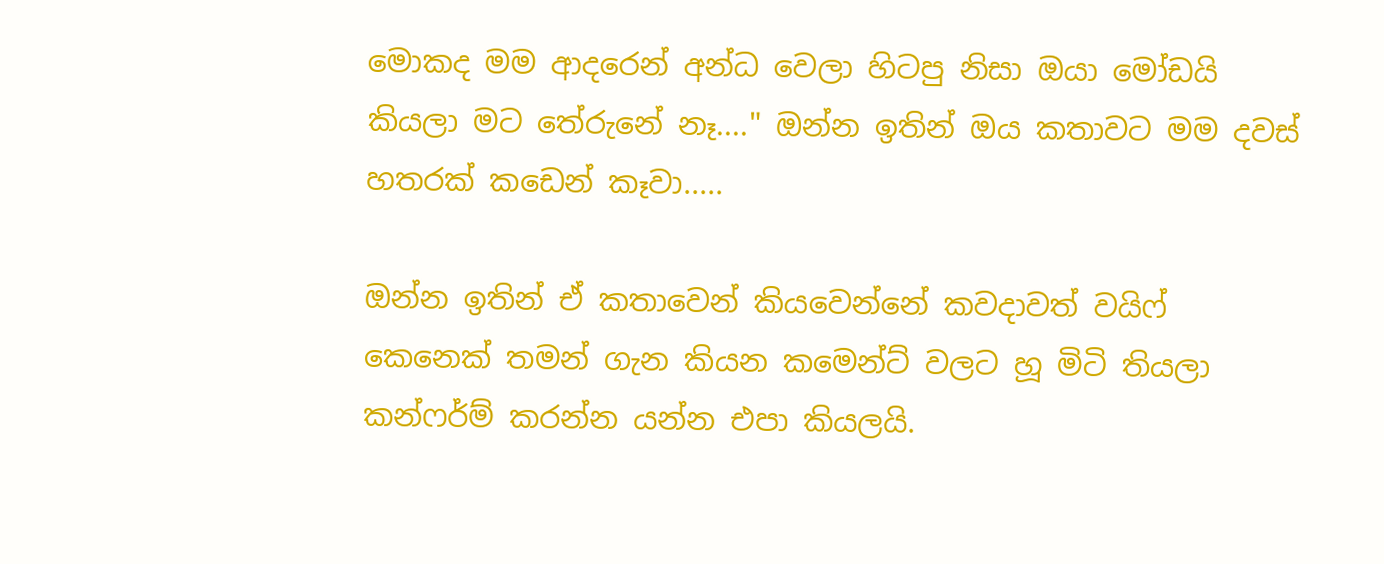මොකද මම ආදරෙන් අන්ධ වෙලා හිටපු නිසා ඔයා මෝඩයි කියලා මට තේරුනේ නෑ...." ඔන්න ඉතින් ඔය කතාවට මම දවස් හතරක් කඩෙන් කෑවා.....

ඔන්න ඉතින් ඒ කතාවෙන් කියවෙන්නේ කවදාවත් වයිෆ් කෙනෙක් තමන් ගැන කියන කමෙන්ට් වලට හූ මිටි තියලා කන්ෆර්ම් කරන්න යන්න එපා කියලයි.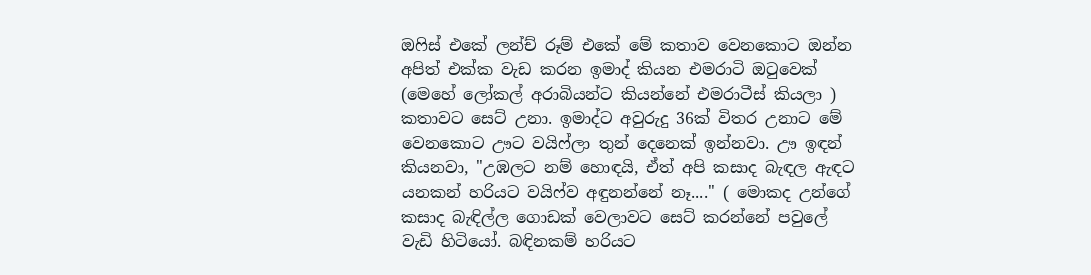ඔෆිස් එකේ ලන්ච් රූම් එකේ මේ කතාව වෙනකොට ඔන්න අපිත් එක්ක වැඩ කරන ඉමාද් කියන එමරාටි ඔටුවෙක් (මෙහේ ලෝකල් අරාබියන්ට කියන්නේ එමරාටීස් කියලා ) කතාවට සෙට් උනා. ඉමාද්ට අවුරුදු 36ක් විතර උනාට මේ වෙනකොට ඌට වයිෆ්ලා තුන් දෙනෙක් ඉන්නවා. ඌ ඉඳන් කියනවා, "උඹලට නම් හොඳයි, ඒත් අපි කසාද බැඳල ඇඳට යනකන් හරියට වයිෆ්ව අඳුනන්නේ නෑ...." ( මොකද උන්ගේ කසාද බැඳිල්ල ගොඩක් වෙලාවට සෙට් කරන්නේ පවුලේ වැඩි හිටියෝ. බඳිනකම් හරියට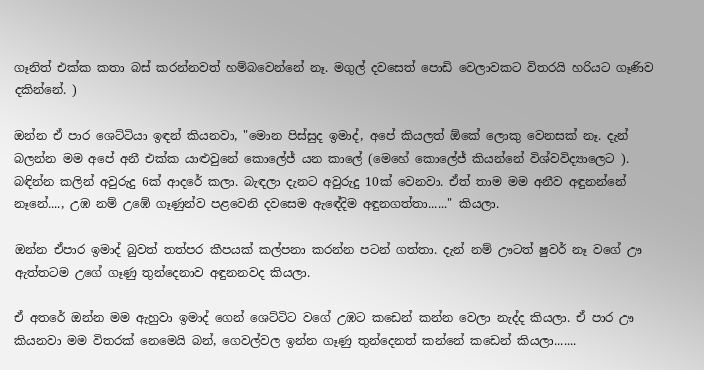ගෑනිත් එක්ක කතා බස් කරන්නවත් හම්බවෙන්නේ නෑ. මගුල් දවසෙත් පොඩි වෙලාවකට විතරයි හරියට ගෑණිව දකින්නේ. )

ඔන්න ඒ පාර ශෙට්ටියා ඉඳන් කියනවා, "මොන පිස්සුද ඉමාද්, අපේ කියලත් ඕකේ ලොකු වෙනසක් නෑ. දැන් බලන්න මම අපේ අනී එක්ක යාළුවුනේ කොලේජ් යන කාලේ (මෙහේ කොලේජ් කියන්නේ විශ්වවිද්‍යාලෙට ). බඳින්න කලින් අවුරුදු 6ක් ආදරේ කලා. බැඳලා දැනට අවුරුදු 10ක් වෙනවා. ඒත් තාම මම අනීව අඳුනන්නේ නෑනේ...., උඹ නම් උඹේ ගෑණුන්ව පළවෙනි දවසෙම ඇඳේදිම අඳුනගත්තා......" කියලා.

ඔන්න ඒපාර ඉමාද් බුවත් තත්පර කීපයක් කල්පනා කරන්න පටන් ගත්තා. දැන් නම් ඌටත් ෂුවර් නෑ වගේ ඌ ඇත්තටම උගේ ගෑණු තුන්දෙනාව අඳුනනවද කියලා.

ඒ අතරේ ඔන්න මම ඇහුවා ඉමාද් ගෙන් ශෙට්ටිට වගේ උඹට කඩෙන් කන්න වෙලා නැද්ද කියලා. ඒ පාර ඌ කියනවා මම විතරක් නෙමෙයි බන්, ගෙවල්වල ඉන්න ගෑණු තුන්දෙනත් කන්නේ කඩෙන් කියලා.......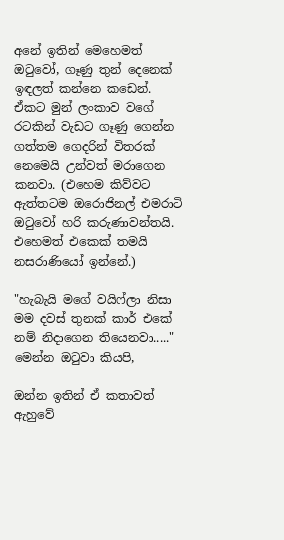අනේ ඉතින් මෙහෙමත් ඔටුවෝ, ගෑණු තුන් දෙනෙක් ඉඳලත් කන්නෙ කඩෙන්. ඒකට මුන් ලංකාව වගේ රටකින් වැඩට ගෑණු ගෙන්න ගත්තම ගෙදරින් විතරක් නෙමෙයි උන්වත් මරාගෙන කනවා. (එහෙම කිව්වට ඇත්තටම ඔරොජිනල් එමරාටි ඔටුවෝ හරි කරුණාවන්තයි. එහෙමත් එකෙක් තමයි නසරාණියෝ ඉන්නේ.)

"හැබැයි මගේ වයිෆ්ලා නිසා මම දවස් තුනක් කාර් එකේ නම් නිදාගෙන තියෙනවා....." මෙන්න ඔටුවා කියපි,

ඔන්න ඉතින් ඒ කතාවත් ඇහුවේ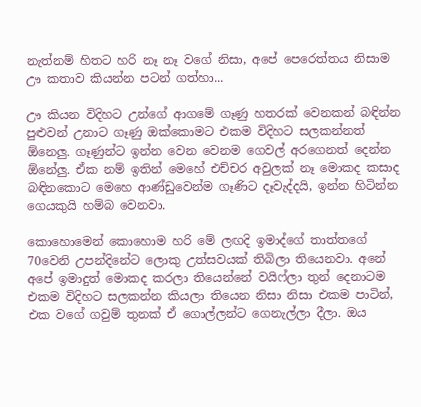නැත්නම් හිතට හරි නෑ නෑ වගේ නිසා, අපේ පෙරෙත්තය නිසාම ඌ කතාව කියන්න පටන් ගත්හා...

ඌ කියන විදිහට උන්ගේ ආගමේ ගෑණු හතරක් වෙනකන් බඳින්න පුළුවන් උනාට ගෑණු ඔක්කොමට එකම විදිහට සලකන්නත් ඕනෙලු. ගෑණුන්ට ඉන්න වෙන වෙනම ගෙවල් අරගෙනත් දෙන්න ඕනේලු. ඒක නම් ඉතින් මෙහේ එච්චර අවුලක් නෑ මොකද කසාද බඳිනකොට මෙහෙ ආණ්ඩුවෙන්ම ගෑණිට දෑවැද්දයි, ඉන්න හිටින්න ගෙයකුයි හම්බ වෙනවා.

කොහොමෙන් කොහොම හරි මේ ලඟදි ඉමාද්ගේ තාත්තගේ 70වෙනි උපන්දිනේට ලොකු උත්සවයක් තිබිලා තියෙනවා. අනේ අපේ ඉමාදුත් මොකද කරලා තියෙන්නේ වයිෆ්ලා තුන් දෙනාටම එකම විදිහට සලකන්න කියලා තියෙන නිසා නිසා එකම පාටින්, එක වගේ ගවුම් තුනක් ඒ ගොල්ලන්ට ගෙනැල්ලා දීලා. ඔය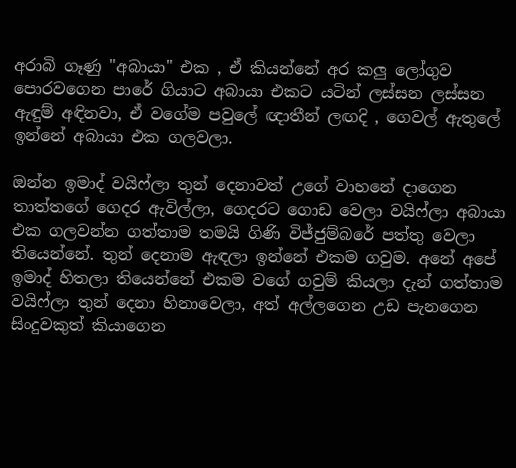අරාබි ගෑණු "අබායා" එක , ඒ කියන්නේ අර කලු ලෝගුව පොරවගෙන පාරේ ගියාට අබායා එකට යටින් ලස්සන ලස්සන ඇඳුම් අඳිනවා, ඒ වගේම පවුලේ ඥාතීන් ලඟදි , ගෙවල් ඇතුලේ ඉන්නේ අබායා එක ගලවලා.

ඔන්න ඉමාද් වයිෆ්ලා තුන් දෙනාවත් උගේ වාහනේ දාගෙන තාත්තගේ ගෙදර ඇවිල්ලා, ගෙදරට ගොඩ වෙලා වයිෆ්ලා අබායා එක ගලවන්න ගත්තාම තමයි ගිණි විජ්ජුම්බරේ පත්තු වෙලා තියෙන්නේ. තුන් දෙනාම ඇඳලා ඉන්නේ එකම ගවුම. අනේ අපේ ඉමාද් හිතලා තියෙන්නේ එකම වගේ ගවුම් කියලා දැන් ගත්තාම වයිෆ්ලා තුන් දෙනා හිනාවෙලා, අත් අල්ලගෙන උඩ පැනගෙන සිංදුවකුත් කියාගෙන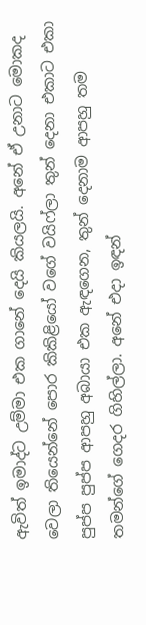ඇවිත් ඉමාද්ට උම්මා එක ගානේ දෙයි කියලයි. අනේ ඒ උනාට මොකද වෙලා තියෙන්නේ පොර කිකිළියෝ වගේ වයිෆ්ලා තුන් දෙනා එකාට එකා පුප්ප පුප්ප ආපහු අබායා එක ඇඳගෙන, තුන් දෙනාම ආපහු තම තමන්ගේ ගෙදර ගිහිල්ලා. අනේ එදා ඉඳන්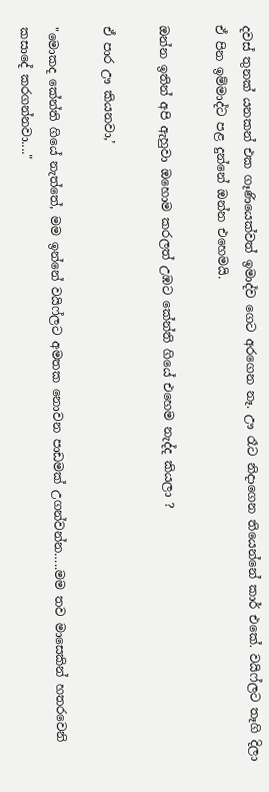දවස් තුනක් යනකන් එක ගෑණියෙක්වත් ඉමාද්ව ගෙට අරගෙන නෑ. ඌ රෑට නිදාගෙන තියෙන්නේ කාර් එකේ. වයිෆ්ලට තෑගි දිලා ඒ පින ඉම්මාද්ට පළ දුන්නේ ඔන්න එහෙමයි.

ඔන්න ඉතින් අපි ඇහුවා ඔහොම කරලත් උඹට කේන්ති ගියේ එහෙම නැද්ද කියලා ?

ඒ පාර ඌ කියනවා,’

"මොකද කේන්ති ගියේ නැත්තේ, මම ඉන්නේ වයිෆ්ලට අමතක නොවන පාඩමක් උගන්වන්න…..මම තව මාසෙකින් හතරවෙනි කසාදේ කරගන්නවා...."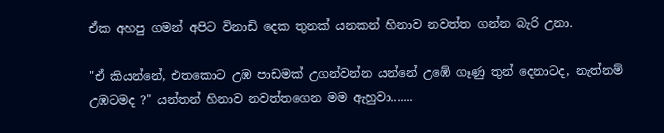ඒක අහපු ගමන් අපිට විනාඩි දෙක තුනක් යනකන් හිනාව නවත්ත ගන්න බැරි උනා.

"ඒ කියන්නේ, එතකොට උඹ පාඩමක් උගන්වන්න යන්නේ උඹේ ගෑණු තුන් දෙනාටද, නැත්නම් උඹටමද ?" යන්තන් හිනාව නවත්තගෙන මම ඇහුවා.......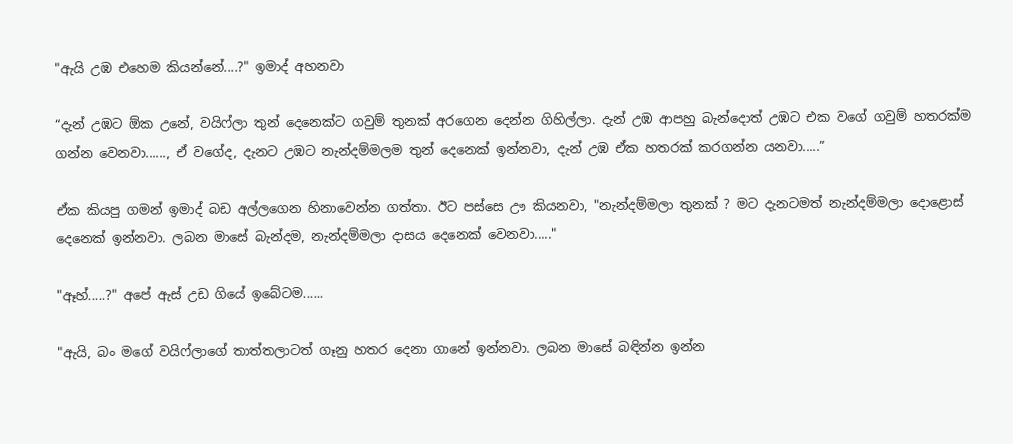"ඇයි උඹ එහෙම කියන්නේ....?" ඉමාද් අහනවා

“දැන් උඹට ඕක උනේ, වයිෆ්ලා තුන් දෙනෙක්ට ගවුම් තුනක් අරගෙන දෙන්න ගිහිල්ලා. දැන් උඹ ආපහු බැන්දොත් උඹට එක වගේ ගවුම් හතරක්ම ගන්න වෙනවා......, ඒ වගේද, දැනට උඹට නැන්දම්මලම තුන් දෙනෙක් ඉන්නවා, දැන් උඹ ඒක හතරක් කරගන්න යනවා.....”

ඒක කියපු ගමන් ඉමාද් බඩ අල්ලගෙන හිනාවෙන්න ගත්තා. ඊට පස්සෙ ඌ කියනවා, "නැන්දම්මලා තුනක් ? මට දැනටමත් නැන්දම්මලා දොළොස් දෙනෙක් ඉන්නවා. ලබන මාසේ බැන්දම, නැන්දම්මලා දාසය දෙනෙක් වෙනවා....."

"ඈහ්.....?" අපේ ඇස් උඩ ගියේ ඉබේටම......

"ඇයි, බං මගේ වයිෆ්ලාගේ තාත්තලාටත් ගෑනු හතර දෙනා ගානේ ඉන්නවා. ලබන මාසේ බඳින්න ඉන්න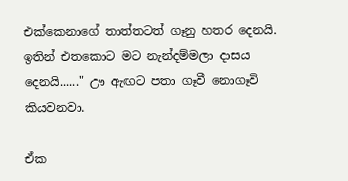එක්කෙනාගේ තාත්තටත් ගෑනු හතර දෙනයි. ඉතින් එතකොට මට නැන්දම්මලා දාසය දෙනයි......" ඌ ඇඟට පතා ගෑවී නොගෑවි කියවනවා.

ඒක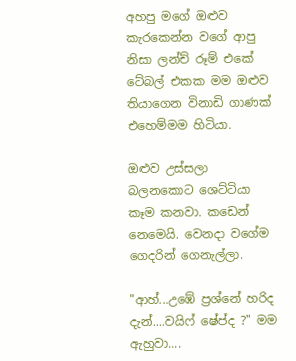අහපු මගේ ඔළුව කැරකෙන්න වගේ ආපු නිසා ලන්ච් රූම් එකේ ටේබල් එකක මම ඔළුව තියාගෙන විනාඩි ගාණක් එහෙම්මම හිටියා.

ඔළුව උස්සලා බලනකොට ශෙට්ටියා කෑම කනවා. කඩෙන් නෙමෙයි. වෙනදා වගේම ගෙදරින් ගෙනැල්ලා.

"ආහ්...උඹේ ප්‍රශ්නේ හරිද දැන්....වයිෆ් ෂේප්ද ?" මම ඇහුවා....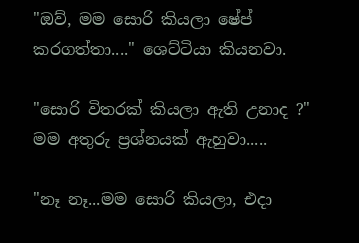"ඔව්, මම සොරි කියලා ෂේප් කරගත්තා...." ශෙට්ටියා කියනවා.

"සොරි විතරක් කියලා ඇති උනාද ?" මම අතුරු ප්‍රශ්නයක් ඇහුවා.....

"නෑ නෑ...මම සොරි කියලා, එදා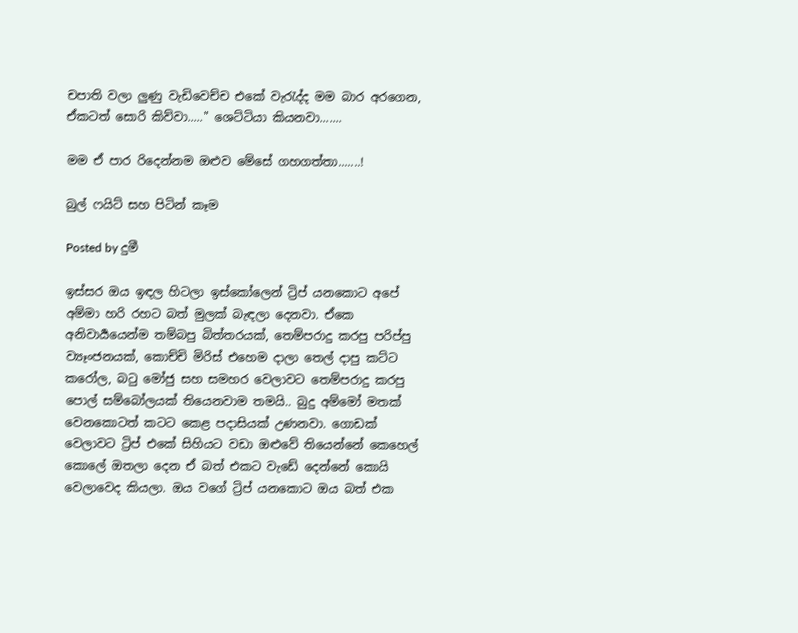චපාති වලා ලුණු වැඩිවෙච්ච එකේ වැරැද්ද මම බාර අරගෙන, ඒකටත් සොරි කිව්වා....." ශෙට්ටියා කියනවා.......

මම ඒ පාර රිදෙන්නම ඔළුව මේසේ ගහගත්තා.......!

බුල් ෆයිට් සහ පිටින් කෑම

Posted by දුමී

ඉස්සර ඔය ඉඳල හිටලා ඉස්කෝලෙන් ට්‍රිප් යනකොට අපේ අම්මා හරි රහට බත් මුලක් බැඳලා දෙනවා. ඒකෙ අනිවාර්‍යයෙන්ම තම්බපු බිත්තරයක්, තෙම්පරාදු කරපු පරිප්පු ව්‍යෑංජනයක්, කොච්චි මිරිස් එහෙම දාලා තෙල් දාපු කට්ට කරෝල, බටු මෝජු සහ සමහර වෙලාවට තෙම්පරාදු කරපු පොල් සම්බෝලයක් තියෙනවාම තමයි.. බුදු අම්මෝ මතක් වෙනකොටත් කටට කෙළ පදාසියක් උණනවා. ගොඩක් වෙලාවට ට්‍රිප් එකේ සිහියට වඩා ඔළුවේ තියෙන්නේ කෙහෙල් කොලේ ඔතලා දෙන ඒ බත් එකට වැඩේ දෙන්නේ කොයි වෙලාවෙද කියලා. ඔය වගේ ට්‍රිප් යනකොට ඔය බත් එක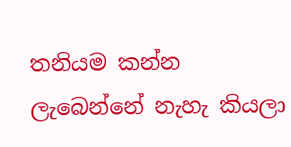තනියම කන්න ලැබෙන්නේ නැහැ කියලා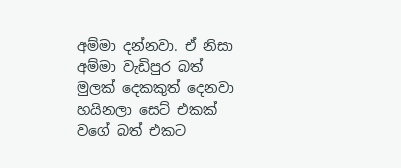අම්මා දන්නවා. ඒ නිසා අම්මා වැඩිපුර බත් මුලක් දෙකකුත් දෙනවා හයිනලා සෙට් එකක් වගේ බත් එකට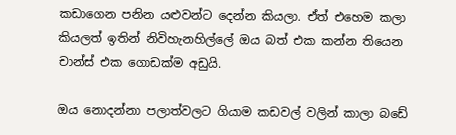කඩාගෙන පනින යළුවන්ට දෙන්න කියලා. ඒත් එහෙම කලා කියලත් ඉතින් නිවිහැනහිල්ලේ ඔය බත් එක කන්න තියෙන චාන්ස් එක ගොඩක්ම අඩුයි.

ඔය නොදන්නා පලාත්වලට ගියාම කඩවල් වලින් කාලා බඩේ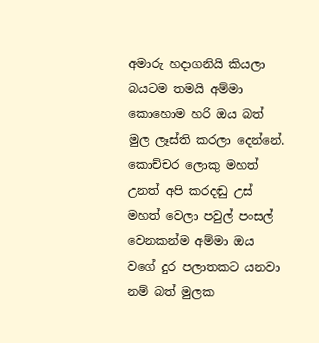අමාරු හදාගනියි කියලා බයටම තමයි අම්මා කොහොම හරි ඔය බත් මුල ලෑස්ති කරලා දෙන්නේ. කොච්චර ලොකු මහත් උනත් අපි කරදඬු උස් මහත් වෙලා පවුල් පංසල් වෙනකන්ම අම්මා ඔය වගේ දුර පලාතකට යනවා නම් බත් මුලක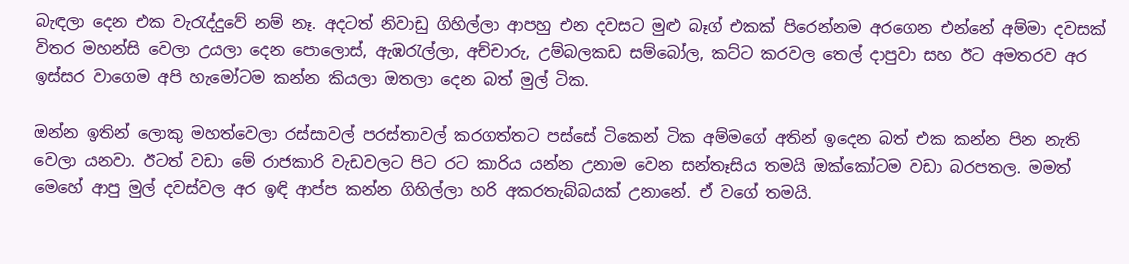බැඳලා දෙන එක වැරැද්දුවේ නම් නෑ. අදටත් නිවාඩු ගිහිල්ලා ආපහු එන දවසට මුළු බෑග් එකක් පිරෙන්නම අරගෙන එන්නේ අම්මා දවසක් විතර මහන්සි වෙලා උයලා දෙන පොලොස්, ඇඹරැල්ලා, අච්චාරු, උම්බලකඩ සම්බෝල, කට්ට කරවල තෙල් දාපුවා සහ ඊට අමතරව අර ඉස්සර වාගෙම අපි හැමෝටම කන්න කියලා ඔතලා දෙන බත් මුල් ටික.

ඔන්න ඉතින් ලොකු මහත්වෙලා රස්සාවල් පරස්තාවල් කරගත්තට පස්සේ ටිකෙන් ටික අම්මගේ අතින් ඉදෙන බත් එක කන්න පින නැති වෙලා යනවා. ඊටත් වඩා මේ රාජකාරි වැඩවලට පිට රට කාරිය යන්න උනාම වෙන සන්තෑසිය තමයි ඔක්කෝටම වඩා බරපතල. මමත් මෙහේ ආපු මුල් දවස්වල අර ඉඳි ආප්ප කන්න ගිහිල්ලා හරි අකරතැබ්බයක් උනානේ. ඒ වගේ තමයි.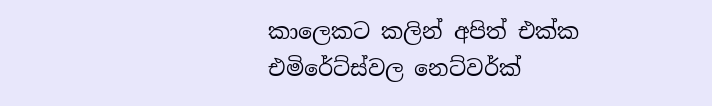කාලෙකට කලින් අපිත් එක්ක එමිරේට්ස්වල නෙට්වර්ක්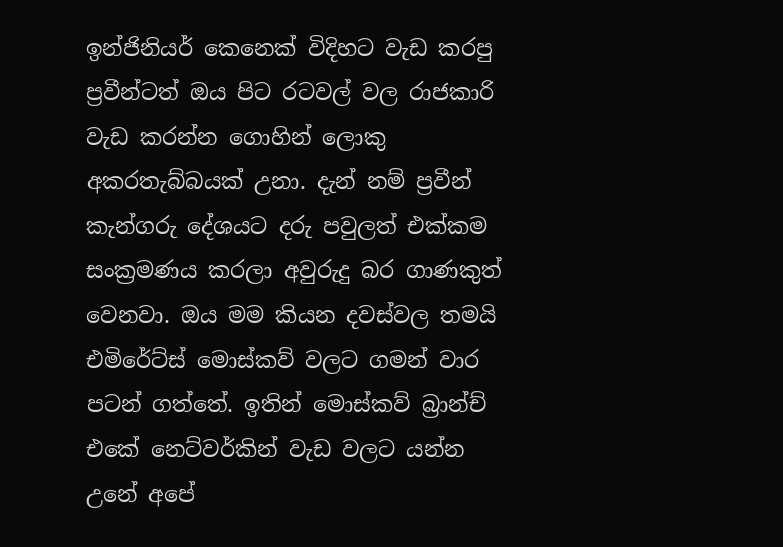ඉන්ජිනියර් කෙනෙක් විදිහට වැඩ කරපු ප්‍රවීන්ටත් ඔය පිට රටවල් වල රාජකාරි වැඩ කරන්න ගොහින් ලොකු අකරතැබ්බයක් උනා. දැන් නම් ප්‍රවීන් කැන්ගරු දේශයට දරු පවුලත් එක්කම සංක්‍රමණය කරලා අවුරුදු බර ගාණකුත් වෙනවා. ඔය මම කියන දවස්වල තමයි එමිරේට්ස් මොස්කව් වලට ගමන් වාර පටන් ගත්තේ. ඉතින් මොස්කව් බ්‍රාන්ච් එකේ නෙට්වර්කින් වැඩ වලට යන්න උනේ අපේ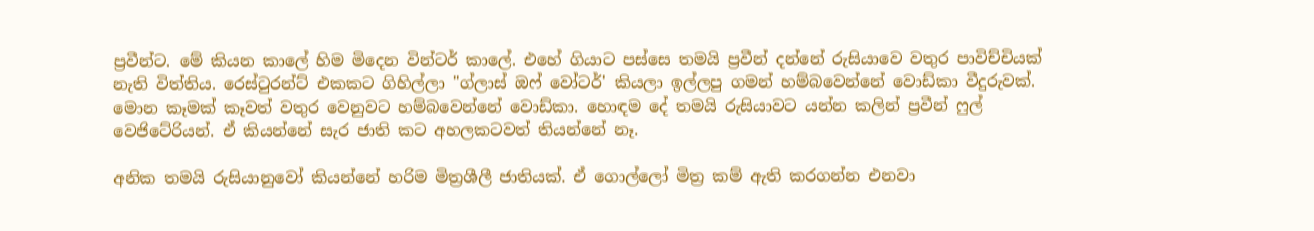ප්‍රවීන්ට. මේ කියන කාලේ හිම මිදෙන වින්ටර් කාලේ. එහේ ගියාට පස්සෙ තමයි ප්‍රවීන් දන්නේ රුසියාවෙ වතුර පාවිච්චියක් නැති විත්තිය. රෙස්ටුරන්ට් එකකට ගිහිල්ලා "ග්ලාස් ඔෆ් වෝටර්' කියලා ඉල්ලපු ගමන් හම්බවෙන්නේ වොඩ්කා වීදුරුවක්. මොන කෑමක් කෑවත් වතුර වෙනුවට හම්බවෙන්නේ වොඩ්කා. හොඳම දේ තමයි රුසියාවට යන්න කලින් ප්‍රවීන් ෆුල් වෙජිටේරියන්. ඒ කියන්නේ සැර ජාති කට අහලකටවත් තියන්නේ නෑ.

අනික තමයි රුසියානුවෝ කියන්නේ හරිම මිත්‍රශීලී ජාතියක්. ඒ ගොල්ලෝ මිත්‍ර කම් ඇති කරගන්න එනවා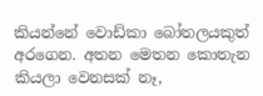කියන්නේ වොඩ්කා බෝතලයකුත් අරගෙන. අතන මෙතන කොතැන කියලා වෙනසක් නෑ,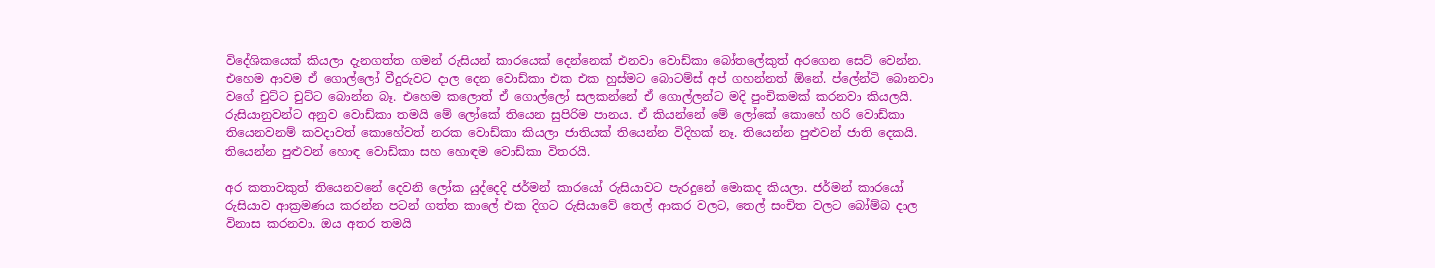විදේශිකයෙක් කියලා දැනගත්ත ගමන් රුසියන් කාරයෙක් දෙන්නෙක් එනවා වොඩ්කා බෝතලේකුත් අරගෙන සෙට් වෙන්න. එහෙම ආවම ඒ ගොල්ලෝ වීදුරුවට දාල දෙන වොඩ්කා එක එක හුස්මට බොටම්ස් අප් ගහන්නත් ඕනේ. ප්ලේන්ටි බොනවා වගේ චුට්ට චුට්ට බොන්න බෑ. එහෙම කලොත් ඒ ගොල්ලෝ සලකන්නේ ඒ ගොල්ලන්ට මදි පුංචිකමක් කරනවා කියලයි. රුසියානුවන්ට අනුව වොඩ්කා තමයි මේ ලෝකේ තියෙන සුපිරිම පානය. ඒ කියන්නේ මේ ලෝකේ කොහේ හරි වොඩ්කා තියෙනවනම් කවදාවත් කොහේවත් නරක වොඩ්කා කියලා ජාතියක් තියෙන්න විදිහක් නෑ. තියෙන්න පුළුවන් ජාති දෙකයි. තියෙන්න පුළුවන් හොඳ වොඩ්කා සහ හොඳම වොඩ්කා විතරයි.

අර කතාවකුත් තියෙනවනේ දෙවනි ලෝක යුද්දෙදි ජර්මන් කාරයෝ රුසියාවට පැරදුනේ මොකද කියලා. ජර්මන් කාරයෝ රුසියාව ආක්‍රමණය කරන්න පටන් ගත්ත කාලේ එක දිගට රුසියාවේ තෙල් ආකර වලට, තෙල් සංචිත වලට බෝම්බ දාල විනාස කරනවා. ඔය අතර තමයි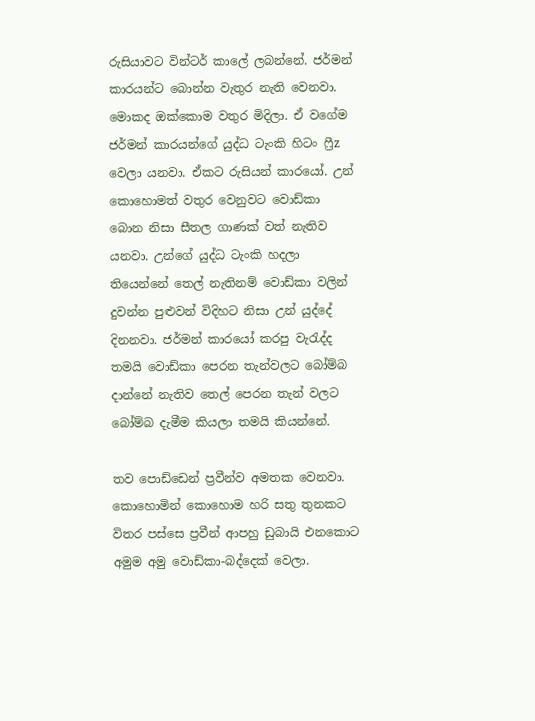රුසියාවට වින්ටර් කාලේ ලබන්නේ. ජර්මන් කාරයන්ට බොන්න වැතුර නැති වෙනවා. මොකද ඔක්කොම වතුර මිදිලා. ඒ වගේම ජර්මන් කාරයන්ගේ යුද්ධ ටැංකි හිටං ෆ්‍රීz වෙලා යනවා. ඒකට රුසියන් කාරයෝ. උන් කොහොමත් වතුර වෙනුවට වොඩ්කා බොන නිසා සීතල ගාණක් වත් නැතිව යනවා. උන්ගේ යුද්ධ ටැංකි හදලා තියෙන්නේ තෙල් නැතිනම් වොඩ්කා වලින් දුවන්න පුළුවන් විදිහට නිසා උන් යුද්දේ දිනනවා. ජර්මන් කාරයෝ කරපු වැරැද්ද තමයි වොඩ්කා පෙරන තැන්වලට බෝම්බ දාන්නේ නැතිව තෙල් පෙරන තැන් වලට බෝම්බ දැමීම කියලා තමයි කියන්නේ.

තව පොඩ්ඩෙන් ප්‍රවීන්ව අමතක වෙනවා. කොහොමින් කොහොම හරි සතු තුනකට විතර පස්සෙ ප්‍රවීන් ආපහු ඩුබායි එනකොට අමුම අමු වොඩ්කා-බද්දෙක් වෙලා.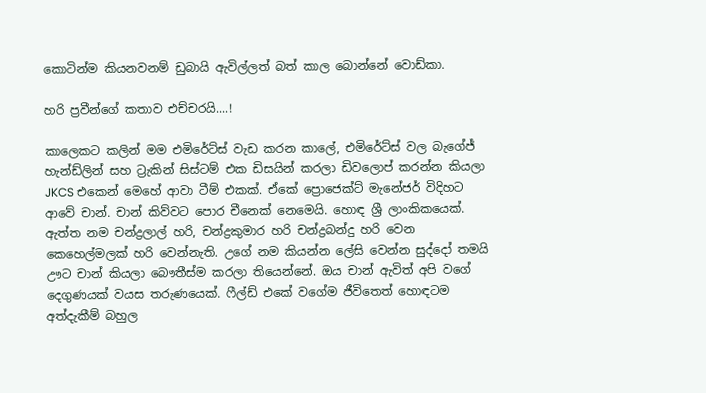කොටින්ම කියනවනම් ඩුබායි ඇවිල්ලත් බත් කාල බොන්නේ වොඩ්කා.

හරි ප්‍රවීන්ගේ කතාව එච්චරයි....!

කාලෙකට කලින් මම එමිරේට්ස් වැඩ කරන කාලේ, එමිරේට්ස් වල බැගේජ් හැන්ඩ්ලින් සහ ට්‍රැකින් සිස්ටම් එක ඩිසයින් කරලා ඩිවලොප් කරන්න කියලා JKCS එකෙන් මෙහේ ආවා ටීම් එකක්. ඒකේ ප්‍රොජෙක්ට් මැනේජර් විදිහට ආවේ චාන්. චාන් කිව්වට පොර චීනෙක් නෙමෙයි. හොඳ ශ්‍රී ලාංකිකයෙක්. ඇත්ත නම චන්ද්‍රලාල් හරි, චන්ද්‍රකුමාර හරි චන්ද්‍රබන්දු හරි වෙන කෙහෙල්මලක් හරි වෙන්නැති. උගේ නම කියන්න ලේසි වෙන්න සුද්දෝ තමයි ඌට චාන් කියලා බෞතීස්ම කරලා තියෙන්නේ. ඔය චාන් ඇවිත් අපි වගේ දෙගුණයක් වයස තරුණයෙක්. ෆීල්ඩ් එකේ වගේම ජීවිතෙත් හොඳටම අත්දැකීම් බහුල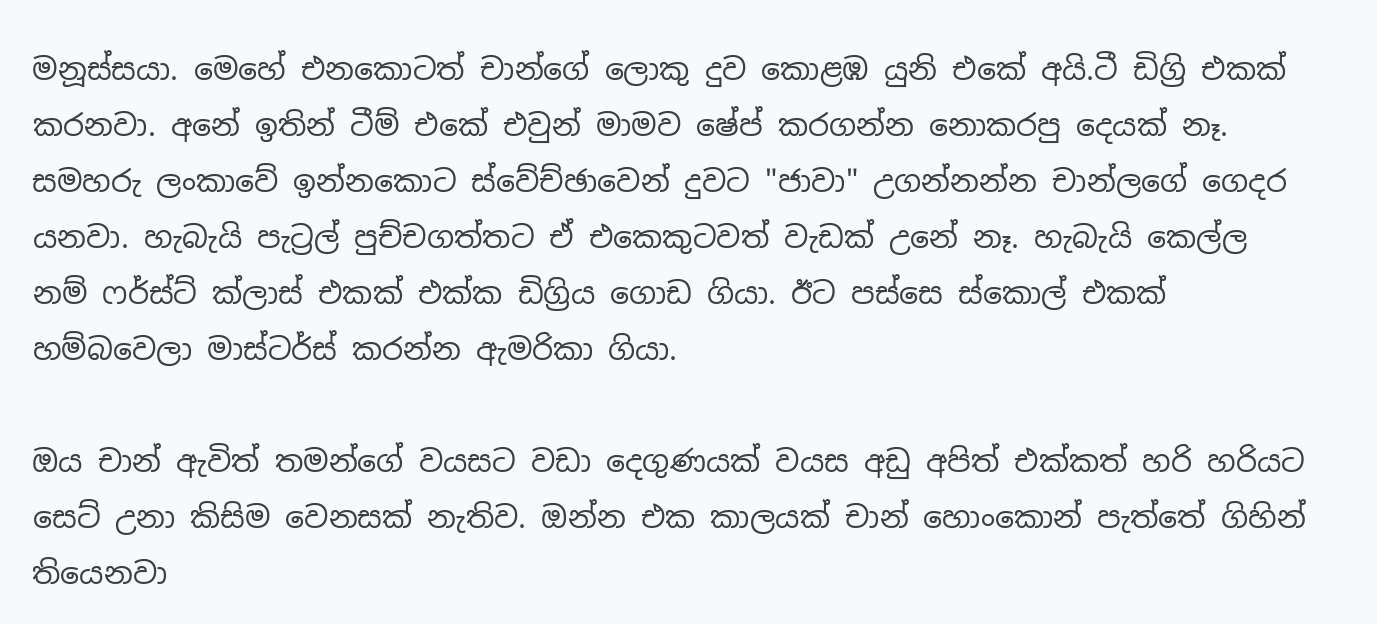මනූස්සයා. මෙහේ එනකොටත් චාන්ගේ ලොකු දුව කොළඹ යුනි එකේ අයි.ටී ඩිග්‍රි එකක් කරනවා. අනේ ඉතින් ටීම් එකේ එවුන් මාමව ෂේප් කරගන්න නොකරපු දෙයක් නෑ. සමහරු ලංකාවේ ඉන්නකොට ස්වේච්ඡාවෙන් දුවට "ජාවා" උගන්නන්න චාන්ලගේ ගෙදර යනවා. හැබැයි පැට්‍රල් පුච්චගත්තට ඒ එකෙකුටවත් වැඩක් උනේ නෑ. හැබැයි කෙල්ල නම් ෆර්ස්ට් ක්ලාස් එකක් එක්ක ඩිග්‍රිය ගොඩ ගියා. ඊට පස්සෙ ස්කොල් එකක් හම්බවෙලා මාස්ටර්ස් කරන්න ඇමරිකා ගියා.

ඔය චාන් ඇවිත් තමන්ගේ වයසට වඩා දෙගුණයක් වයස අඩු අපිත් එක්කත් හරි හරියට සෙට් උනා කිසිම වෙනසක් නැතිව. ඔන්න එක කාලයක් චාන් හොංකොන් පැත්තේ ගිහින් තියෙනවා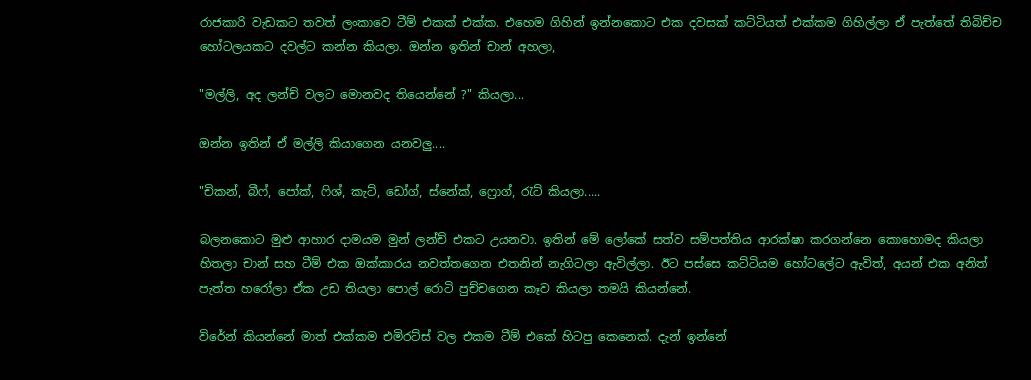රාජකාරි වැඩකට තවත් ලංකාවෙ ටීම් එකක් එක්ක. එහෙම ගිහින් ඉන්නකොට එක දවසක් කට්ටියත් එක්කම ගිහිල්ලා ඒ පැත්තේ තිබිච්ච හෝටලයකට දවල්ට කන්න කියලා. ඔන්න ඉතින් චාන් අහලා,

"මල්ලි, අද ලන්ච් වලට මොනවද තියෙන්නේ ?" කියලා...

ඔන්න ඉතින් ඒ මල්ලි කියාගෙන යනවලු....

"චිකන්, බීෆ්, පෝක්, ෆිශ්, කැට්, ඩෝග්, ස්නේක්, ෆ්‍රොග්, රැට් කියලා.....

බලනකොට මුළු ආහාර දාමයම මුන් ලන්ච් එකට උයනවා. ඉතින් මේ ලෝකේ සත්ව සම්පත්තිය ආරක්ෂා කරගන්නෙ කොහොමද කියලා හිතලා චාන් සහ ටීම් එක ඔක්කාරය නවත්තගෙන එතනින් නැගිටලා ඇවිල්ලා. ඊට පස්සෙ කට්ටියම හෝටලේට ඇවිත්, අයන් එක අනිත් පැත්ත හරෝලා ඒක උඩ තියලා පොල් රොටි පුච්චගෙන කෑව කියලා තමයි කියන්නේ.

විරේන් කියන්නේ මාත් එක්කම එමිරට්ස් වල එකම ටීම් එකේ හිටපු කෙනෙක්. දැන් ඉන්නේ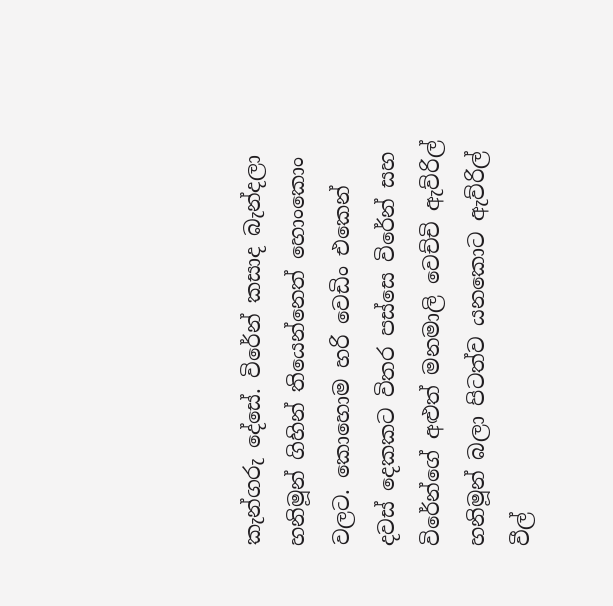කැන්ගරු දේසේ. විරේන් කසාද බැන්දලා හනිමූන් ගිහින් තියෙන්නෙත් හොංකොං වලට. කොහොම හරි වෙඩිං එකෙන් දවස් දෙකකට විතර පස්සෙ විරේන් සහ විරේන්ගේ අළුත් මනමාලි වෙච්චි ඇව්රිල් හනිමූන් බලා පිටත්ව යනකොට ඇව්රිල් වීල්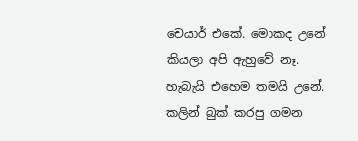චෙයාර් එකේ. මොකද උනේ කියලා අපි ඇහුවේ නෑ. හැබැයි එහෙම තමයි උනේ. කලින් බුක් කරපු ගමන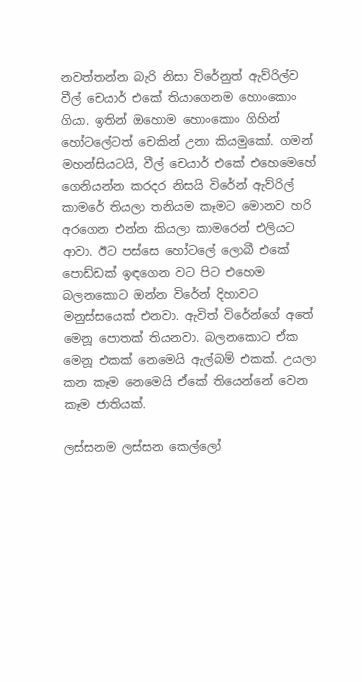නවත්තන්න බැරි නිසා විරේනුත් ඇව්රිල්ව වීල් චෙයාර් එකේ තියාගෙනම හොංකොං ගියා. ඉතින් ඔහොම හොංකොං ගිහින් හෝටලේටත් චෙකින් උනා කියමුකෝ. ගමන් මහන්සියටයි, වීල් චෙයාර් එකේ එහෙමෙහේ ගෙනියන්න කරදර නිසයි විරේන් ඇව්රිල් කාමරේ තියලා තනියම කෑමට මොනව හරි අරගෙන එන්න කියලා කාමරෙන් එලියට ආවා. ඊට පස්සෙ හෝටලේ ලොබී එකේ පොඩ්ඩක් ඉඳගෙන වට පිට එහෙම බලනකොට ඔන්න විරේන් දිහාවට මනුස්සයෙක් එනවා. ඇවිත් විරේන්ගේ අතේ මෙනූ පොතක් තියනවා. බලනකොට ඒක මෙනූ එකක් නෙමෙයි ඇල්බම් එකක්. උයලා කන කෑම නෙමෙයි ඒකේ තියෙන්නේ වෙන කෑම ජාතියක්.

ලස්සනම ලස්සන කෙල්ලෝ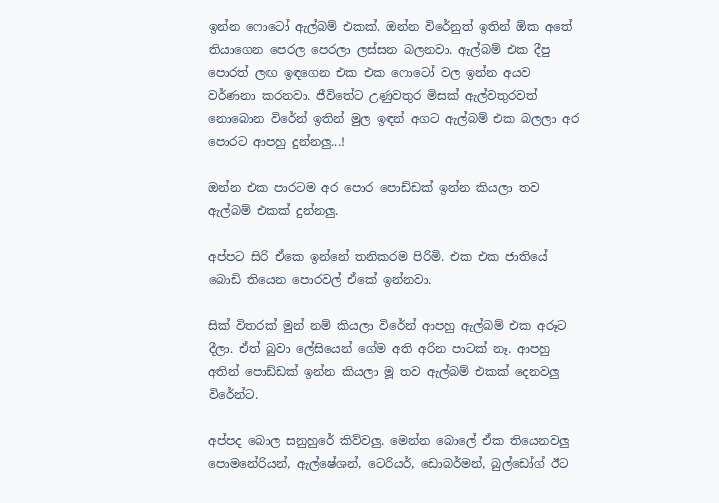ඉන්න ෆොටෝ ඇල්බම් එකක්. ඔන්න විරේනුත් ඉතින් ඕක අතේ තියාගෙන පෙරල පෙරලා ලස්සන බලනවා. ඇල්බම් එක දීපු පොරත් ලඟ ඉඳගෙන එක එක ෆොටෝ වල ඉන්න අයව වර්ණනා කරනවා. ජීවිතේට උණුවතුර මිසක් ඇල්වතුරවත් නොබොන විරේන් ඉතින් මුල ඉඳන් අගට ඇල්බම් එක බලලා අර පොරට ආපහු දුන්නලු...!

ඔන්න එක පාරටම අර පොර පොඩ්ඩක් ඉන්න කියලා තව ඇල්බම් එකක් දුන්නලු.

අප්පට සිරි ඒකෙ ඉන්නේ තනිකරම පිරිමි. එක එක ජාතියේ බොඩි තියෙන පොරවල් ඒකේ ඉන්නවා.

සික් විතරක් මුන් නම් කියලා විරේන් ආපහු ඇල්බම් එක අරූට දීලා. ඒත් බුවා ලේසියෙන් ගේම අති අරින පාටක් නෑ. ආපහු අතින් පොඩ්ඩක් ඉන්න කියලා මූ තව ඇල්බම් එකක් දෙනවලු විරේන්ට.

අප්පද බොල සනුහුරේ කිව්වලු. මෙන්න බොලේ ඒක තියෙනවලු පොමනේරියන්, ඇල්ෂේශන්, ටෙරියර්, ඩොබර්මන්, බුල්ඩෝග් ඊට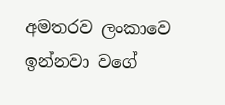අමතරව ලංකාවෙ ඉන්නවා වගේ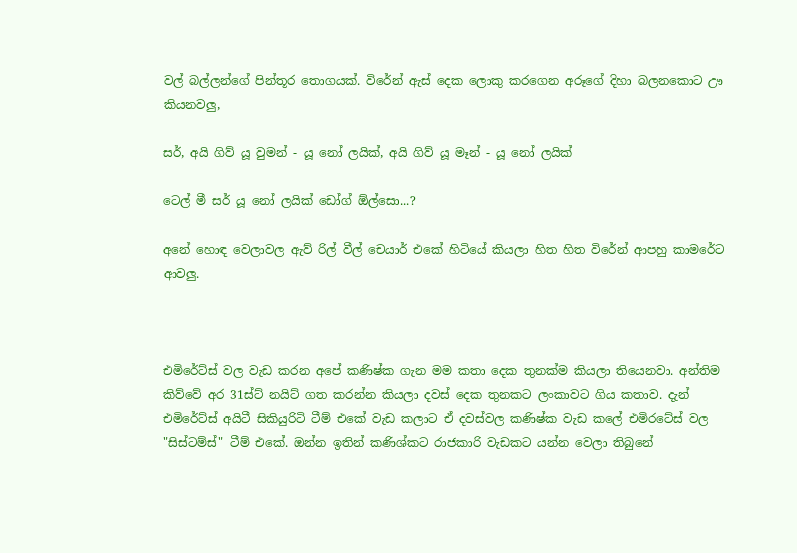වල් බල්ලන්ගේ පින්තූර තොගයක්. විරේන් ඇස් දෙක ලොකු කරගෙන අරූගේ දිහා බලනකොට ඌ කියනවලු,

සර්, අයි ගිව් යූ වුමන් - යූ නෝ ලයික්, අයි ගිව් යූ මෑන් - යූ නෝ ලයික්

ටෙල් මී සර් යූ නෝ ලයික් ඩෝග් ඕල්සො...?

අනේ හොඳ වෙලාවල ඇව් රිල් වීල් චෙයාර් එකේ හිටියේ කියලා හිත හිත විරේන් ආපහු කාමරේට ආවලු.



එමිරේට්ස් වල වැඩ කරන අපේ කණිෂ්ක ගැන මම කතා දෙක තුනක්ම කියලා තියෙනවා. අන්තිම කිව්වේ අර 31ස්ට් නයිට් ගත කරන්න කියලා දවස් දෙක තුනකට ලංකාවට ගිය කතාව. දැන් එමිරේට්ස් අයිටී සිකියුරිටි ටීම් එකේ වැඩ කලාට ඒ දවස්වල කණිෂ්ක වැඩ කලේ එමිරටේස් වල "සිස්ටම්ස්" ටීම් එකේ. ඔන්න ඉතින් කණිශ්කට රාජකාරි වැඩකට යන්න වෙලා තිබුනේ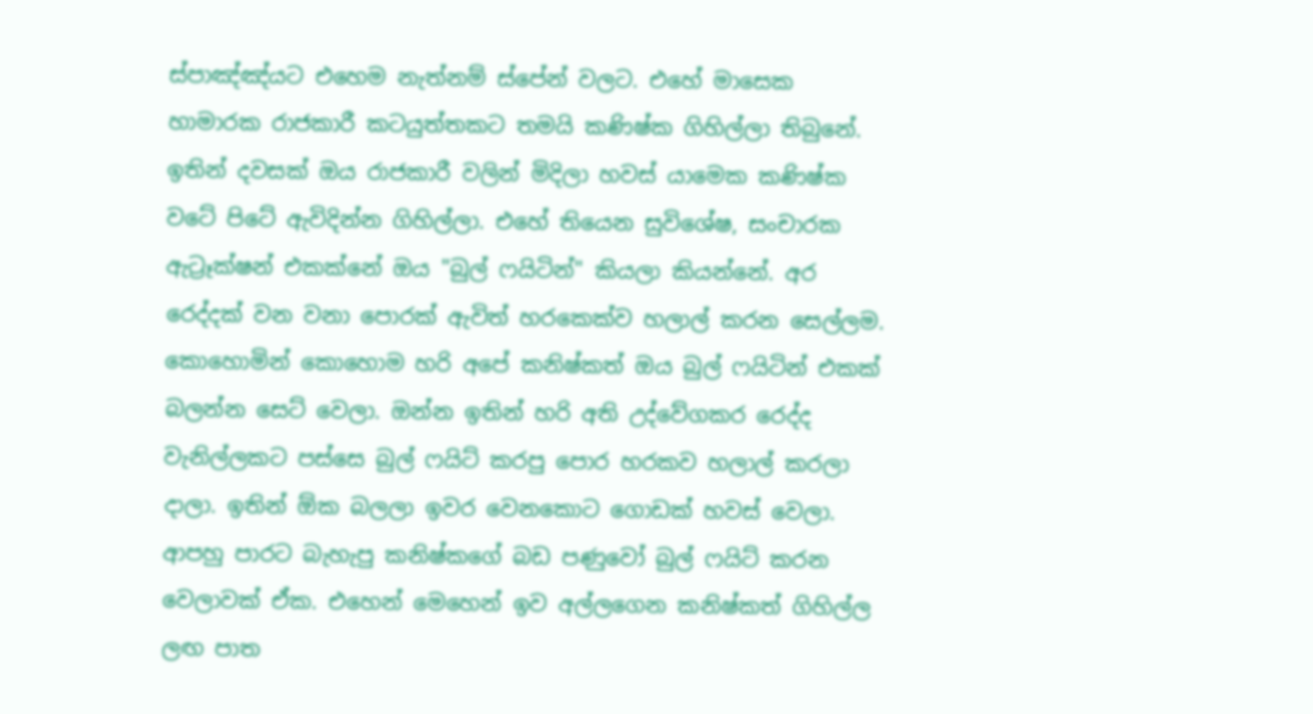ස්පාඤ්ඤ්යට එහෙම නැත්නම් ස්පේන් වලට. එහේ මාසෙක හාමාරක රාජකාරී කටයුත්තකට තමයි කණිෂ්ක ගිහිල්ලා තිබුනේ. ඉතින් දවසක් ඔය රාජකාරී වලින් මිදිලා හවස් යාමෙක කණිෂ්ක වටේ පිටේ ඇවිදින්න ගිහිල්ලා. එහේ තියෙන සුවිශේෂ, සංචාරක ඇට්‍රෑක්ෂන් එකක්නේ ඔය "බුල් ෆයිටින්" කියලා කියන්නේ. අර රෙද්දක් වන වනා පොරක් ඇවිත් හරකෙක්ව හලාල් කරන සෙල්ලම. කොහොමින් කොහොම හරි අපේ කනිෂ්කත් ඔය බුල් ෆයිටින් එකක් බලන්න සෙට් වෙලා. ඔන්න ඉතින් හරි අති උද්වේගකර රෙද්ද වැනිල්ලකට පස්සෙ බුල් ෆයිට් කරපු පොර හරකව හලාල් කරලා දාලා. ඉතින් ඕක බලලා ඉවර වෙනකොට ගොඩක් හවස් වෙලා. ආපහු පාරට බැහැපු කනිෂ්කගේ බඩ පණුවෝ බුල් ෆයිට් කරන වෙලාවක් ඒක. එහෙන් මෙහෙන් ඉව අල්ලගෙන කනිෂ්කත් ගිහිල්ල ලඟ පාත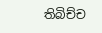තිබිච්ච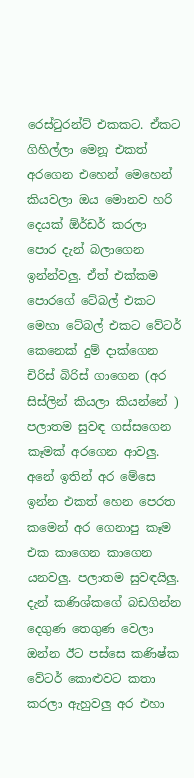රෙස්ටුරන්ට් එකකට. ඒකට ගිහිල්ලා මෙනූ එකත් අරගෙන එහෙන් මෙහෙන් කියවලා ඔය මොනව හරි දෙයක් ඕර්ඩර් කරලා පොර දැන් බලාගෙන ඉන්න්වලු. ඒත් එක්කම පොරගේ ටේබල් එකට මෙහා ටේබල් එකට වේටර් කෙනෙක් දුම් දාක්ගෙන චිරිස් බිරිස් ගාගෙන (අර සිස්ලින් කියලා කියන්නේ ) පලාතම සුවඳ ගස්සගෙන කෑමක් අරගෙන ආවලු. අනේ ඉතින් අර මේසෙ ඉන්න එකත් හෙන පෙරත කමෙන් අර ගෙනාපු කෑම එක කාගෙන කාගෙන යනවලු. පලාතම සුවඳයිලු. දැන් කණිශ්කගේ බඩගින්න දෙගුණ තෙගුණ වෙලා ඔන්න ඊට පස්සෙ කණිෂ්ක වේටර් කොළුවට කතා කරලා ඇහුවලු අර එහා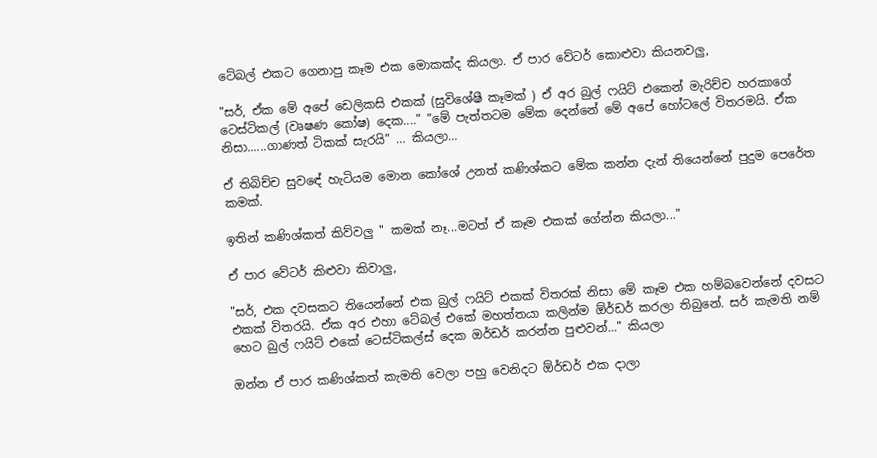ටේබල් එකට ගෙනාපු කෑම එක මොකක්ද කියලා. ඒ පාර වේටර් කොළුවා කියනවලු,

"සර්, ඒක මේ අපේ ඩෙලිකසි එකක් (සුවිශේෂී කෑමක් ) ඒ අර බුල් ෆයිට් එකෙන් මැරිච්ච හරකාගේ ටෙස්ටිකල් (වෘෂණ කෝෂ) දෙක...." ”මේ පැත්තටම මේක දෙන්නේ මේ අපේ හෝටලේ විතරමයි. ඒක නිසා......ගාණත් ටිකක් සැරයි” … කියලා…

ඒ තිබිච්ච සුවඳේ හැටියම මොන කෝශේ උනත් කණිශ්කට මේක කන්න දැන් තියෙන්නේ පුදුම පෙරේත කමක්.

ඉතින් කණිශ්කත් කිව්වලු " කමක් නෑ...මටත් ඒ කෑම එකක් ගේන්න කියලා..."

ඒ පාර වේටර් කිළුවා කිවාලු,

"සර්, එක දවසකට තියෙන්නේ එක බුල් ෆයිට් එකක් විතරක් නිසා මේ කෑම එක හම්බවෙන්නේ දවසට එකක් විතරයි. ඒක අර එහා ටේබල් එකේ මහත්තයා කලින්ම ඕර්ඩර් කරලා තිබුනේ. සර් කැමති නම් හෙට බුල් ෆයිට් එකේ ටෙස්ටිකල්ස් දෙක ඔර්ඩර් කරන්න පුළුවන්..." කියලා

ඔන්න ඒ පාර කණිශ්කත් කැමති වෙලා පහු වෙනිදට ඕර්ඩර් එක දාලා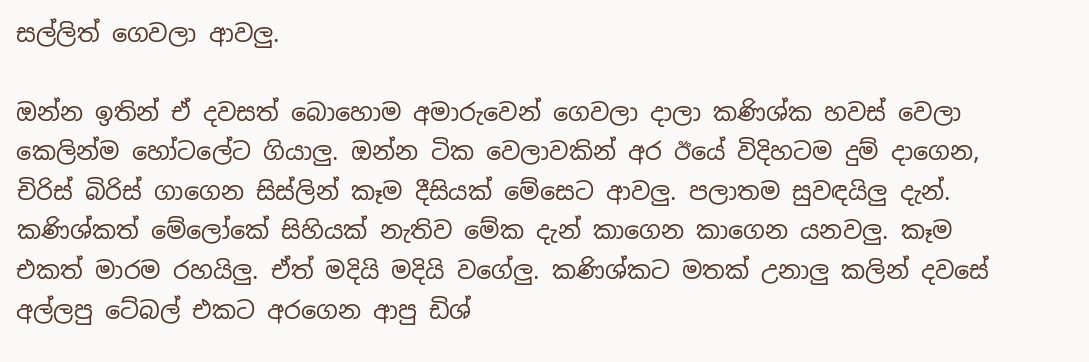සල්ලිත් ගෙවලා ආවලු.

ඔන්න ඉතින් ඒ දවසත් බොහොම අමාරුවෙන් ගෙවලා දාලා කණිශ්ක හවස් වෙලා කෙලින්ම හෝටලේට ගියාලු. ඔන්න ටික වෙලාවකින් අර ඊයේ විදිහටම දුම් දාගෙන, චිරිස් බිරිස් ගාගෙන සිස්ලින් කෑම දීසියක් මේසෙට ආවලු. පලාතම සුවඳයිලු දැන්. කණිශ්කත් මේලෝකේ සිහියක් නැතිව මේක දැන් කාගෙන කාගෙන යනවලු. කෑම එකත් මාරම රහයිලු. ඒත් මදියි මදියි වගේලු. කණිශ්කට මතක් උනාලු කලින් දවසේ අල්ලපු ටේබල් එකට අරගෙන ආපු ඩිශ්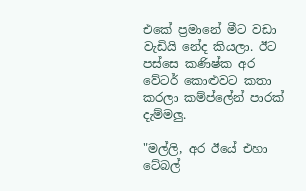එකේ ප්‍රමානේ මීට වඩා වැඩියි නේද කියලා. ඊට පස්සෙ කණිෂ්ක අර වේටර් කොළුවට කතා කරලා කම්ප්ලේන් පාරක් දැම්මලු.

"මල්ලි, අර ඊයේ එහා ටේබල්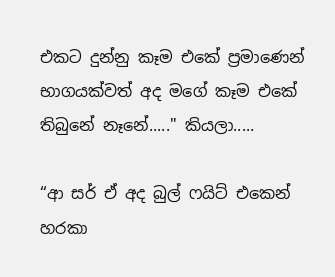එකට දුන්නු කෑම එකේ ප්‍රමාණෙන් භාගයක්වත් අද මගේ කෑම එකේ තිබුනේ නෑනේ....." කියලා.....

“ආ සර් ඒ අද බුල් ෆයිට් එකෙන් හරකා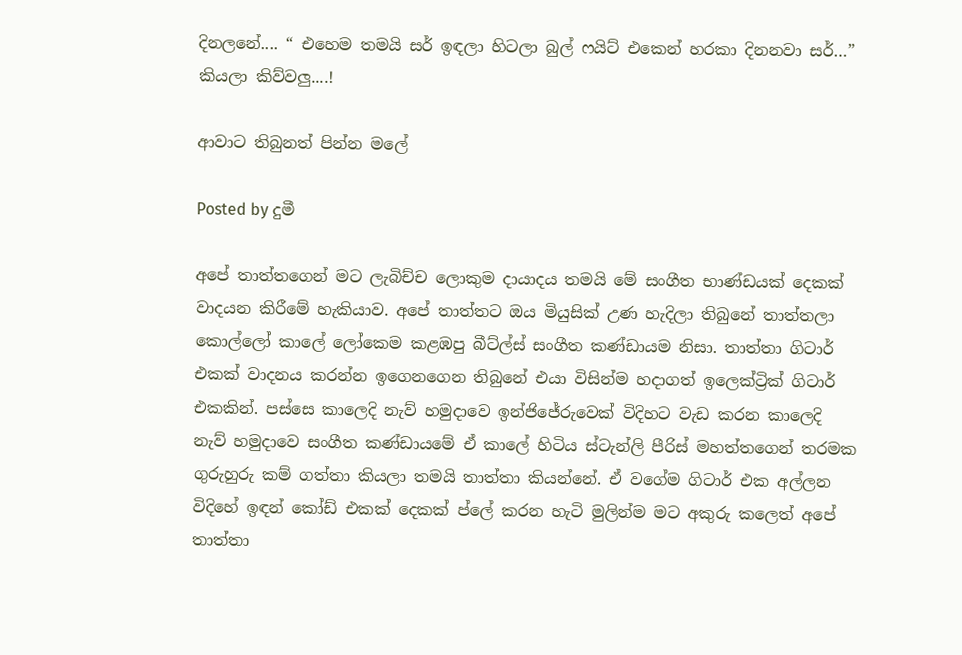දිනලනේ.... “ එහෙම තමයි සර් ඉඳලා හිටලා බුල් ෆයිට් එකෙන් හරකා දිනනවා සර්…” කියලා කිව්වලු....!

ආවාට තිබුනත් පින්න මලේ

Posted by දුමී

අපේ තාත්තගෙන් මට ලැබිච්ච ලොකුම දායාදය තමයි මේ සංගීත භාණ්ඩයක් දෙකක් වාදයන කිරීමේ හැකියාව. අපේ තාත්තට ඔය මියුසික් උණ හැදිලා තිබුනේ තාත්තලා කොල්ලෝ කාලේ ලෝකෙම කළඹපු බීට්ල්ස් සංගීත කණ්ඩායම නිසා. තාත්තා ගිටාර් එකක් වාදනය කරන්න ඉගෙනගෙන තිබුනේ එයා විසින්ම හදාගත් ඉලෙක්ට්‍රික් ගිටාර් එකකින්. පස්සෙ කාලෙදි නැව් හමුදාවෙ ඉන්ජිජේරුවෙක් විදිහට වැඩ කරන කාලෙදි නැව් හමුදාවෙ සංගීත කණ්ඩායමේ ඒ කාලේ හිටිය ස්ටැන්ලි පීරිස් මහත්තගෙන් තරමක ගුරුහුරු කම් ගත්තා කියලා තමයි තාත්තා කියන්නේ. ඒ වගේම ගිටාර් එක අල්ලන විදිහේ ඉඳන් කෝඩ් එකක් දෙකක් ප්ලේ කරන හැටි මුලින්ම මට අකුරු කලෙත් අපේ තාත්තා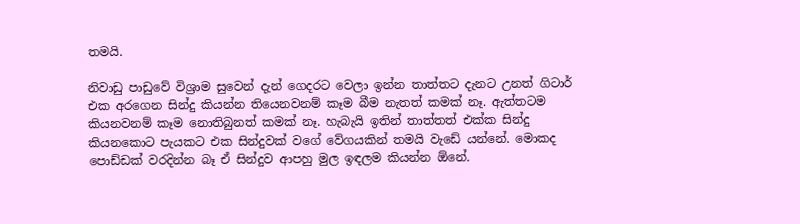තමයි.

නිවාඩු පාඩුවේ විශ්‍රාම සුවෙන් දැන් ගෙදරට වෙලා ඉන්න තාත්තට දැනට උනත් ගිටාර් එක අරගෙන සින්දු කියන්න තියෙනවනම් කෑම බීම නැතත් කමක් නෑ. ඇත්තටම කියනවනම් කෑම නොතිබුනත් කමක් නෑ. හැබැයි ඉතින් තාත්තත් එක්ක සින්දු කියනකොට පැයකට එක සින්දුවක් වගේ වේගයකින් තමයි වැඩේ යන්නේ. මොකද පොඩ්ඩක් වරදින්න බෑ ඒ සින්දුව ආපහු මුල ඉඳලම කියන්න ඕනේ.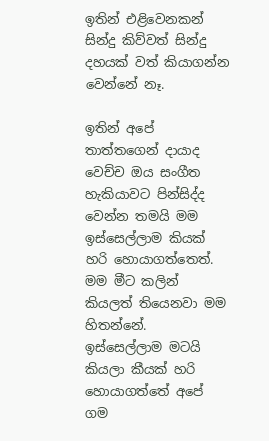ඉතින් එළිවෙනකන් සින්දු කිව්වත් සින්දු දහයක් වත් කියාගන්න වෙන්නේ නෑ.

ඉතින් අපේ තාත්තගෙන් දායාද වෙච්ච ඔය සංගීත හැකියාවට පින්සිද්ද වෙන්න තමයි මම ඉස්සෙල්ලාම කියක් හරි හොයාගත්තෙත්. මම මීට කලින් කියලත් තියෙනවා මම හිතන්නේ. ඉස්සෙල්ලාම මටයි කියලා කීයක් හරි හොයාගත්තේ අපේ ගම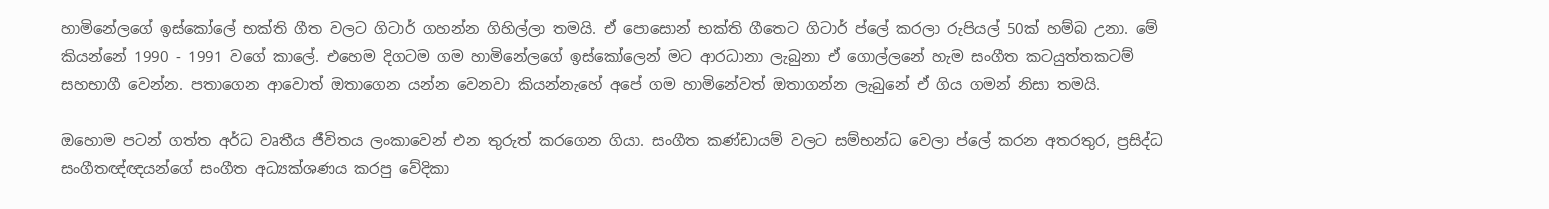හාමිනේලගේ ඉස්කෝලේ භක්ති ගීත වලට ගිටාර් ගහන්න ගිහිල්ලා තමයි. ඒ පොසොන් භක්ති ගීතෙට ගිටාර් ප්ලේ කරලා රුපියල් 50ක් හම්බ උනා. මේ කියන්නේ 1990 - 1991 වගේ කාලේ. එහෙම දිගටම ගම හාමිනේලගේ ඉස්කෝලෙන් මට ආරධානා ලැබුනා ඒ ගොල්ලනේ හැම සංගීත කටයුත්තකටම් සහභාගී වෙන්න. පතාගෙන ආවොත් ඔතාගෙන යන්න වෙනවා කියන්නැහේ අපේ ගම හාමිනේවත් ඔතාගන්න ලැබුනේ ඒ ගිය ගමන් නිසා තමයි.

ඔහොම පටන් ගත්ත අර්ධ වෘතීය ජීවිතය ලංකාවෙන් එන තුරුත් කරගෙන ගියා. සංගීත කණ්ඩායම් වලට සම්භන්ධ වෙලා ප්ලේ කරන අතරතුර, ප්‍රසිද්ධ සංගීතඥ්ඥයන්ගේ සංගීත අධ්‍යක්ශණය කරපු වේදිකා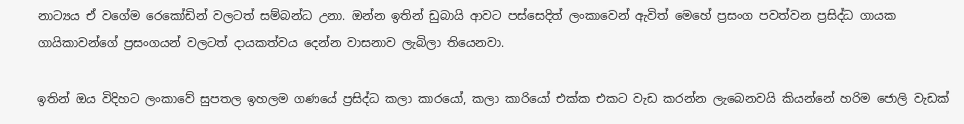නාට්‍යය ඒ වගේම රෙකෝඩින් වලටත් සම්බන්ධ උනා. ඔන්න ඉතින් ඩුබායි ආවට පස්සෙදිත් ලංකාවෙන් ඇවිත් මෙහේ ප්‍රසංග පවත්වන ප්‍රසිද්ධ ගායක ගායිකාවන්ගේ ප්‍රසංගයන් වලටත් දායකත්වය දෙන්න වාසනාව ලැබිලා තියෙනවා.

ඉතින් ඔය විදිහට ලංකාවේ සුපතල ඉහලම ගණයේ ප්‍රසිද්ධ කලා කාරයෝ, කලා කාරියෝ එක්ක එකට වැඩ කරන්න ලැබෙනවයි කියන්නේ හරිම ජොලි වැඩක්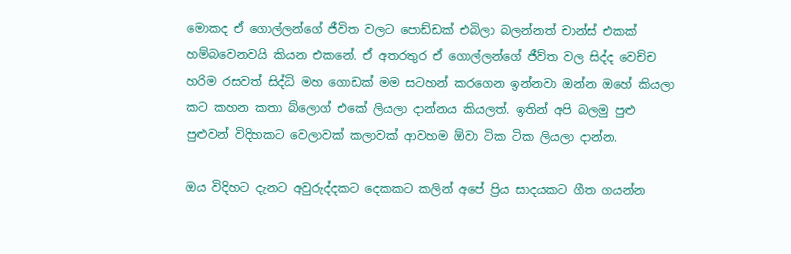මොකද ඒ ගොල්ලන්ගේ ජීවිත වලට පොඩ්ඩක් එබිලා බලන්නත් චාන්ස් එකක් හම්බවෙනවයි කියන එකනේ. ඒ අතරතුර ඒ ගොල්ලන්ගේ ජීව්ත වල සිද්ද වෙච්ච හරිම රසවත් සිද්ධි මහ ගොඩක් මම සටහන් කරගෙන ඉන්නවා ඔන්න ඔහේ කියලා කට කහන කතා බ්ලොග් එකේ ලියලා දාන්නය කියලත්. ඉතින් අපි බලමු පුළු පුළුවන් විදිහකට වෙලාවක් කලාවක් ආවහම ඕවා ටික ටික ලියලා දාන්න.

ඔය විදිහට දැනට අවුරුද්දකට දෙකකට කලින් අපේ ප්‍රිය සාදයකට ගීත ගයන්න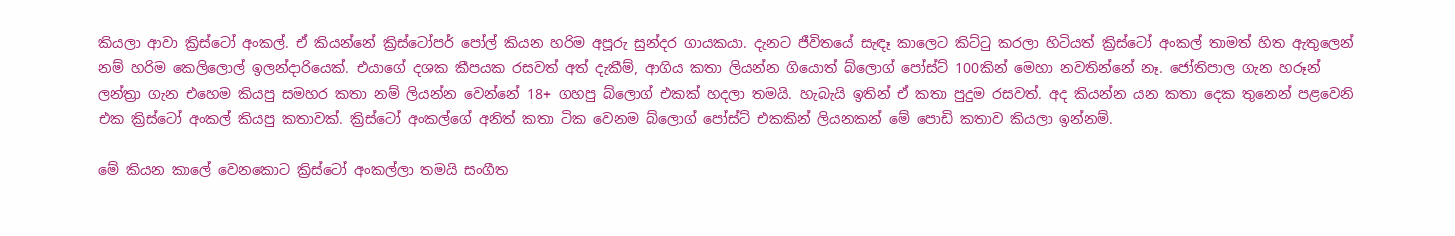කියලා ආවා ක්‍රිස්ටෝ අංකල්. ඒ කියන්නේ ක්‍රිස්ටෝපර් පෝල් කියන හරිම අපූරු සුන්දර ගායකයා. දැනට ජීවිතයේ සැඳෑ කාලෙට කිට්ටු කරලා හිටියත් ක්‍රිස්ටෝ අංකල් තාමත් හිත ඇතුලෙන් නම් හරිම කෙලිලොල් ඉලන්දාරියෙක්. එයාගේ දශක කීපයක රසවත් අත් දැකීම්, ආගිය කතා ලියන්න ගියොත් බ්ලොග් පෝස්ට් 100කින් මෙහා නවතින්නේ නෑ. ජෝතිපාල ගැන හරූන් ලන්ත්‍රා ගැන එහෙම කියපු සමහර කතා නම් ලියන්න වෙන්නේ 18+ ගහපු බ්ලොග් එකක් හදලා තමයි. හැබැයි ඉතින් ඒ කතා පුදුම රසවත්. අද කියන්න යන කතා දෙක තුනෙන් පළවෙනි එක ක්‍රිස්ටෝ අංකල් කියපු කතාවක්. ක්‍රිස්ටෝ අංකල්ගේ අනිත් කතා ටික වෙනම බ්ලොග් පෝස්ට් එකකින් ලියනකන් මේ පොඩි කතාව කියලා ඉන්නම්.

මේ කියන කාලේ වෙනකොට ක්‍රිස්ටෝ අංකල්ලා තමයි සංගීත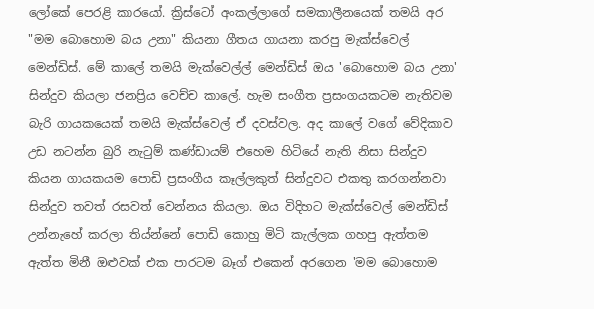ලෝකේ පෙරළි කාරයෝ. ක්‍රිස්ටෝ අංකල්ලාගේ සමකාලීනයෙක් තමයි අර "මම බොහොම බය උනා" කියනා ගීතය ගායනා කරපු මැක්ස්වෙල් මෙන්ඩිස්. මේ කාලේ තමයි මැක්වෙල්ල් මෙන්ඩිස් ඔය 'බොහොම බය උනා' සින්දුව කියලා ජනප්‍රිය වෙච්ච කාලේ. හැම සංගීත ප්‍රසංගයකටම නැතිවම බැරි ගායකයෙක් තමයි මැක්ස්වෙල් ඒ දවස්වල. අද කාලේ වගේ වේදිකාව උඩ නටන්න බුරි නැටුම් කණ්ඩායම් එහෙම හිටියේ නැති නිසා සින්දුව කියන ගායකයම පොඩි ප්‍රසංගීය කෑල්ලකුත් සින්දුවට එකතු කරගන්නවා සින්දුව තවත් රසවත් වෙන්නය කියලා. ඔය විදිහට මැක්ස්වෙල් මෙන්ඩිස් උන්නැහේ කරලා තිය්න්නේ පොඩි කොහු මිටි කැල්ලක ගහපු ඇත්තම ඇත්ත මිනී ඔළුවක් එක පාරටම බෑග් එකෙන් අරගෙන 'මම බොහොම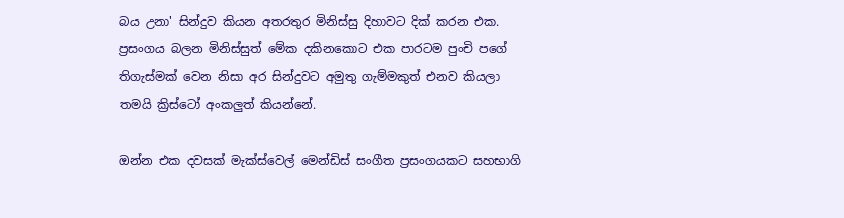බය උනා' සින්දුව කියන අතරතුර මිනිස්සු දිහාවට දික් කරන එක. ප්‍රසංගය බලන මිනිස්සුත් මේක දකිනකොට එක පාරටම පුංචි පගේ තිගැස්මක් වෙන නිසා අර සින්දුවට අමුතු ගැම්මකුත් එනව කියලා තමයි ක්‍රිස්ටෝ අංකලුත් කියන්නේ.

ඔන්න එක දවසක් මැක්ස්වෙල් මෙන්ඩිස් සංගීත ප්‍රසංගයකට සහභාගි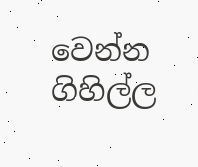වෙන්න ගිහිල්ල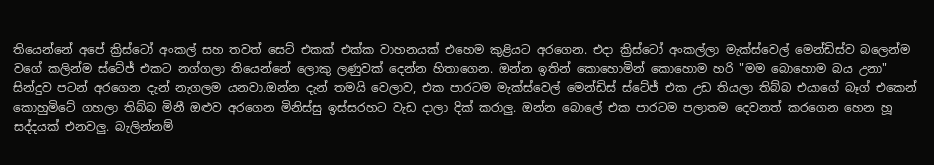තියෙන්නේ අපේ ක්‍රිස්ටෝ අංකල් සහ තවත් සෙට් එකක් එක්ක වාහනයක් එහෙම කුළියට අරගෙන. එදා ක්‍රිස්ටෝ අංකල්ලා මැක්ස්වෙල් මෙන්ඩිස්ව බලෙන්ම වගේ කලින්ම ස්ටේජ් එකට නග්ගලා තියෙන්නේ ලොකු ලණුවක් දෙන්න හිතාගෙන. ඔන්න ඉතින් කොහොමින් කොහොම හරි "මම බොහොම බය උනා" සින්දුව පටන් අරගෙන දැන් නැගලම යනවා.ඔන්න දැන් තමයි වෙලාව, එක පාරටම මැක්ස්වෙල් මෙන්ඩිස් ස්ටේජ් එක උඩ තියලා තිබ්බ එයාගේ බෑග් එකෙන් කොහුමිටේ ගහලා තිබ්බ මිනී ඔළුව අරගෙන මිනිස්සු ඉස්සරහට වැඩ දාලා දික් කරාලු. ඔන්න බොලේ එක පාරටම පලාතම දෙවනත් කරගෙන හෙන හූ සද්දයක් එනවලු. බැලින්නම්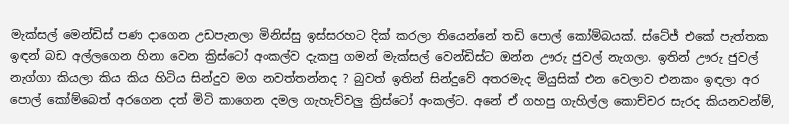මැක්සල් මෙන්ඩිස් පණ දාගෙන උඩපැනලා මිනිස්සු ඉස්සරහට දික් කරලා තියෙන්නේ තඩි පොල් කෝම්බයක්. ස්ටේජ් එකේ පැත්තක ඉඳන් බඩ අල්ලගෙන හිනා වෙන ක්‍රිස්ටෝ අංකල්ව දැකපු ගමන් මැක්සල් වෙන්ඩිස්ට ඔන්න ඌරු ජුවල් නැගලා. ඉතින් ඌරු ජුවල් නැග්ගා කියලා කිය කිය හිටිය සින්දුව මග නවත්තන්නද ? බුවත් ඉතින් සින්දුවේ අතරමැද මියුසික් එන වෙලාව එනකං ඉඳලා අර පොල් කෝම්බෙත් අරගෙන දත් මිටි කාගෙන දමල ගැහැව්වලු ක්‍රිස්ටෝ අංකල්ට. අනේ ඒ ගහපු ගැහිල්ල කොච්චර සැරද කියනවන්ම්,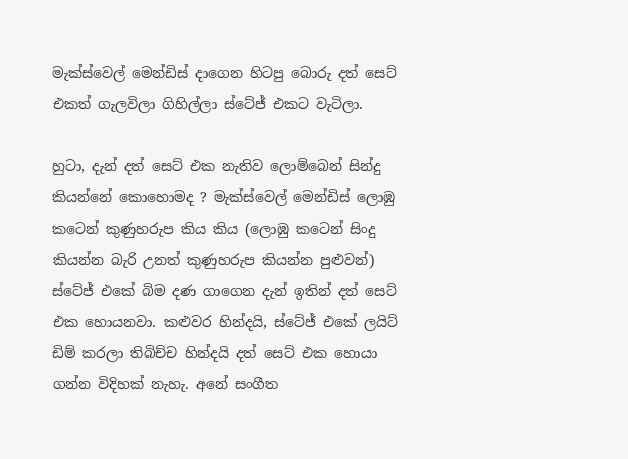මැක්ස්වෙල් මෙන්ඩිස් දාගෙන හිටපු බොරු දත් සෙට් එකත් ගැලවිලා ගිහිල්ලා ස්ටේජ් එකට වැටිලා.

හුටා, දැන් දත් සෙට් එක නැතිව ලොම්බෙන් සින්දු කියන්නේ කොහොමද ? මැක්ස්වෙල් මෙන්ඩිස් ලොඹු කටෙන් කුණුහරුප කිය කිය (ලොඹු කටෙන් සිංදු කියන්න බැරි උනත් කුණුහරුප කියන්න පුළුවන්) ස්ටේජ් එකේ බිම දණ ගාගෙන දැන් ඉතින් දත් සෙට් එක හොයනවා. කළුවර හින්දයි, ස්ටේජ් එකේ ලයිට් ඩිම් කරලා තිබිච්ච හින්දයි දත් සෙට් එක හොයා ගන්න විදිහක් නැහැ. අනේ සංගීත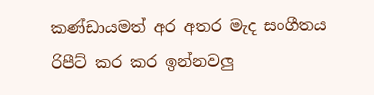කණ්ඩායමත් අර අතර මැද සංගීතය රිපීට් කර කර ඉන්නවලු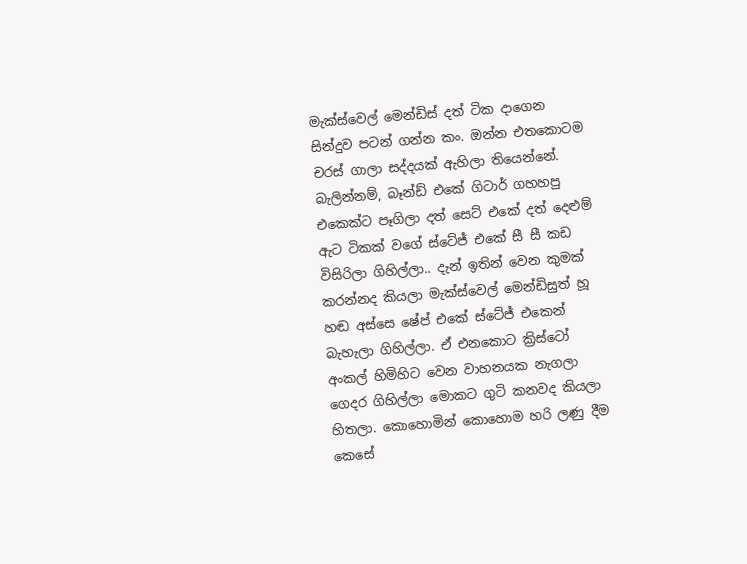මැක්ස්වෙල් මෙන්ඩිස් දත් ටික දාගෙන සින්දුව පටන් ගන්න කං. ඔන්න එතකොටම චරස් ගාලා සද්දයක් ඇහිලා තියෙන්නේ. බැලින්නම්, බෑන්ඩ් එකේ ගිටාර් ගහහපු එකෙක්ට පෑගිලා දත් සෙට් එකේ දත් දෙළුම් ඇට ටිකක් වගේ ස්ටේජ් එකේ සී සී කඩ විසිරිලා ගිහිල්ලා.. දැන් ඉතින් වෙන කුමක් කරන්නද කියලා මැක්ස්වෙල් මෙන්ඩිසුත් හූ හඬ අස්සෙ ෂේප් එකේ ස්ටේජ් එකෙන් බැහැලා ගිහිල්ලා. ඒ එනකොට ක්‍රිස්ටෝ අංකල් හිමිහිට වෙන වාහනයක නැගලා ගෙදර ගිහිල්ලා මොකට ගුටි කනවද කියලා හිතලා. කොහොමින් කොහොම හරි ලණු දීම කෙසේ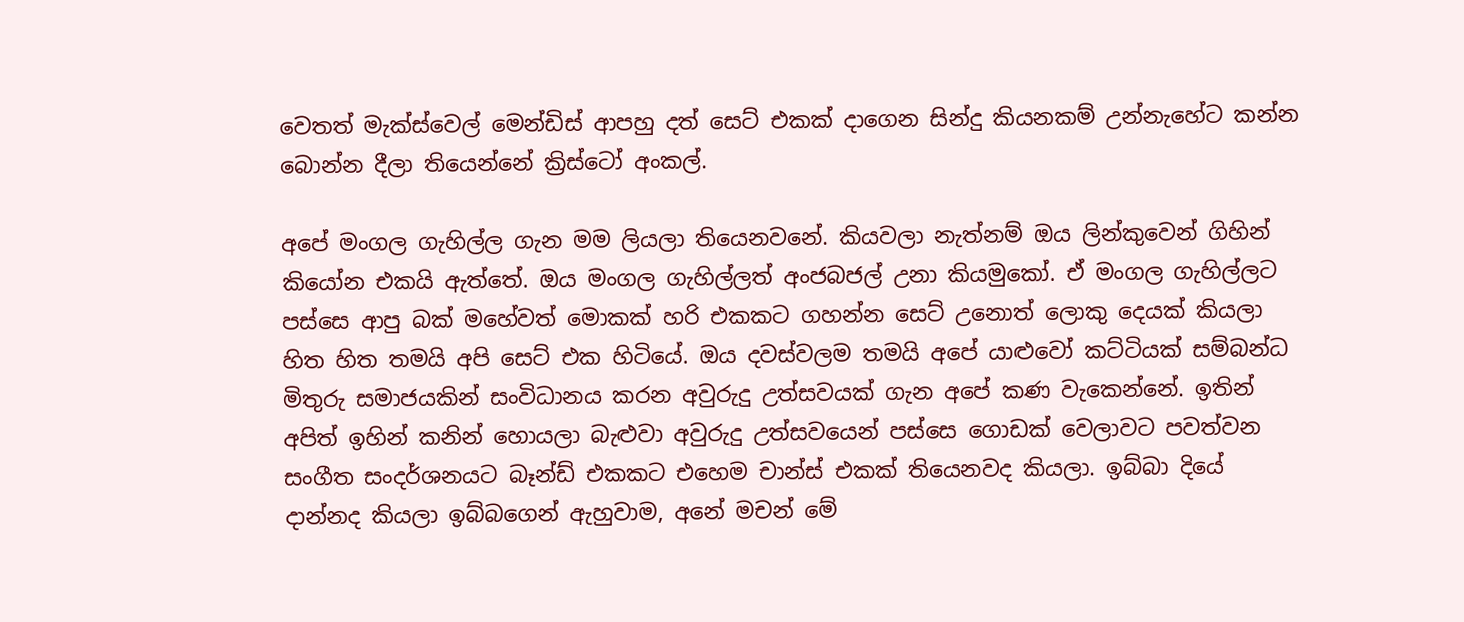වෙතත් මැක්ස්වෙල් මෙන්ඩිස් ආපහු දත් සෙට් එකක් දාගෙන සින්දු කියනකම් උන්නැහේට කන්න බොන්න දීලා තියෙන්නේ ක්‍රිස්ටෝ අංකල්.

අපේ මංගල ගැහිල්ල ගැන මම ලියලා තියෙනවනේ. කියවලා නැත්නම් ඔය ලින්කුවෙන් ගිහින් කියෝන එකයි ඇත්තේ. ඔය මංගල ගැහිල්ලත් අංජබජල් උනා කියමුකෝ. ඒ මංගල ගැහිල්ලට පස්සෙ ආපු බක් මහේවත් මොකක් හරි එකකට ගහන්න සෙට් උනොත් ලොකු දෙයක් කියලා හිත හිත තමයි අපි සෙට් එක හිටියේ. ඔය දවස්වලම තමයි අපේ යාළුවෝ කට්ටියක් සම්බන්ධ මිතුරු සමාජයකින් සංවිධානය කරන අවුරුදු උත්සවයක් ගැන අපේ කණ වැකෙන්නේ. ඉතින් අපිත් ඉහින් කනින් හොයලා බැළුවා අවුරුදු උත්සවයෙන් පස්සෙ ගොඩක් වෙලාවට පවත්වන සංගීත සංදර්ශනයට බෑන්ඩ් එකකට එහෙම චාන්ස් එකක් තියෙනවද කියලා. ඉබ්බා දියේ දාන්නද කියලා ඉබ්බගෙන් ඇහුවාම, අනේ මචන් මේ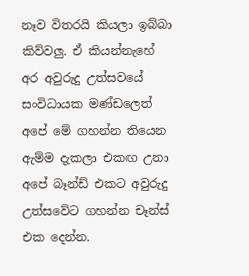නෑව විතරයි කියලා ඉබ්බා කිව්වලු. ඒ කියන්නැහේ අර අවුරුදු උත්සවයේ සංවිධායක මණ්ඩලෙත් අපේ මේ ගහන්න තියෙන ඇම්ම දැකලා එකඟ උනා අපේ බෑන්ඩ් එකට අවුරුදු උත්සවේට ගහන්න චෑන්ස් එක දෙන්න.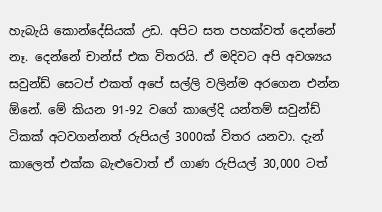හැබැයි කොන්දේසියක් උඩ. අපිට සත පහක්වත් දෙන්නේ නෑ. දෙන්නේ චාන්ස් එක විතරයි. ඒ මදිවට අපි අවශ්‍යය සවුන්ඩ් සෙටප් එකත් අපේ සල්ලි වලින්ම අරගෙන එන්න ඕනේ. මේ කියන 91-92 වගේ කාලේදි යන්තම් සවුන්ඩ් ටිකක් අටවගන්නත් රුපියල් 3000ක් විතර යනවා. දැන් කාලෙත් එක්ක බැළුවොත් ඒ ගාණ රුපියල් 30,000 ටත්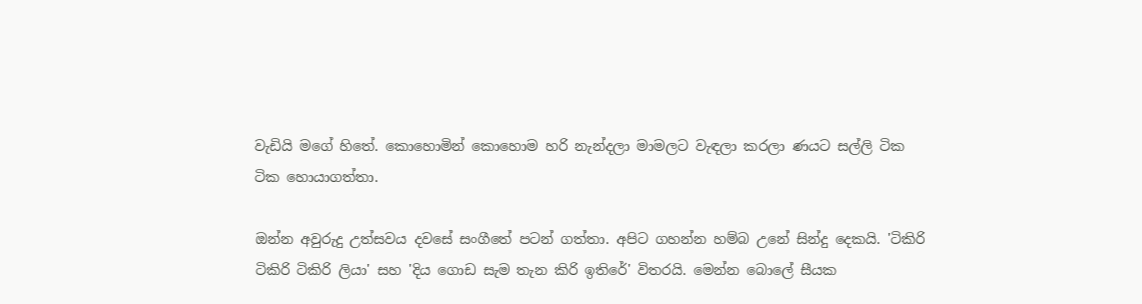වැඩියි මගේ හිතේ. කොහොමින් කොහොම හරි නැන්දලා මාමලට වැඳලා කරලා ණයට සල්ලි ටික ටික හොයාගත්තා.

ඔන්න අවුරුදු උත්සවය දවසේ සංගීතේ පටන් ගත්තා. අපිට ගහන්න හම්බ උනේ සින්දු දෙකයි. 'ටිකිරි ටිකිරි ටිකිරි ලියා' සහ 'දිය ගොඩ සැම තැන කිරි ඉතිරේ' විතරයි. මෙන්න බොලේ සීයක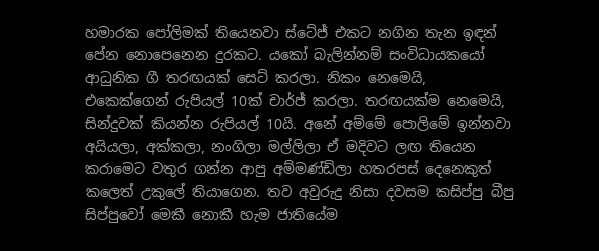හමාරක පෝලිමක් තියෙනවා ස්ටේජ් එකට නගින තැන ඉඳන් පේන නොපෙනෙන දුරකට. යකෝ බැලින්නම් සංවිධායකයෝ ආධුනික ගී තරඟයක් සෙට් කරලා. නිකං නෙමෙයි, එකෙක්ගෙන් රුපියල් 10ක් චාර්ජ් කරලා. තරඟයක්ම නෙමෙයි, සින්දුවක් කියන්න රුපියල් 10යි. අනේ අම්මේ පොලිමේ ඉන්නවා අයියලා, අක්කලා, නංගිලා මල්ලිලා ඒ මදිවට ලඟ තියෙන කරාමෙට වතුර ගන්න ආපු අම්මණ්ඩිලා හතරපස් දෙනෙකුත් කලෙත් උකුලේ තියාගෙන. තව අවුරුදු නිසා දවසම කසිප්පු බීපු සිප්පුවෝ මෙකී නොකී හැම ජාතියේම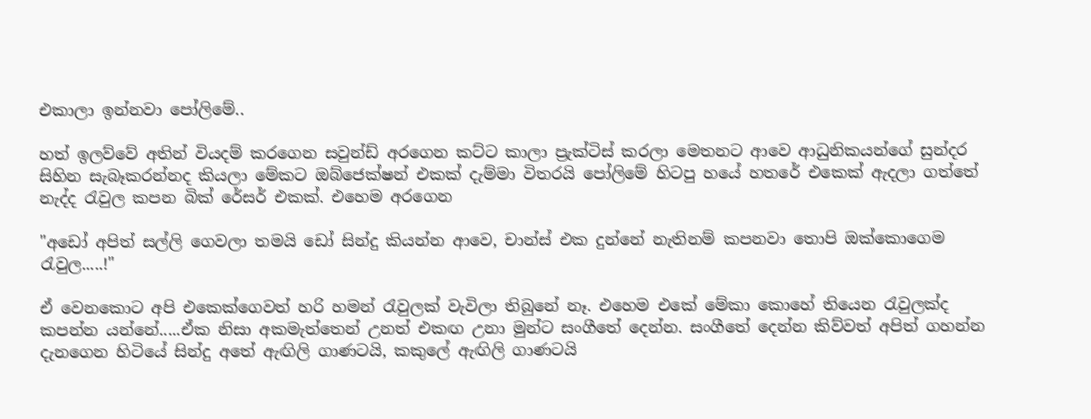එකාලා ඉන්නවා පෝලිමේ..

හත් ඉලව්වේ අතින් වියදම් කරගෙන සවුන්ඩ් අරගෙන කට්ට කාලා ප්‍රැක්ටිස් කරලා මෙතනට ආවෙ ආධුනිකයන්ගේ සුන්දර සිහින සැබෑකරන්නද කියලා මේකට ඔබ්ජෙක්ෂන් එකක් දැම්මා විතරයි පෝලිමේ හිටපු හයේ හතරේ එකෙක් ඇදලා ගත්තේ නැද්ද රැවුල කපන බික් රේසර් එකක්. එහෙම අරගෙන

"අඩෝ අපිත් සල්ලි ගෙවලා තමයි ඩෝ සින්දු කියන්න ආවෙ, චාන්ස් එක දුන්නේ නැතිනම් කපනවා තොපි ඔක්කොගෙම රැවුල.....!"

ඒ වෙනකොට අපි එකෙක්ගෙවත් හරි හමන් රැවුලක් වැවිලා තිබුනේ නෑ. එහෙම එකේ මේකා කොහේ තියෙන රැවුලක්ද කපන්න යන්නේ.....ඒක නිසා අකමැත්තෙන් උනත් එකඟ උනා මුන්ට සංගීතේ දෙන්න. සංගීතේ දෙන්න කිව්වත් අපිත් ගහන්න දැනගෙන හිටියේ සින්දු අතේ ඇඟිලි ගාණටයි, කකුලේ ඇඟිලි ගාණටයි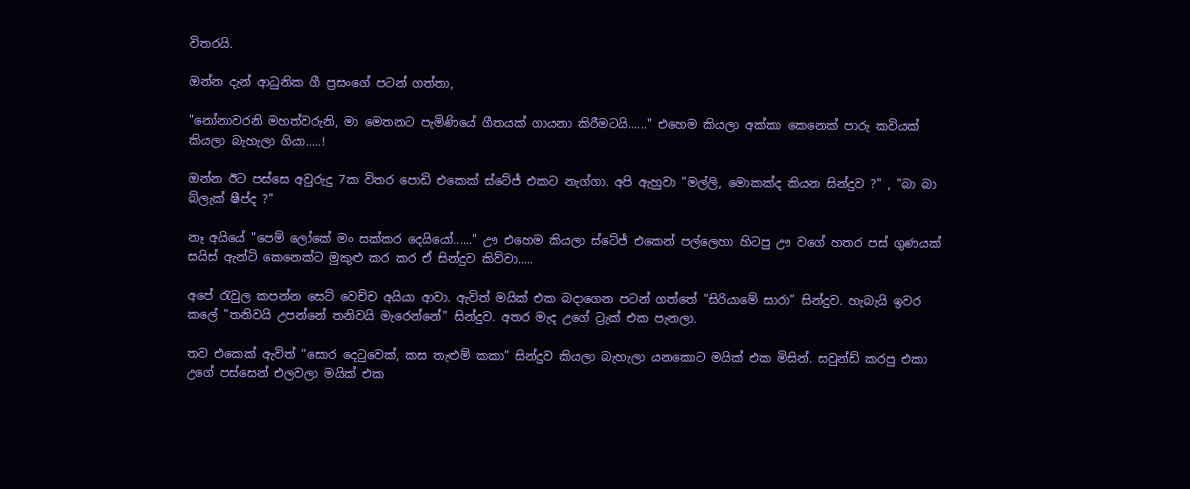විතරයි.

ඔන්න දැන් ආධුනික ගී ප්‍රසංගේ පටන් ගත්තා,

"නෝනාවරනි මහත්වරුනි, මා මෙතනට පැමිණියේ ගීතයක් ගායනා කිරීමටයි......" එහෙම කියලා අක්කා කෙනෙක් පාරු කවියක් කියලා බැහැලා ගියා.....!

ඔන්න ඊට පස්සෙ අවුරුදු 7ක විතර පොඩි එකෙක් ස්ටේජ් එකට නැග්ගා. අපි ඇහුවා "මල්ලි, මොකක්ද කියන සින්දුව ?" , "බා බා බ්ලැක් ෂීප්ද ?"

නෑ අයියේ "පෙම් ලෝකේ මං සක්කර දෙයියෝ......" ඌ එහෙම කියලා ස්ටේජ් එකෙන් පල්ලෙහා හිටපු ඌ වගේ හතර පස් ගුණයක් සයිස් ඇන්ටි කෙනෙක්ට මුකුළු කර කර ඒ සින්දුව කිව්වා.....

අපේ රැවුල කපන්න සෙට් වෙච්ච අයියා ආවා. ඇවිත් මයික් එක බදාගෙන පටන් ගත්තේ "සිරියාමේ සාරා" සින්දුව. හැබැයි ඉවර කලේ "තනිවයි උපන්නේ තනිවයි මැරෙන්නේ" සින්දුව. අතර මැද උගේ ට්‍රැක් එක පැනලා.

තව එකෙක් ඇවිත් “සොර දෙටුවෙක්, කස තැළුම් කකා” සින්දුව කියලා බැහැලා යනකොට මයික් එක මිසින්. සවුන්ඩ් කරපු එකා උගේ පස්සෙන් එලවලා මයික් එක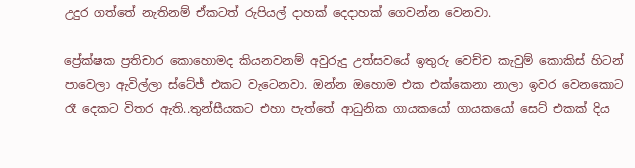උදුර ගත්තේ නැතිනම් ඒකටත් රුපියල් දාහක් දෙදාහක් ගෙවන්න වෙනවා.

ප්‍රේක්ෂක ප්‍රතිචාර කොහොමද කියනවනම් අවුරුදු උත්සවයේ ඉතුරු වෙච්ච කැවුම් කොකිස් හිටන් පාවෙලා ඇවිල්ලා ස්ටේජ් එකට වැටෙනවා. ඔන්න ඔහොම එක එක්කෙනා නාලා ඉවර වෙනකොට රෑ දෙකට විතර ඇති..තුන්සීයකට එහා පැත්තේ ආධුනික ගායකයෝ ගායකයෝ සෙට් එකක් දිය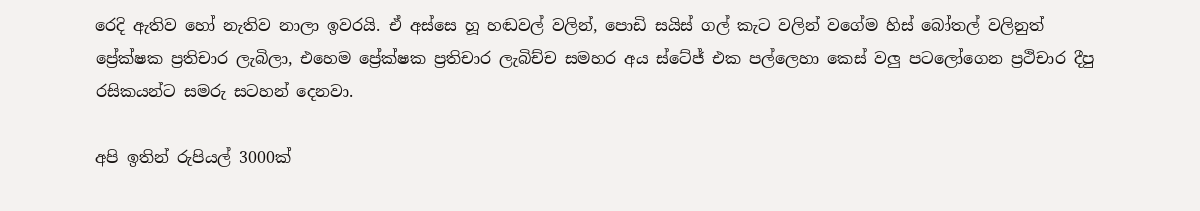රෙදි ඇතිව හෝ නැතිව නාලා ඉවරයි. ඒ අස්සෙ හූ හඬවල් වලින්, පොඩි සයිස් ගල් කැට වලින් වගේම හිස් බෝතල් වලිනුත් ප්‍රේක්ෂක ප්‍රතිචාර ලැබිලා, එහෙම ප්‍රේක්ෂක ප්‍රතිචාර ලැබිච්ච සමහර අය ස්ටේජ් එක පල්ලෙහා කෙස් වලු පටලෝගෙන ප්‍රථිචාර දීපු රසිකයන්ට සමරු සටහන් දෙනවා.

අපි ඉතින් රුපියල් 3000ක්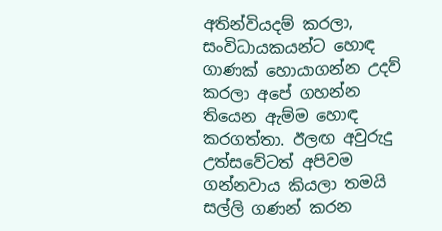අතින්වියදම් කරලා, සංවිධායකයන්ට හොඳ ගාණක් හොයාගන්න උදව් කරලා අපේ ගහන්න තියෙන ඇම්ම හොඳ කරගත්තා. ඊලඟ අවුරුදු උත්සවේටත් අපිවම ගන්නවාය කියලා තමයි සල්ලි ගණන් කරන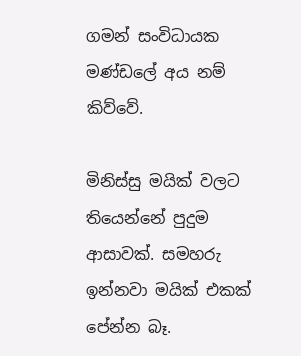ගමන් සංවිධායක මණ්ඩලේ අය නම් කිව්වේ.

මිනිස්සු මයික් වලට තියෙන්නේ පුදුම ආසාවක්. සමහරු ඉන්නවා මයික් එකක් පේන්න බෑ.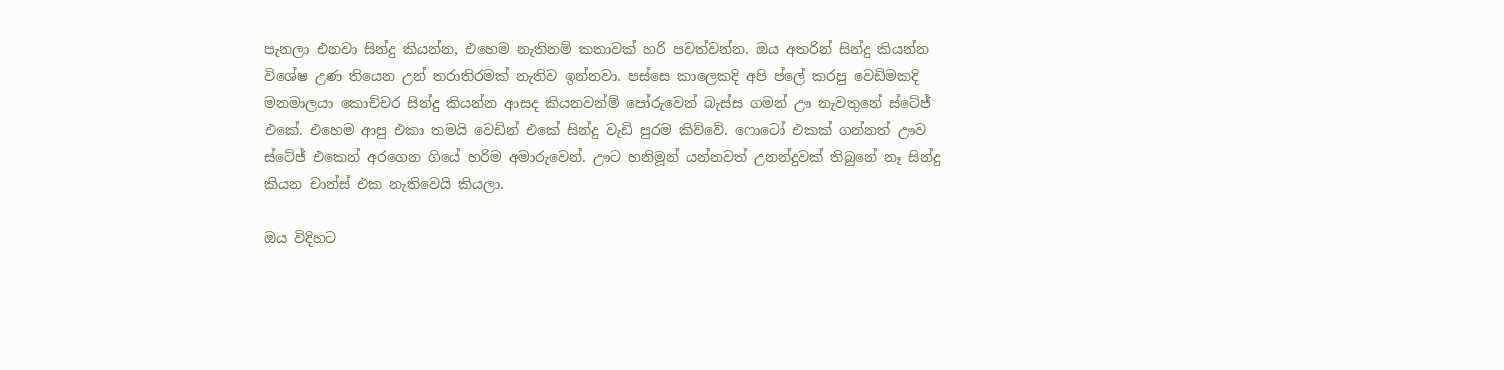පැනලා එනවා සින්දු කියන්න, එහෙම නැතිනම් කතාවක් හරි පවත්වන්න. ඔය අතරින් සින්දු කියන්න විශේෂ උණ තියෙන උන් තරාතිරමක් නැතිව ඉන්නවා. පස්සෙ කාලෙකදි අපි ප්ලේ කරපු වෙඩිමකදි මනමාලයා කොච්චර සින්දු කියන්න ආසද කියනවන්ම් පෝරුවෙන් බැස්ස ගමන් ඌ නැවතුනේ ස්ටේජ් එකේ. එහෙම ආපු එකා තමයි වෙඩින් එකේ සින්දු වැඩි පුරම කිව්වේ. ෆොටෝ එකක් ගන්නත් ඌව ස්ටේජ් එකෙන් අරගෙන ගියේ හරිම අමාරුවෙන්. ඌට හනිමූන් යන්නවත් උනන්දුවක් තිබුනේ නෑ සින්දු කියන චාන්ස් එක නැතිවෙයි කියලා.

ඔය විදිහට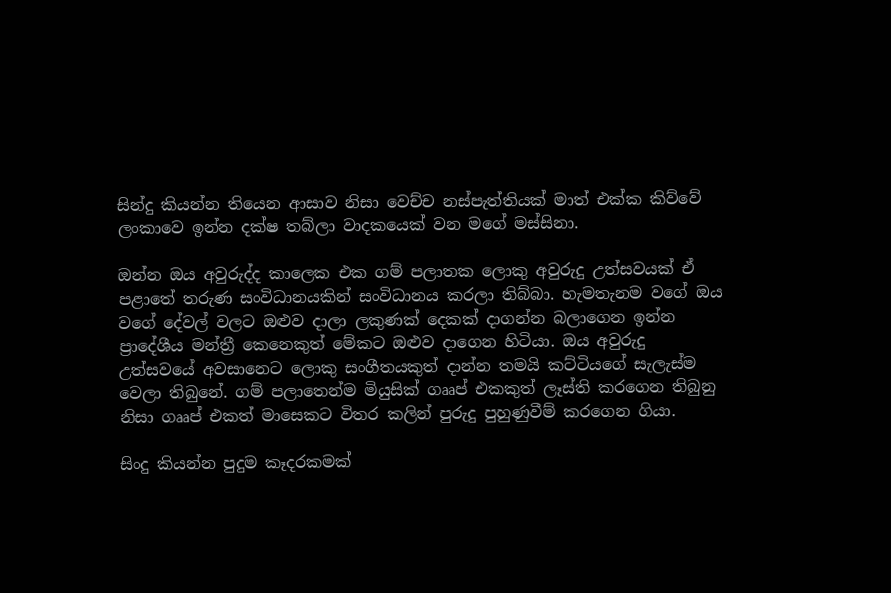සින්දු කියන්න තියෙන ආසාව නිසා වෙච්ච නස්පැත්තියක් මාත් එක්ක කිව්වේ ලංකාවෙ ඉන්න දක්ෂ තබ්ලා වාදකයෙක් වන මගේ මස්සිනා.

ඔන්න ඔය අවුරුද්ද කාලෙක එක ගම් පලාතක ලොකු අවුරුදු උත්සවයක් ඒ පළාතේ තරුණ සංවිධානයකින් සංවිධානය කරලා තිබ්බා. හැමතැනම වගේ ඔය වගේ දේවල් වලට ඔළුව දාලා ලකුණක් දෙකක් දාගන්න බලාගෙන ඉන්න ප්‍රාදේශීය මන්ත්‍රී කෙනෙකුත් මේකට ඔළුව දාගෙන හිටියා. ඔය අවුරුදු උත්සවයේ අවසානෙට ලොකු සංගීතයකුත් දාන්න තමයි කට්ටියගේ සැලැස්ම වෙලා තිබුනේ. ගම් පලාතෙන්ම මියුසික් ගෲප් එකකුත් ලෑස්ති කරගෙන තිබුනු නිසා ගෲප් එකත් මාසෙකට විතර කලින් පුරුදු පුහුණුවීම් කරගෙන ගියා.

සිංදු කියන්න පුදුම කෑදරකමක්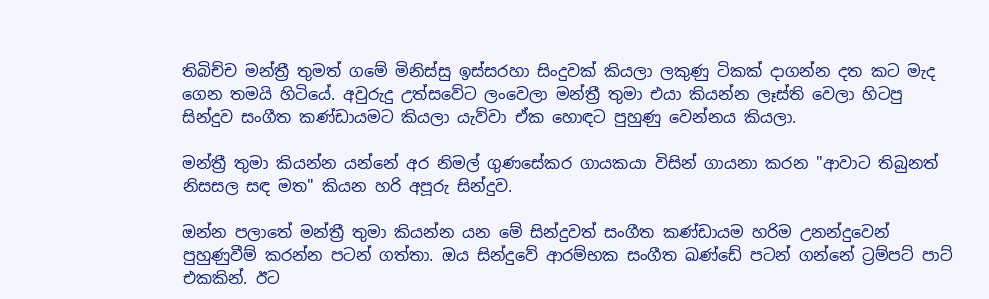තිබිච්ච මන්ත්‍රී තුමත් ගමේ මිනිස්සු ඉස්සරහා සිංදුවක් කියලා ලකුණු ටිකක් දාගන්න දත කට මැද ගෙන තමයි හිටියේ. අවුරුදු උත්සවේට ලංවෙලා මන්ත්‍රී තුමා එයා කියන්න ලෑස්ති වෙලා හිටපු සින්දුව සංගීත කණ්ඩායමට කියලා යැව්වා ඒක හොඳට පුහුණු වෙන්නය කියලා.

මන්ත්‍රී තුමා කියන්න යන්නේ අර නිමල් ගුණසේකර ගායකයා විසින් ගායනා කරන "ආවාට තිබුනත් නිසසල සඳ මත" කියන හරි අපූරු සින්දුව.

ඔන්න පලාතේ මන්ත්‍රී තුමා කියන්න යන මේ සින්දුවත් සංගීත කණ්ඩායම හරිම උනන්දුවෙන් පුහුණුවීම් කරන්න පටන් ගත්තා. ඔය සින්දුවේ ආරම්භක සංගීත ඛණ්ඩේ පටන් ගන්නේ ට්‍රම්පට් පාට් එකකින්. ඊට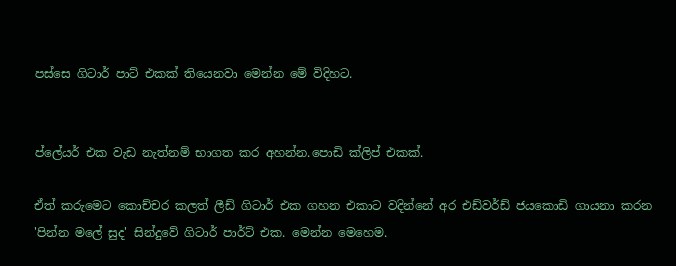පස්සෙ ගිටාර් පාට් එකක් තියෙනවා මෙන්න මේ විදිහට.


ප්ලේයර් එක වැඩ නැත්නම් භාගත කර අහන්න.පොඩි ක්ලිප් එකක්.

ඒත් කරුමෙට කොච්චර කලත් ලීඩ් ගිටාර් එක ගහන එකාට වදින්නේ අර එඩ්වර්ඩ් ජයකොඩි ගායනා කරන 'පින්න මලේ සුද' සින්දුවේ ගිටාර් පාර්ට් එක. මෙන්න මෙහෙම.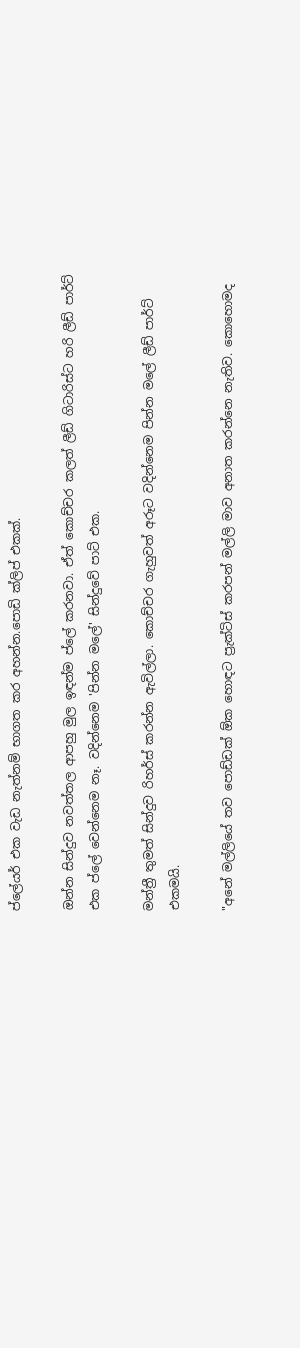ප්ලේයර් එක වැඩ නැත්නම් භාගත කර අහන්න.පොඩි ක්ලිප් එකක්.

ඔන්න සින්දුව නවත්තල ආපහු මුල ඉඳන්ම ප්ලේ කරනවා. ඒත් කොච්චර කලත් ලීඩ් ගිටාරිස්ට හරි ලීඩ් පාර්ට් එක ප්ලේ වෙන්නෙම නෑ. වදින්නෙම 'පින්න මලේ' සින්දුවේ පාට් එක.

මන්ත්‍රී තුමත් සින්දුව රිහර්ස් කරන්න ඇවිල්ලා. කොච්චර ගැහුවත් අරූට වදින්නෙම පින්න මලේ ලීඩ් පාර්ට් එකමයි.

"අනේ මල්ලියේ තව පොඩ්ඩක් ඕක හොඳට ප්‍රැක්ටිස් කරපන් මල්ලි මාව අනාත කරන්නෙ නැතිව. කොහොමද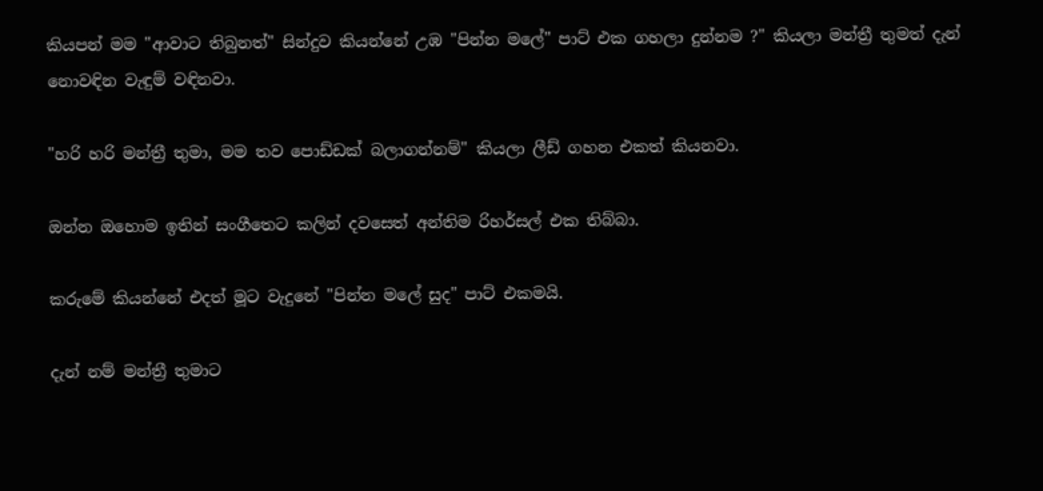කියපන් මම "ආවාට තිබුනත්" සින්දුව කියන්නේ උඹ "පින්න මලේ" පාට් එක ගහලා දුන්නම ?" කියලා මන්ත්‍රී තුමත් දැන් නොවඳින වැඳුම් වඳිනවා.

"හරි හරි මන්ත්‍රී තුමා, මම තව පොඩ්ඩක් බලාගන්නම්" කියලා ලීඩ් ගහන එකත් කියනවා.

ඔන්න ඔහොම ඉතින් සංගීතෙට කලින් දවසෙත් අන්තිම රිහර්සල් එක තිබ්බා.

කරුමේ කියන්නේ එදත් මූට වැදුනේ "පින්න මලේ සුද" පාට් එකමයි.

දැන් නම් මන්ත්‍රී තුමාට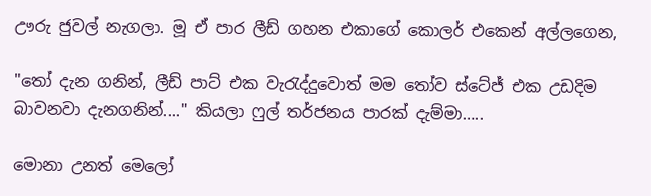ඌරු ජුවල් නැගලා. මූ ඒ පාර ලීඩ් ගහන එකාගේ කොලර් එකෙන් අල්ලගෙන,

"තෝ දැන ගනින්, ලීඩ් පාට් එක වැරැද්දුවොත් මම තෝව ස්ටේජ් එක උඩදිම බාවනවා දැනගනින්...." කියලා ෆුල් තර්ජනය පාරක් දැම්මා…..

මොනා උනත් මෙලෝ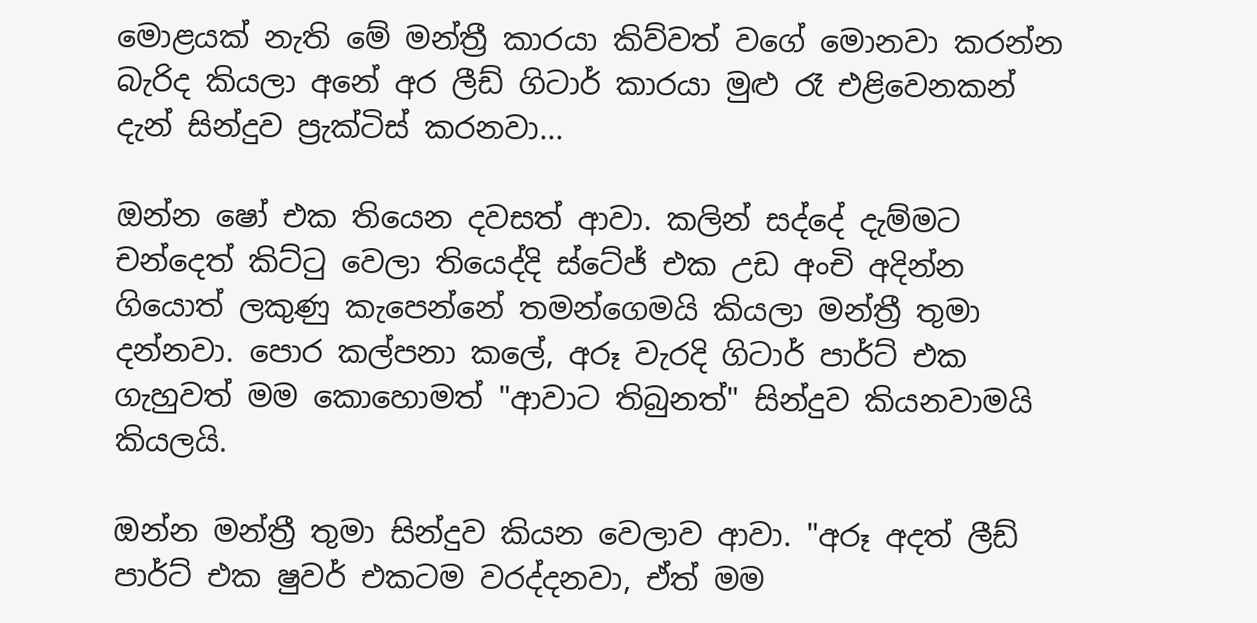මොළයක් නැති මේ මන්ත්‍රී කාරයා කිව්වත් වගේ මොනවා කරන්න බැරිද කියලා අනේ අර ලීඩ් ගිටාර් කාරයා මුළු රෑ එළිවෙනකන් දැන් සින්දුව ප්‍රැක්ටිස් කරනවා...

ඔන්න ෂෝ එක තියෙන දවසත් ආවා. කලින් සද්දේ දැම්මට චන්දෙත් කිට්ටු වෙලා තියෙද්දි ස්ටේජ් එක උඩ අංචි අදින්න ගියොත් ලකුණු කැපෙන්නේ තමන්ගෙමයි කියලා මන්ත්‍රී තුමා දන්නවා. පොර කල්පනා කලේ, අරූ වැරදි ගිටාර් පාර්ට් එක ගැහුවත් මම කොහොමත් "ආවාට තිබුනත්" සින්දුව කියනවාමයි කියලයි.

ඔන්න මන්ත්‍රී තුමා සින්දුව කියන වෙලාව ආවා. "අරූ අදත් ලීඩ් පාර්ට් එක ෂුවර් එකටම වරද්දනවා, ඒත් මම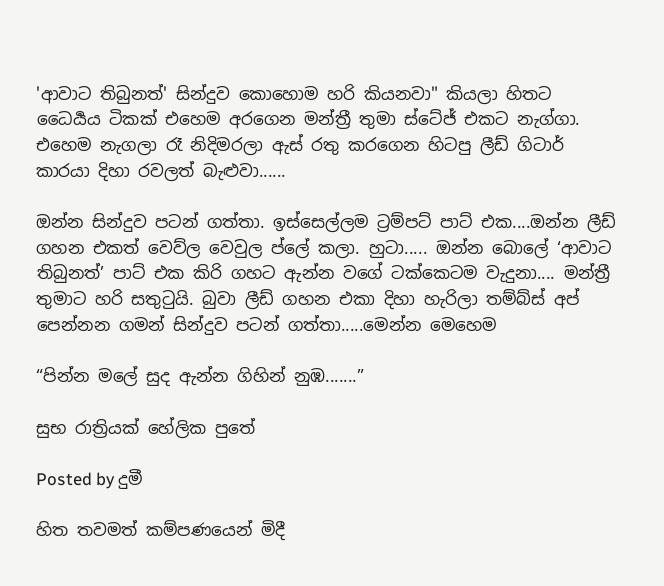'ආවාට තිබුනත්' සින්දුව කොහොම හරි කියනවා" කියලා හිතට ධෛර්‍යය ටිකක් එහෙම අරගෙන මන්ත්‍රී තුමා ස්ටේජ් එකට නැග්ගා. එහෙම නැගලා රෑ නිදිමරලා ඇස් රතු කරගෙන හිටපු ලීඩ් ගිටාර් කාරයා දිහා රවලත් බැළුවා......

ඔන්න සින්දුව පටන් ගත්තා. ඉස්සෙල්ලම ට්‍රම්පට් පාට් එක....ඔන්න ලීඩ් ගහන එකත් වෙව්ල වෙවුල ප්ලේ කලා. හුටා..... ඔන්න බොලේ ‘ආවාට තිබුනත්’ පාට් එක කිරි ගහට ඇන්න වගේ ටක්කෙටම වැදුනා.... මන්ත්‍රී තුමාට හරි සතුටුයි. බුවා ලීඩ් ගහන එකා දිහා හැරිලා තම්බ්ස් අප් පෙන්නන ගමන් සින්දුව පටන් ගත්තා.....මෙන්න මෙහෙම

“පින්න මලේ සුද ඇන්න ගිහින් නුඹ.......”

සුභ රාත්‍රියක් හේලික පුතේ

Posted by දුමී

හිත තවමත් කම්පණයෙන් මිදී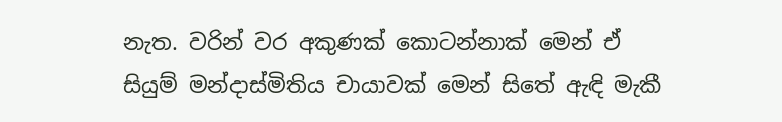නැත. වරින් වර අකුණක් කොටන්නාක් මෙන් ඒ සියුම් මන්දාස්මිතිය චායාවක් මෙන් සිතේ ඇඳි මැකී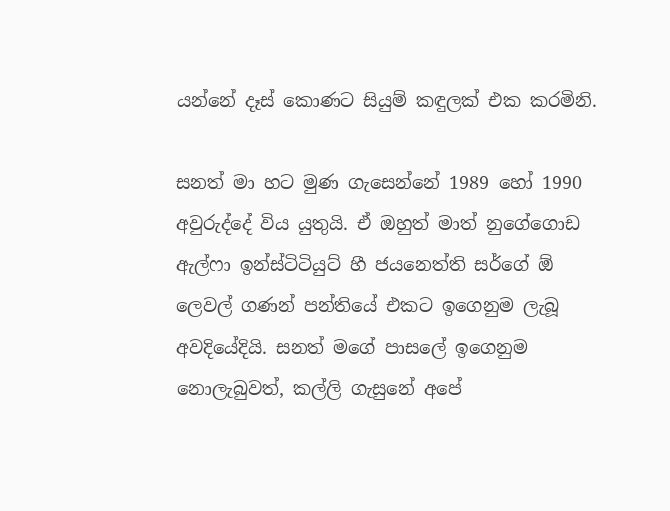යන්නේ දෑස් කොණට සියුම් කඳුලක් එක කරමිනි.

සනත් මා හට මුණ ගැසෙන්නේ 1989 හෝ 1990 අවුරුද්දේ විය යුතුයි. ඒ ඔහුත් මාත් නුගේගොඩ ඇල්ෆා ඉන්ස්ටිටියුට් හී ජයනෙත්ති සර්ගේ ඕ ලෙවල් ගණන් පන්තියේ එකට ඉගෙනුම ලැබූ අවදියේදියි. සනත් මගේ පාසලේ ඉගෙනුම නොලැබුවත්, කල්ලි ගැසුනේ අපේ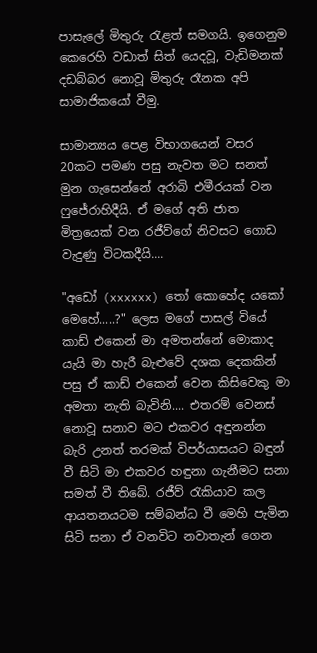පාසැලේ මිතුරු රැළත් සමගයි. ඉගෙනුම කෙරෙහි වඩාත් සිත් යෙදවූ, වැඩිමනක් දඩබ්බර නොවූ මිතුරු රෑනක අපි සාමාජිකයෝ වීමු.

සාමාන්‍යය පෙළ විභාගයෙන් වසර 20කට පමණ පසු නැවත මට සනත් මුන ගැසෙන්නේ අරාබි එමීරයක් වන ෆුජේරාහිදීයි. ඒ මගේ අති ජාත මිත්‍රයෙක් වන රජීව්ගේ නිවසට ගොඩ වැදුණු විටකදීයි....

"අඩෝ (xxxxxx) තෝ කොහේද යකෝ මෙහේ.....?" ලෙස මගේ පාසල් වියේ කාඩ් එකෙන් මා අමතන්නේ මොකාද යැයි මා හැරී බැළුවේ දශක දෙකකින් පසු ඒ කාඩ් එකෙන් වෙන කිසිවෙකු මා අමතා නැති බැවිනි.... එතරම් වෙනස් නොවූ සනාව මට එකවර අඳුනන්න බැරි උනත් තරමක් විපර්යාසයට බඳුන් වී සිටි මා එකවර හඳුනා ගැනීමට සනා සමත් වී තිබේ. රජීව් රැකියාව කල ආයතනයටම සම්බන්ධ වී මෙහි පැමින සිටි සනා ඒ වනවිට නවාතැන් ගෙන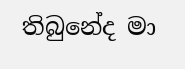තිබුනේද මා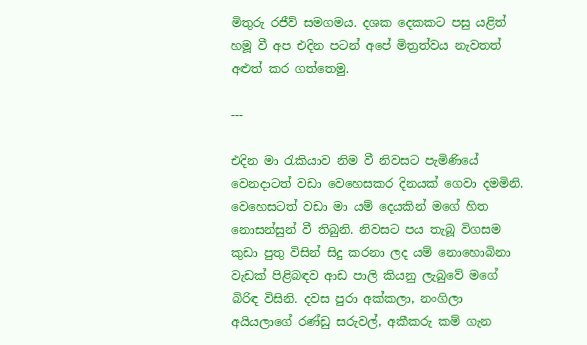මිතුරු රජීව් සමගමය. දශක දෙකකට පසු යළිත් හමූ වී අප එදින පටන් අපේ මිත්‍රත්වය නැවතත් අළුත් කර ගත්තෙමු.

---

එදින මා රැකියාව නිම වී නිවසට පැමිණියේ වෙනදාටත් වඩා වෙහෙසකර දිනයක් ගෙවා දමමිනි. වෙහෙසටත් වඩා මා යම් දෙයකින් මගේ හිත නොසන්සුන් වී තිබුනි. නිවසට පය තැබූ විගසම කුඩා පුතු විසින් සිදු කරනා ලද යම් නොහොබිනා වැඩක් පිළිබඳව ආඩ පාලි කියනු ලැබුවේ මගේ බිරිඳ විසිනි. දවස පුරා අක්කලා, නංගිලා අයියලාගේ රණ්ඩු සරුවල්, අකීකරු කම් ගැන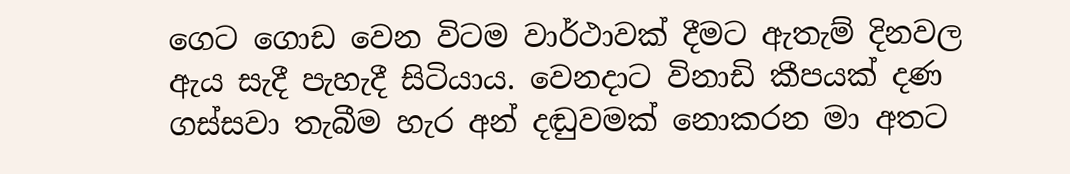ගෙට ගොඩ වෙන විටම වාර්ථාවක් දීමට ඇතැම් දිනවල ඇය සැදී පැහැදී සිටියාය. වෙනදාට විනාඩි කීපයක් දණ ගස්සවා තැබීම හැර අන් දඬුවමක් නොකරන මා අතට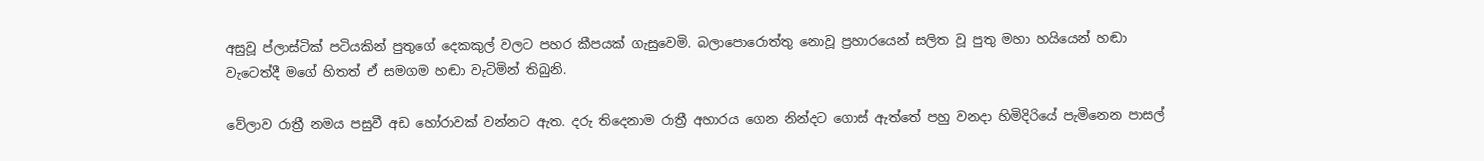අසුවූ ප්ලාස්ටික් පටියකින් පුතුගේ දෙකකුල් වලට පහර කීපයක් ගැසුවෙමි. බලාපොරොත්තු නොවූ ප්‍රහාරයෙන් සලිත වූ පුතු මහා හයියෙන් හඬා වැටෙත්දී මගේ හිතත් ඒ සමගම හඬා වැටිමින් තිබුනි.

වේලාව රාත්‍රී නමය පසුවී අඩ හෝරාවක් වන්නට ඇත. දරු තිදෙනාම රාත්‍රී අහාරය ගෙන නින්දට ගොස් ඇත්තේ පහු වනදා හිමිදිරියේ පැමිනෙන පාසල්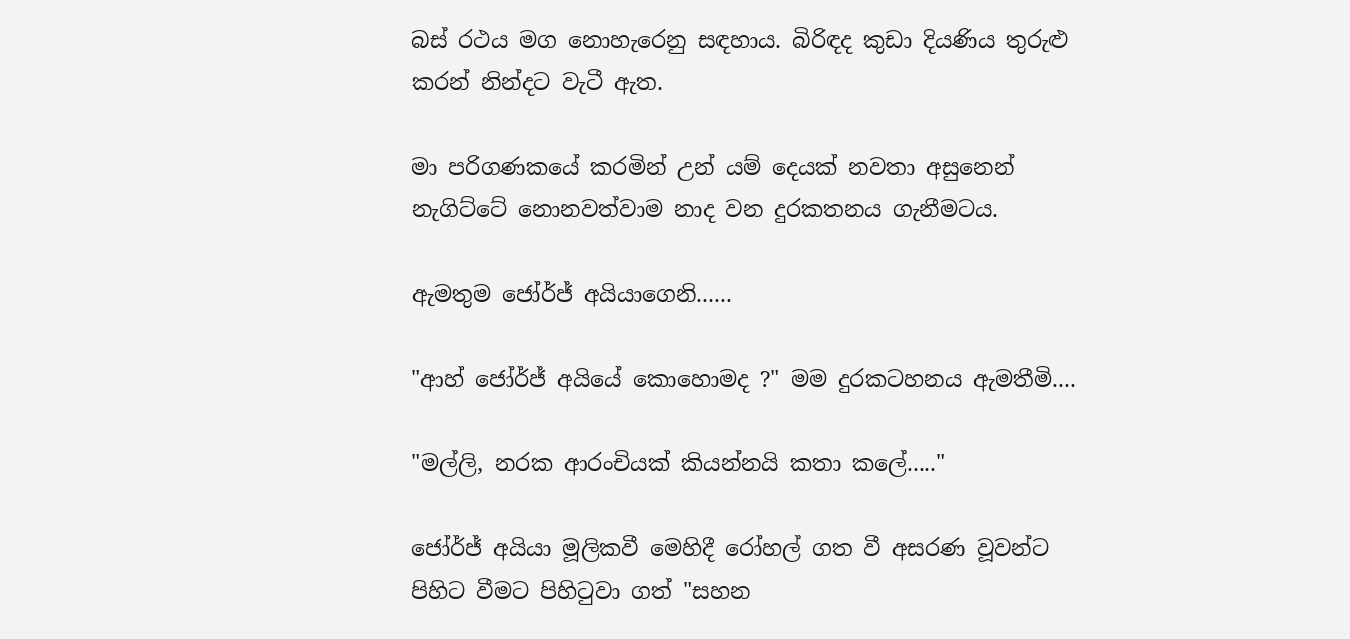බස් රථය මග නොහැරෙනු සඳහාය. බිරිඳද කුඩා දියණිය තුරුළු කරන් නින්දට වැටී ඇත.

මා පරිගණකයේ කරමින් උන් යම් දෙයක් නවතා අසුනෙන් නැගිට්ටේ නොනවත්වාම නාද වන දුරකතනය ගැනීමටය.

ඇමතුම ජෝර්ජ් අයියාගෙනි......

"ආහ් ජෝර්ජ් අයියේ කොහොමද ?" මම දුරකටහනය ඇමතීමි....

"මල්ලි, නරක ආරංචියක් කියන්නයි කතා කලේ....."

ජෝර්ජ් අයියා මූලිකවී මෙහිදී රෝහල් ගත වී අසරණ වූවන්ට පිහිට වීමට පිහිටුවා ගත් "සහන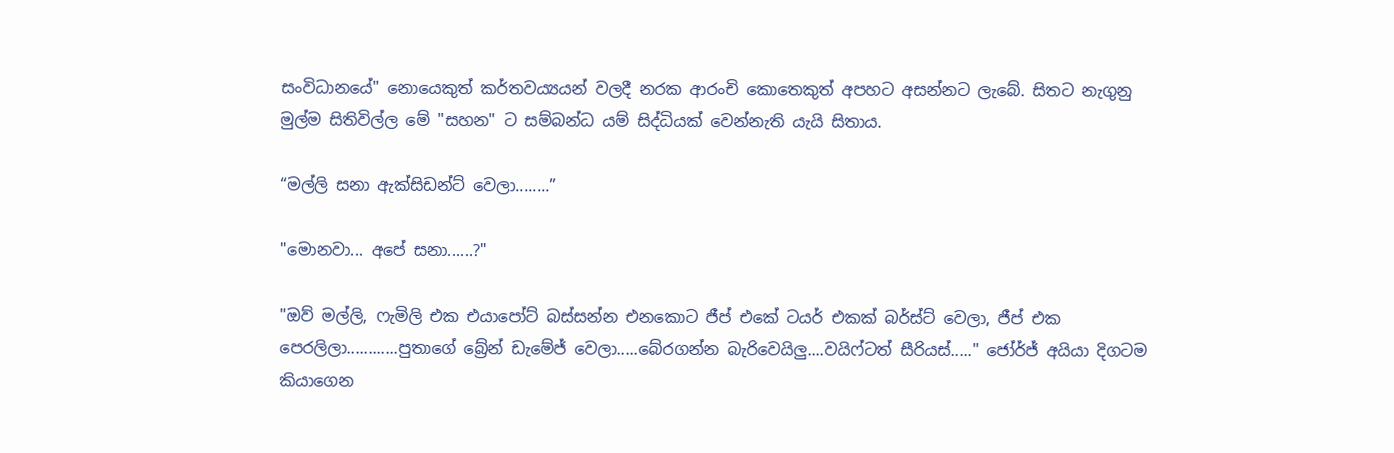සංවිධානයේ" නොයෙකුත් කර්තවය්‍යයන් වලදී නරක ආරංචි කොතෙකුත් අපහට අසන්නට ලැබේ. සිතට නැගුනු මුල්ම සිතිවිල්ල මේ "සහන" ට සම්බන්ධ යම් සිද්ධියක් වෙන්නැති යැයි සිතාය.

“මල්ලි සනා ඇක්සිඩන්ට් වෙලා........”

"මොනවා... අපේ සනා......?"

"ඔව් මල්ලි, ෆැමිලි එක එයාපෝට් බස්සන්න එනකොට ජීප් එකේ ටයර් එකක් බර්ස්ට් වෙලා, ජීප් එක පෙරලිලා............පුතාගේ බ්‍රේන් ඩැමේජ් වෙලා.....බේරගන්න බැරිවෙයිලු....වයිෆ්ටත් සීරියස්....." ජෝර්ජ් අයියා දිගටම කියාගෙන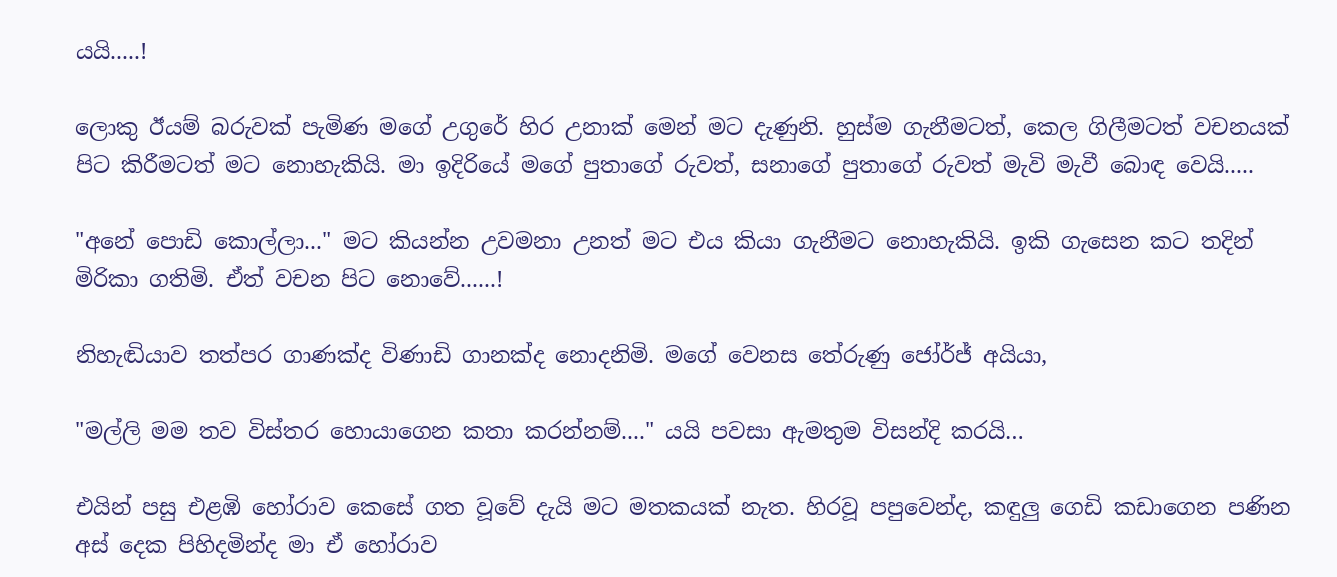යයි.....!

ලොකු ඊයම් බරුවක් පැමිණ මගේ උගුරේ හිර උනාක් මෙන් මට දැණුනි. හුස්ම ගැනීමටත්, කෙල ගිලීමටත් වචනයක් පිට කිරීමටත් මට නොහැකියි. මා ඉදිරියේ මගේ පුතාගේ රුවත්, සනාගේ පුතාගේ රුවත් මැවි මැවී බොඳ වෙයි.....

"අනේ පොඩි කොල්ලා..." මට කියන්න උවමනා උනත් මට එය කියා ගැනීමට නොහැකියි. ඉකි ගැසෙන කට තදින් මිරිකා ගතිමි. ඒත් වචන පිට නොවේ......!

නිහැඬියාව තත්පර ගාණක්ද විණාඩි ගානක්ද නොදනිමි. මගේ වෙනස තේරුණු ජෝර්ජ් අයියා,

"මල්ලි මම තව විස්තර හොයාගෙන කතා කරන්නම්...." යයි පවසා ඇමතුම විසන්දි කරයි…

එයින් පසු එළඹි හෝරාව කෙසේ ගත වූවේ දැයි මට මතකයක් නැත. හිරවූ පපුවෙන්ද, කඳුලු ගෙඩි කඩාගෙන පණින අස් දෙක පිහිදමින්ද මා ඒ හෝරාව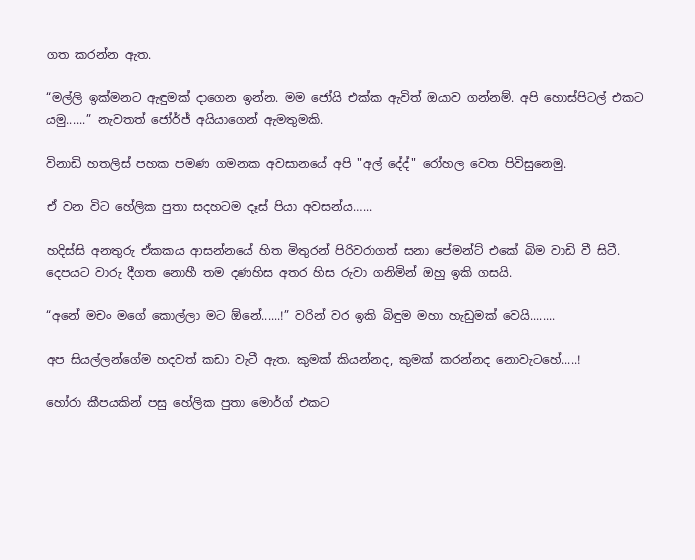ගත කරන්න ඇත.

“මල්ලි ඉක්මනට ඇඳුමක් දාගෙන ඉන්න. මම ජෝයි එක්ක ඇවිත් ඔයාව ගන්නම්. අපි හොස්පිටල් එකට යමු......” නැවතත් ජෝර්ජ් අයියාගෙන් ඇමතුමකි.

විනාඩි හතලිස් පහක පමණ ගමනක අවසානයේ අපි "අල් දේද්" රෝහල වෙත පිවිසුනෙමු.

ඒ වන විට හේලික පුතා සදහටම දෑස් පියා අවසන්ය…...

හදිස්සි අනතුරු ඒකකය ආසන්නයේ හිත මිතුරන් පිරිවරාගත් සනා පේමන්ට් එකේ බිම වාඩි වී සිටී. දෙපයට වාරු දීගත නොහී තම දණහිස අතර හිස රුවා ගනිමින් ඔහු ඉකි ගසයි.

“අනේ මචං මගේ කොල්ලා මට ඕනේ......!” වරින් වර ඉකි බිඳුම මහා හැඩුමක් වෙයි........

අප සියල්ලන්ගේම හදවත් කඩා වැටී ඇත. කුමක් කියන්නද, කුමක් කරන්නද නොවැටහේ.....!

හෝරා කීපයකින් පසු හේලික පුතා මොර්ග් එකට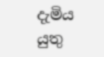දැමිය යුතු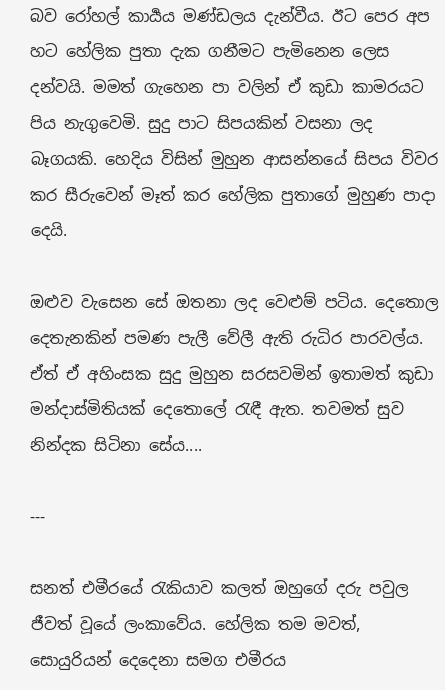බව රෝහල් කාර්‍යය මණ්ඩලය දැන්වීය. ඊට පෙර අප හට හේලික පුතා දැක ගනීමට පැමිනෙන ලෙස දන්වයි. මමත් ගැහෙන පා වලින් ඒ කුඩා කාමරයට පිය නැගුවෙමි. සුදු පාට සිපයකින් වසනා ලද බෑගයකි. හෙදිය විසින් මුහුන ආසන්නයේ සිපය විවර කර සීරුවෙන් මෑත් කර හේලික පුතාගේ මුහුණ පාදා දෙයි.

ඔළුව වැසෙන සේ ඔතනා ලද වෙළුම් පටිය. දෙතොල දෙතැනකින් පමණ පැලී වේලී ඇති රුධිර පාරවල්ය. ඒත් ඒ අහිංසක සුදු මුහුන සරසවමින් ඉතාමත් කුඩා මන්දාස්මිතියක් දෙතොලේ රැඳී ඇත. තවමත් සුව නින්දක සිටිනා සේය....

---

සනත් එමීරයේ රැකියාව කලත් ඔහුගේ දරු පවුල ජීවත් වූයේ ලංකාවේය. හේලික තම මවත්, සොයුරියන් දෙදෙනා සමග එමීරය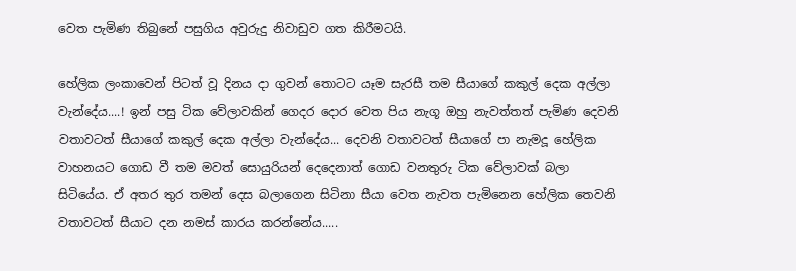වෙත පැමිණ තිබුනේ පසුගිය අවුරුදු නිවාඩුව ගත කිරීමටයි.

හේලික ලංකාවෙන් පිටත් වූ දිනය දා ගුවන් තොටට යෑම සැරසී තම සීයාගේ කකුල් දෙක අල්ලා වැන්දේය....! ඉන් පසු ටික වේලාවකින් ගෙදර දොර වෙත පිය නැගූ ඔහු නැවත්තත් පැමිණ දෙවනි වතාවටත් සීයාගේ කකුල් දෙක අල්ලා වැන්දේය... දෙවනි වතාවටත් සීයාගේ පා නැමදූ හේලික වාහනයට ගොඩ වී තම මවත් සොයුරියන් දෙදෙනාත් ගොඩ වනතුරු ටික වේලාවක් බලා සිටියේය. ඒ අතර තුර තමන් දෙස බලාගෙන සිටිනා සීයා වෙත නැවත පැමිනෙන හේලික තෙවනි වතාවටත් සීයාට දන නමස් කාරය කරන්නේය.....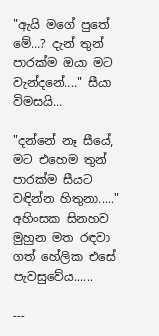"ඇයි මගේ පුතේ මේ...? දැන් තුන් පාරක්ම ඔයා මට වැන්දනේ...." සීයා විමසයි...

"දන්නේ නෑ සීයේ, මට එහෙම තුන් පාරක්ම සීයට වඳින්න හිතුනා....." අහිංසක සිනහව මුහුන මත රඳවා ගත් හේලික එසේ පැවසුවේය......

---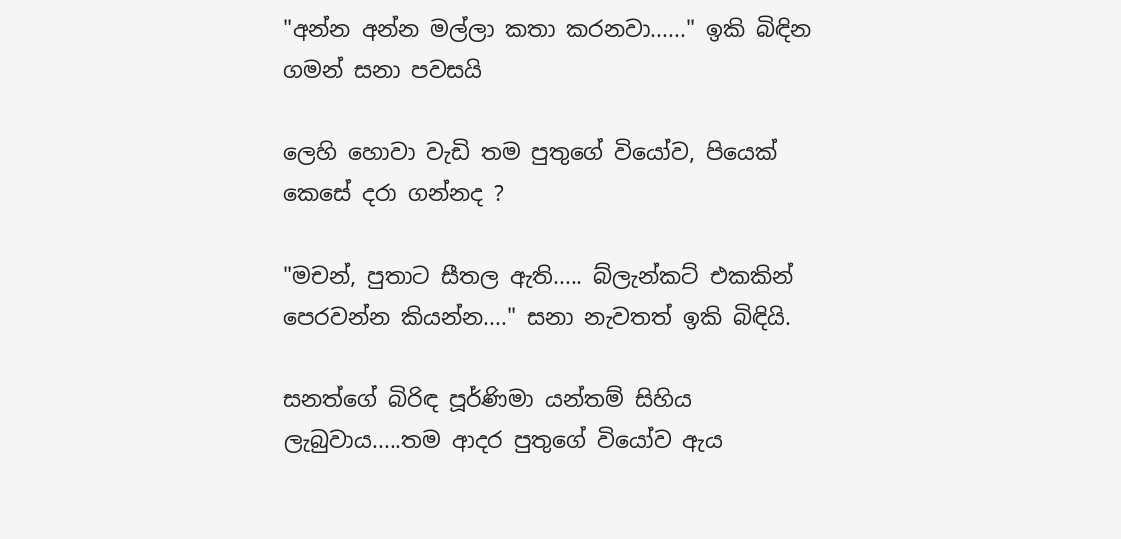"අන්න අන්න මල්ලා කතා කරනවා......" ඉකි බිඳින ගමන් සනා පවසයි

ලෙහි හොවා වැඩි තම පුතුගේ වියෝව, පියෙක් කෙසේ දරා ගන්නද ?

"මචන්, පුතාට සීතල ඇති..... බ්ලැන්කට් එකකින් පෙරවන්න කියන්න...." සනා නැවතත් ඉකි බිඳියි.

සනත්ගේ බිරිඳ පූර්ණිමා යන්තම් සිහිය ලැබුවාය.....තම ආදර පුතුගේ වියෝව ඇය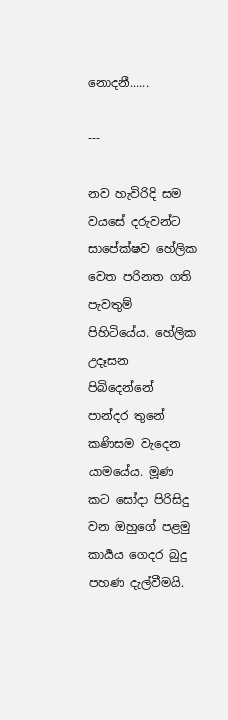නොදනී......

---

නව හැවිරිදි සම වයසේ දරුවන්ට සාපේක්ෂව හේලික වෙත පරිනත ගති පැවතුම් පිහිටියේය. හේලික උදෑසන පිබිදෙන්නේ පාන්දර තුනේ කණිසම වැදෙන යාමයේය. මූණ කට සෝදා පිරිසිදු වන ඔහුගේ පළමු කාර්‍යය ගෙදර බුදු පහණ දැල්වීමයි.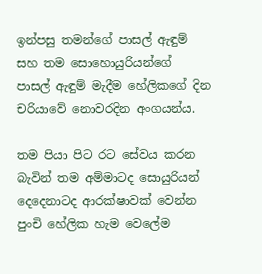ඉන්පසු තමන්ගේ පාසල් ඇඳුම් සහ තම සොහොයුරියන්ගේ පාසල් ඇඳුම් මැදීම හේලිකගේ දින චරියාවේ නොවරදින අංගයන්ය.

තම පියා පිට රට සේවය කරන බැවින් තම අම්මාටද සොයුරියන් දෙදෙනාටද ආරක්ෂාවක් වෙන්න පුංචි හේලික හැම වෙලේම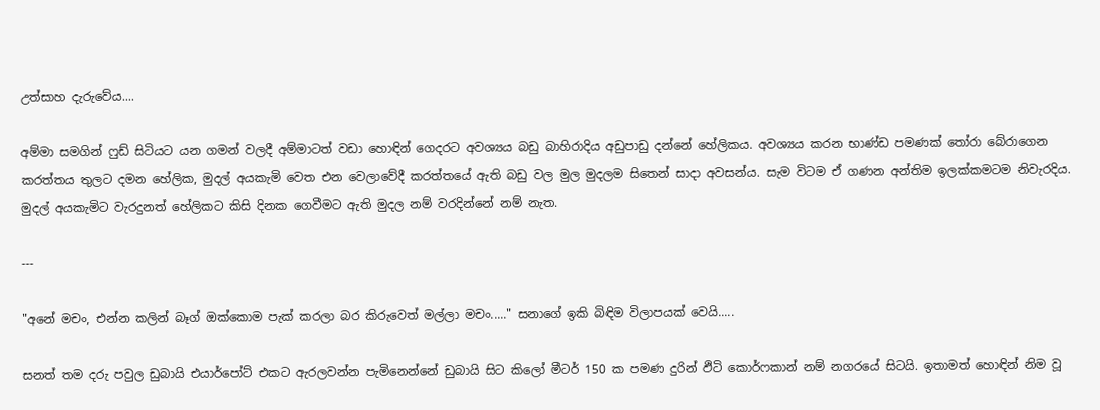උත්සාහ දැරුවේය....

අම්මා සමගින් ෆුඩ් සිටියට යන ගමන් වලදී අම්මාටත් වඩා හොඳින් ගෙදරට අවශ්‍යය බඩු බාහිරාදිය අඩුපාඩු දන්නේ හේලිකය. අවශ්‍යය කරන භාණ්ඩ පමණක් තෝරා බේරාගෙන කරත්තය තුලට දමන හේලික, මුදල් අයකැමි වෙත එන වෙලාවේදී කරත්තයේ ඇති බඩු වල මුල මුදලම සිතෙන් සාදා අවසන්ය. සැම විටම ඒ ගණන අන්තිම ඉලක්කමටම නිවැරදිය. මුදල් අයකැමිට වැරදුනත් හේලිකට කිසි දිනක ගෙවීමට ඇති මුදල නම් වරදින්නේ නම් නැත.

---

"අනේ මචං, එන්න කලින් බෑග් ඔක්කොම පැක් කරලා බර කිරුවෙත් මල්ලා මචං....." සනාගේ ඉකි බිඳිම විලාපයක් වෙයි.....

සනත් තම දරු පවුල ඩුබායි එයාර්පෝට් එකට ඇරලවන්න පැමිනෙන්නේ ඩුබායි සිට කිලෝ මීටර් 150 ක පමණ දුරින් ඵිටි කොර්ෆකාන් නම් නගරයේ සිටයි. ඉතාමත් හොඳින් නිම වූ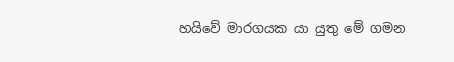හයිවේ මාරගයක යා යුතු මේ ගමන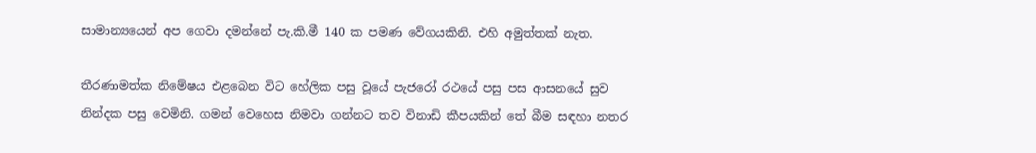සාමාන්‍යයෙන් අප ගෙවා දමන්නේ පැ.කි.මී 140 ක පමණ වේගයකිනි. එහි අමුත්තක් නැත.

තීරණාමත්ක නිමේෂය එළබෙන විට හේලික පසු වූයේ පැජරෝ රථයේ පසු පස ආසනයේ සුව නින්දක පසු වෙමිනි. ගමන් වෙහෙස නිමවා ගන්නට තව විනාඩි කීපයකින් තේ බීම සඳහා නතර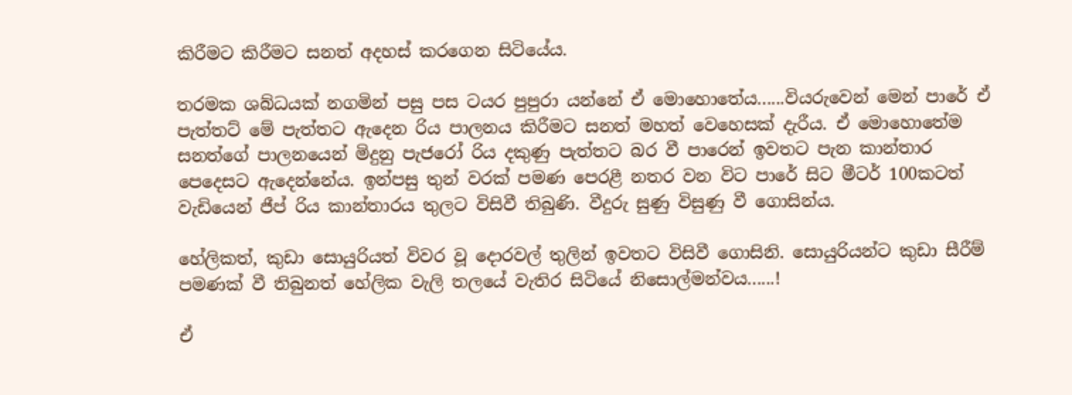කිරීමට කිරීමට සනත් අදහස් කරගෙන සිටියේය.

තරමක ශබ්ධයක් නගමින් පසු පස ටයර පුපුරා යන්නේ ඒ මොහොතේය......වියරුවෙන් මෙන් පාරේ ඒ පැත්තට් මේ පැත්තට ඇදෙන රිය පාලනය කිරීමට සනත් මහත් වෙහෙසක් දැරීය. ඒ මොහොතේම සනත්ගේ පාලනයෙන් මිදුනු පැජරෝ රිය දකුණු පැත්තට බර වී පාරෙන් ඉවතට පැන කාන්තාර පෙදෙසට ඇදෙන්නේය. ඉන්පසු තුන් වරක් පමණ පෙරළී නතර වන විට පාරේ සිට මීටර් 100කටත් වැඩියෙන් ජීප් රිය කාන්තාරය තුලට විසිවී තිබුණි. වීදුරු සුණු විසුණු වී ගොසින්ය.

හේලිකත්, කුඩා සොයුරියත් විවර වූ දොරවල් තුලින් ඉවතට විසිවී ගොසිනි. සොයුරියන්ට කුඩා සීරීම් පමණක් වී තිබුනත් හේලික වැලි තලයේ වැතිර සිටියේ නිසොල්මන්වය......!

ඒ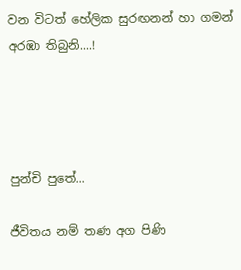වන විටත් හේලික සුරඟනන් හා ගමන් අරඹා තිබුනි....!




පුන්චි පුතේ...

ජීවිතය නම් තණ අග පිණි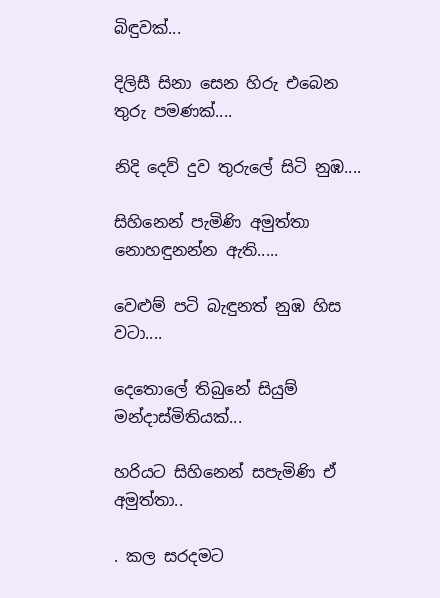බිඳුවක්...

දිලිසී සිනා සෙන හිරු එබෙන තුරු පමණක්....

නිදි දෙව් දුව තුරුලේ සිටි නුඹ....

සිහිනෙන් පැමිණි අමුත්තා නොහඳුනන්න ඇති.....

වෙළුම් පටි බැඳුනත් නුඹ හිස වටා....

දෙතොලේ තිබුනේ සියුම් මන්දාස්මිතියක්...

හරියට සිහිනෙන් සපැමිණි ඒ අමුත්තා..

. කල සරදමට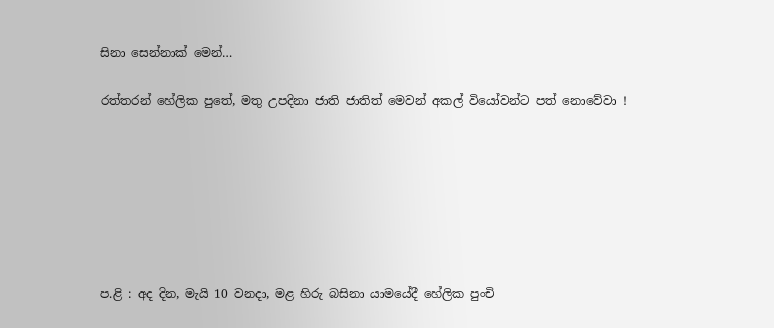සිනා සෙන්නාක් මෙන්…

රත්තරන් හේලික පුතේ, මතු උපදිනා ජාති ජාතිත් මෙවන් අකල් වියෝවන්ට පත් නොවේවා !







ප.ළි : අද දින, මැයි 10 වනදා, මළ හිරු බසිනා යාමයේදී හේලික පුංචි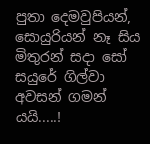පුතා දෙමවුපියන්, සොයුරියන් නෑ සිය මිතුරන් සදා සෝ සයුරේ ගිල්වා අවසන් ගමන් යයි.....!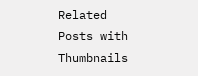Related Posts with Thumbnails